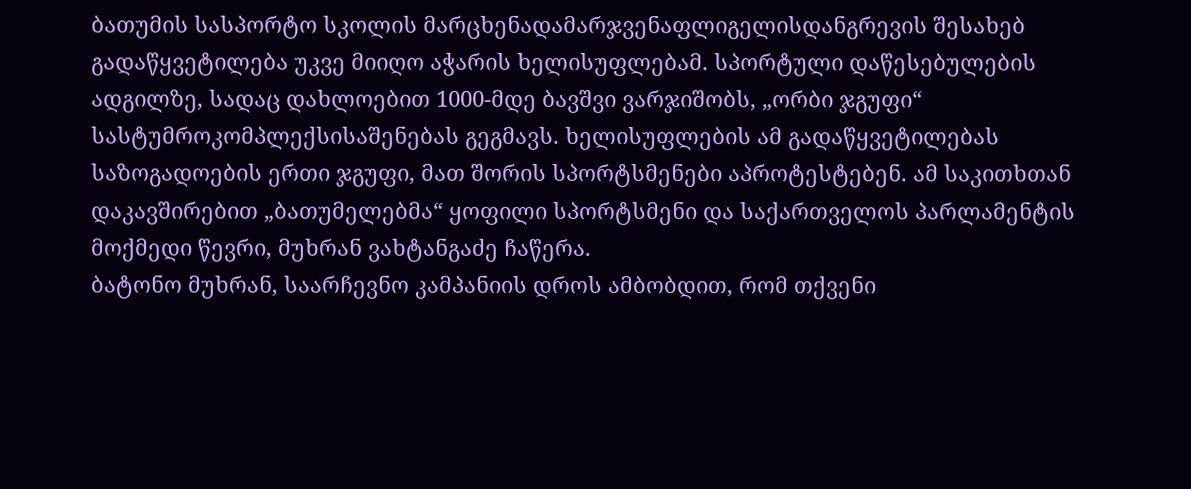ბათუმის სასპორტო სკოლის მარცხენადამარჯვენაფლიგელისდანგრევის შესახებ გადაწყვეტილება უკვე მიიღო აჭარის ხელისუფლებამ. სპორტული დაწესებულების ადგილზე, სადაც დახლოებით 1000-მდე ბავშვი ვარჯიშობს, „ორბი ჯგუფი“ სასტუმროკომპლექსისაშენებას გეგმავს. ხელისუფლების ამ გადაწყვეტილებას საზოგადოების ერთი ჯგუფი, მათ შორის სპორტსმენები აპროტესტებენ. ამ საკითხთან დაკავშირებით „ბათუმელებმა“ ყოფილი სპორტსმენი და საქართველოს პარლამენტის მოქმედი წევრი, მუხრან ვახტანგაძე ჩაწერა.
ბატონო მუხრან, საარჩევნო კამპანიის დროს ამბობდით, რომ თქვენი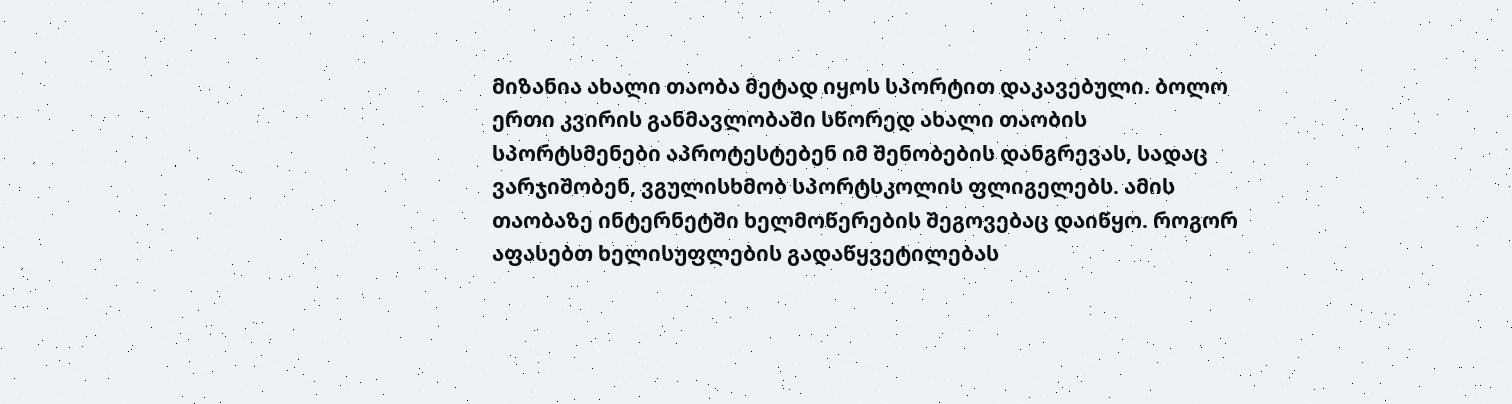მიზანია ახალი თაობა მეტად იყოს სპორტით დაკავებული. ბოლო ერთი კვირის განმავლობაში სწორედ ახალი თაობის სპორტსმენები აპროტესტებენ იმ შენობების დანგრევას, სადაც ვარჯიშობენ, ვგულისხმობ სპორტსკოლის ფლიგელებს. ამის თაობაზე ინტერნეტში ხელმოწერების შეგოვებაც დაიწყო. როგორ აფასებთ ხელისუფლების გადაწყვეტილებას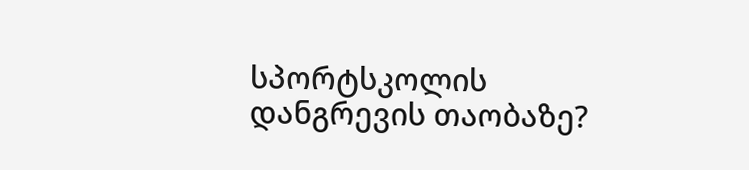სპორტსკოლის დანგრევის თაობაზე?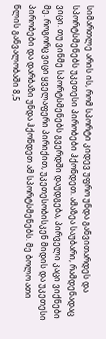სიმართლე არის ის, რომ სპორტი კიდევ უფრო უნდა განვითარდეს და სპორტსმენებს უკეთესი პირობები ჰქონდეთ. ამაზეა საუბარი, რამდენადაც ვიცი. თუ ვინმე სპორტსმენებს გვერდში დაუდგება, პირველი კაცი ვიქნები მე. როგორც ვიცი ყველაფერი პირიქით, უკეთესობისკენ მიდის და უკეთესი პირობები და დარბაზი უნდა ჰქონდეთ ამ სპორტსმენებს. მე ბოლო ათი წლის განვალობაში 8,5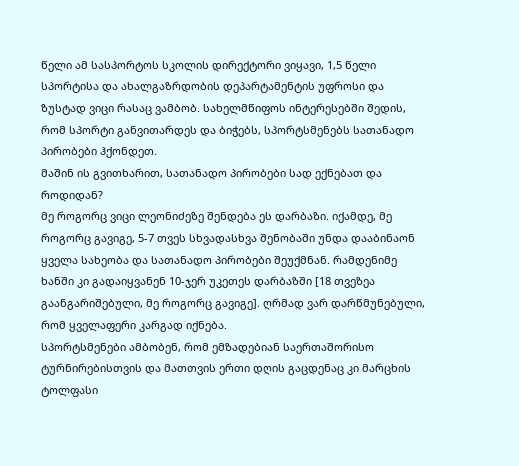წელი ამ სასპორტოს სკოლის დირექტორი ვიყავი, 1,5 წელი სპორტისა და ახალგაზრდობის დეპარტამენტის უფროსი და ზუსტად ვიცი რასაც ვამბობ. სახელმწიფოს ინტერესებში შედის, რომ სპორტი განვითარდეს და ბიჭებს, სპორტსმენებს სათანადო პირობები ჰქონდეთ.
მაშინ ის გვითხარით, სათანადო პირობები სად ექნებათ და როდიდან?
მე როგორც ვიცი ლეონიძეზე შენდება ეს დარბაზი. იქამდე, მე როგორც გავიგე, 5-7 თვეს სხვადასხვა შენობაში უნდა დააბინაონ ყველა სახეობა და სათანადო პირობები შეუქმნან. რამდენიმე ხანში კი გადაიყვანენ 10-ჯერ უკეთეს დარბაზში [18 თვეზეა გაანგარიშებული, მე როგორც გავიგე]. ღრმად ვარ დარწმუნებული, რომ ყველაფერი კარგად იქნება.
სპორტსმენები ამბობენ, რომ ემზადებიან საერთაშორისო ტურნირებისთვის და მათთვის ერთი დღის გაცდენაც კი მარცხის ტოლფასი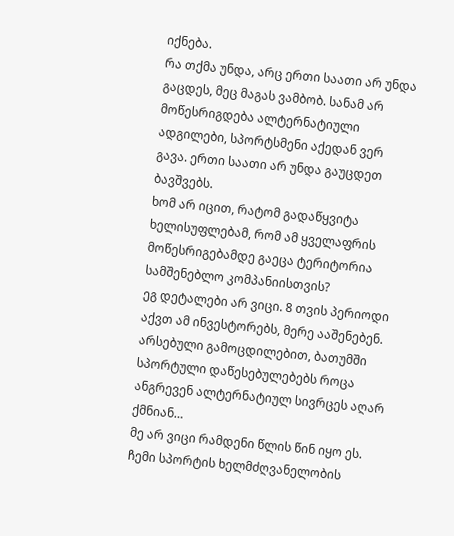იქნება.
რა თქმა უნდა, არც ერთი საათი არ უნდა გაცდეს, მეც მაგას ვამბობ. სანამ არ მოწესრიგდება ალტერნატიული ადგილები, სპორტსმენი აქედან ვერ გავა. ერთი საათი არ უნდა გაუცდეთ ბავშვებს.
ხომ არ იცით, რატომ გადაწყვიტა ხელისუფლებამ, რომ ამ ყველაფრის მოწესრიგებამდე გაეცა ტერიტორია სამშენებლო კომპანიისთვის?
ეგ დეტალები არ ვიცი. 8 თვის პერიოდი აქვთ ამ ინვესტორებს, მერე ააშენებენ.
არსებული გამოცდილებით, ბათუმში სპორტული დაწესებულებებს როცა ანგრევენ ალტერნატიულ სივრცეს აღარ ქმნიან…
მე არ ვიცი რამდენი წლის წინ იყო ეს. ჩემი სპორტის ხელმძღვანელობის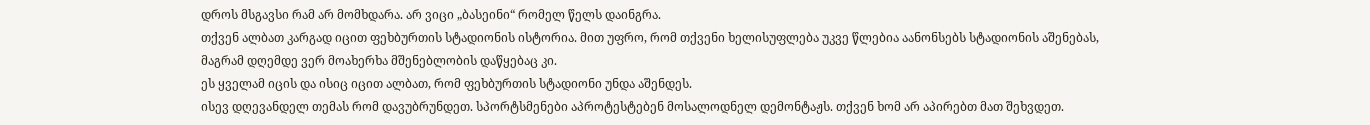დროს მსგავსი რამ არ მომხდარა. არ ვიცი „ბასეინი“ რომელ წელს დაინგრა.
თქვენ ალბათ კარგად იცით ფეხბურთის სტადიონის ისტორია. მით უფრო, რომ თქვენი ხელისუფლება უკვე წლებია აანონსებს სტადიონის აშენებას, მაგრამ დღემდე ვერ მოახერხა მშენებლობის დაწყებაც კი.
ეს ყველამ იცის და ისიც იცით ალბათ, რომ ფეხბურთის სტადიონი უნდა აშენდეს.
ისევ დღევანდელ თემას რომ დავუბრუნდეთ. სპორტსმენები აპროტესტებენ მოსალოდნელ დემონტაჟს. თქვენ ხომ არ აპირებთ მათ შეხვდეთ.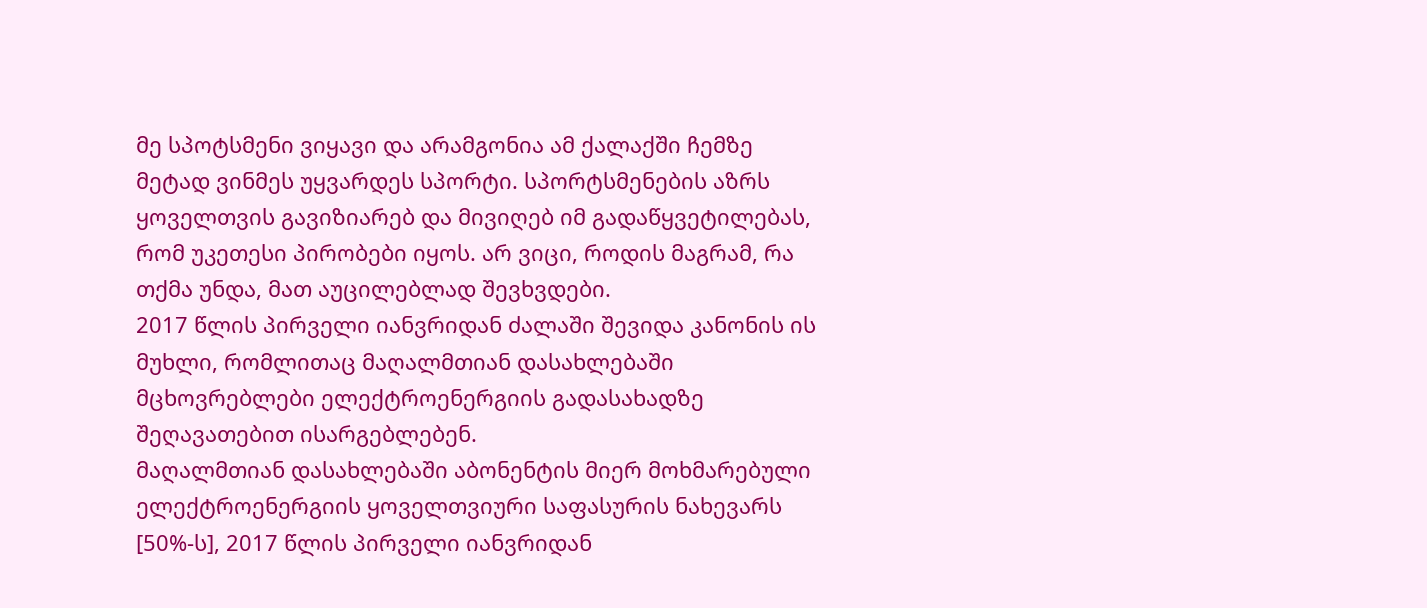მე სპოტსმენი ვიყავი და არამგონია ამ ქალაქში ჩემზე მეტად ვინმეს უყვარდეს სპორტი. სპორტსმენების აზრს ყოველთვის გავიზიარებ და მივიღებ იმ გადაწყვეტილებას, რომ უკეთესი პირობები იყოს. არ ვიცი, როდის მაგრამ, რა თქმა უნდა, მათ აუცილებლად შევხვდები.
2017 წლის პირველი იანვრიდან ძალაში შევიდა კანონის ის მუხლი, რომლითაც მაღალმთიან დასახლებაში მცხოვრებლები ელექტროენერგიის გადასახადზე შეღავათებით ისარგებლებენ.
მაღალმთიან დასახლებაში აბონენტის მიერ მოხმარებული ელექტროენერგიის ყოველთვიური საფასურის ნახევარს [50%-ს], 2017 წლის პირველი იანვრიდან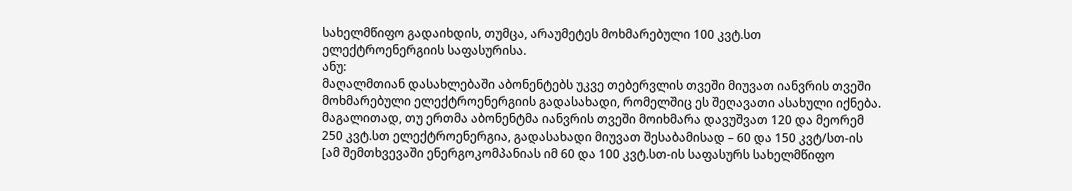სახელმწიფო გადაიხდის, თუმცა, არაუმეტეს მოხმარებული 100 კვტ.სთ ელექტროენერგიის საფასურისა.
ანუ:
მაღალმთიან დასახლებაში აბონენტებს უკვე თებერვლის თვეში მიუვათ იანვრის თვეში მოხმარებული ელექტროენერგიის გადასახადი, რომელშიც ეს შეღავათი ასახული იქნება. მაგალითად, თუ ერთმა აბონენტმა იანვრის თვეში მოიხმარა დავუშვათ 120 და მეორემ 250 კვტ.სთ ელექტროენერგია, გადასახადი მიუვათ შესაბამისად – 60 და 150 კვტ/სთ-ის [ამ შემთხვევაში ენერგოკომპანიას იმ 60 და 100 კვტ.სთ-ის საფასურს სახელმწიფო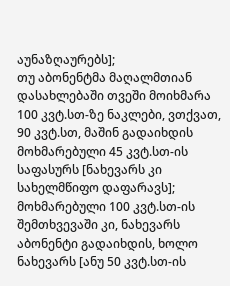აუნაზღაურებს];
თუ აბონენტმა მაღალმთიან დასახლებაში თვეში მოიხმარა 100 კვტ.სთ-ზე ნაკლები, ვთქვათ, 90 კვტ.სთ, მაშინ გადაიხდის მოხმარებული 45 კვტ.სთ-ის საფასურს [ნახევარს კი სახელმწიფო დაფარავს];
მოხმარებული 100 კვტ.სთ-ის შემთხვევაში კი, ნახევარს აბონენტი გადაიხდის, ხოლო ნახევარს [ანუ 50 კვტ.სთ-ის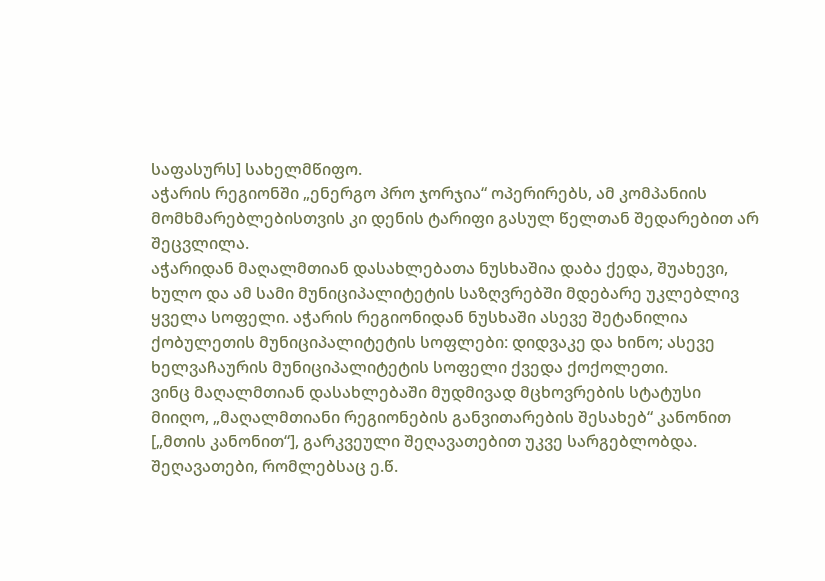საფასურს] სახელმწიფო.
აჭარის რეგიონში „ენერგო პრო ჯორჯია“ ოპერირებს, ამ კომპანიის მომხმარებლებისთვის კი დენის ტარიფი გასულ წელთან შედარებით არ შეცვლილა.
აჭარიდან მაღალმთიან დასახლებათა ნუსხაშია დაბა ქედა, შუახევი, ხულო და ამ სამი მუნიციპალიტეტის საზღვრებში მდებარე უკლებლივ ყველა სოფელი. აჭარის რეგიონიდან ნუსხაში ასევე შეტანილია ქობულეთის მუნიციპალიტეტის სოფლები: დიდვაკე და ხინო; ასევე ხელვაჩაურის მუნიციპალიტეტის სოფელი ქვედა ქოქოლეთი.
ვინც მაღალმთიან დასახლებაში მუდმივად მცხოვრების სტატუსი მიიღო, „მაღალმთიანი რეგიონების განვითარების შესახებ“ კანონით [„მთის კანონით“], გარკვეული შეღავათებით უკვე სარგებლობდა.
შეღავათები, რომლებსაც ე.წ.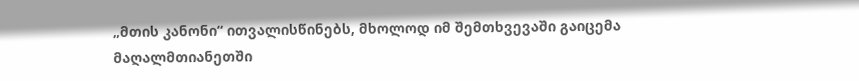„მთის კანონი“ ითვალისწინებს, მხოლოდ იმ შემთხვევაში გაიცემა მაღალმთიანეთში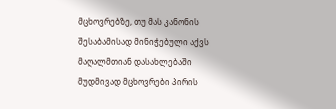მცხოვრებზე, თუ მას კანონის შესაბამისად მინიჭებული აქვს მაღალმთიან დასახლებაში მუდმივად მცხოვრები პირის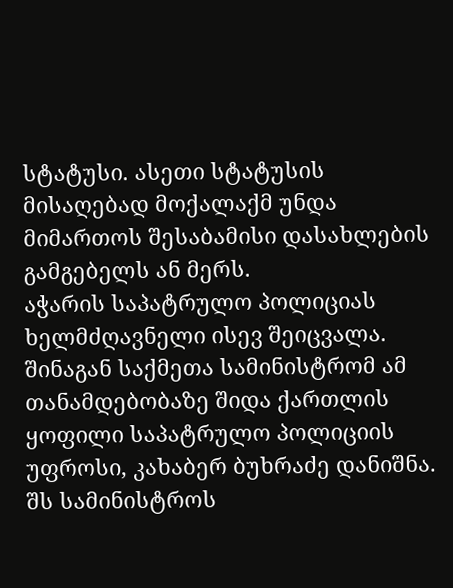სტატუსი. ასეთი სტატუსის მისაღებად მოქალაქმ უნდა მიმართოს შესაბამისი დასახლების გამგებელს ან მერს.
აჭარის საპატრულო პოლიციას ხელმძღავნელი ისევ შეიცვალა. შინაგან საქმეთა სამინისტრომ ამ თანამდებობაზე შიდა ქართლის ყოფილი საპატრულო პოლიციის უფროსი, კახაბერ ბუხრაძე დანიშნა. შს სამინისტროს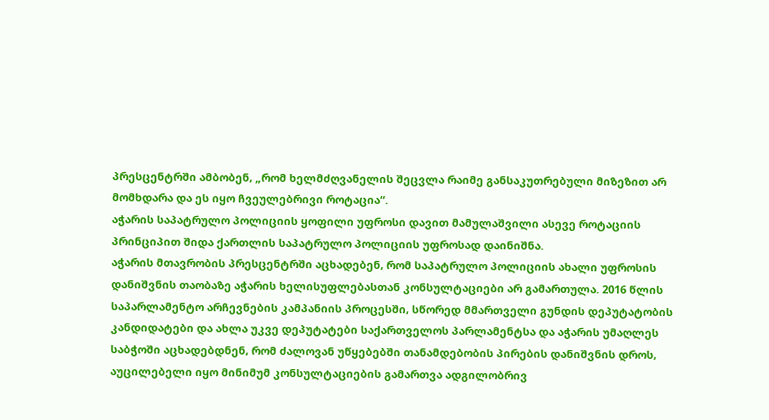პრესცენტრში ამბობენ, „რომ ხელმძღვანელის შეცვლა რაიმე განსაკუთრებული მიზეზით არ მომხდარა და ეს იყო ჩვეულებრივი როტაცია“.
აჭარის საპატრულო პოლიციის ყოფილი უფროსი დავით მამულაშვილი ასევე როტაციის პრინციპით შიდა ქართლის საპატრულო პოლიციის უფროსად დაინიშნა.
აჭარის მთავრობის პრესცენტრში აცხადებენ, რომ საპატრულო პოლიციის ახალი უფროსის დანიშვნის თაობაზე აჭარის ხელისუფლებასთან კონსულტაციები არ გამართულა. 2016 წლის საპარლამენტო არჩევნების კამპანიის პროცესში, სწორედ მმართველი გუნდის დეპუტატობის კანდიდატები და ახლა უკვე დეპუტატები საქართველოს პარლამენტსა და აჭარის უმაღლეს საბჭოში აცხადებდნენ, რომ ძალოვან უწყებებში თანამდებობის პირების დანიშვნის დროს, აუცილებელი იყო მინიმუმ კონსულტაციების გამართვა ადგილობრივ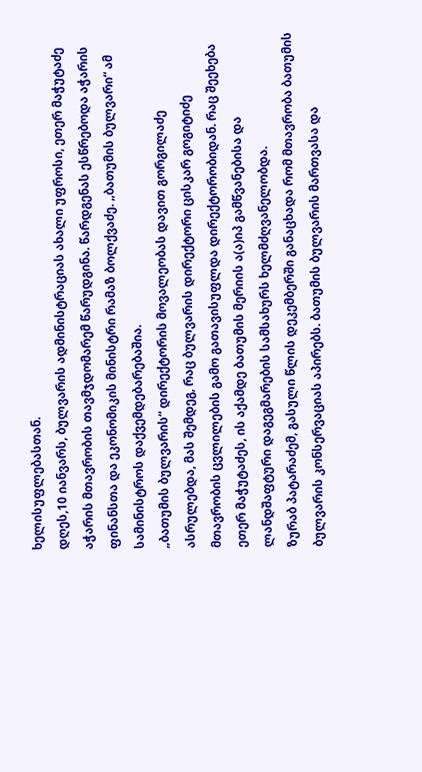ხელისუფლებასთან.
დღეს,10 იანვარს, ბულვარის ადმინისტრაციას ახალი უფროსი, ეთერ მაჭუტაძე აჭარის მთავრობის თავმჯდომარემ წარუდგინა. წარდგენას ესწრებოდა აჭარის ფინანსთა და ეკონომიკის მინისტრი რამაზ ბოლქვაძე. „ბათუმის ბულვარი“ ამ სამინისტროს დაქვემდებარებაშია.
„ბათუმის ბულვარის“ დირექტორის მოვალეობას დავით გორგილაძე ასრულებდა, მას შემდეგ, რაც ბულვარის დირექტორი ცისკარ გოგიტიძე მთავრობის ცვლილების გამო გათავისუფლდა დირექტორობიდან. რაც შეეხება ეთერ მაჭუტაძეს, ის აქამდე ბათუმის მერიის ა(ა)იპ გამწვანებისა და ლანდშაფტური დაგეგმარების სამსახურს ხელმძღვანელობდა.
ზურაბ პატარაძემ, გასული წლის დეკემბერში განაცხადა რომ მთავრობა ბათუმის ბულვარის კონსერვაციას აპირებს. ბათუმის ბულვარის მართვასა და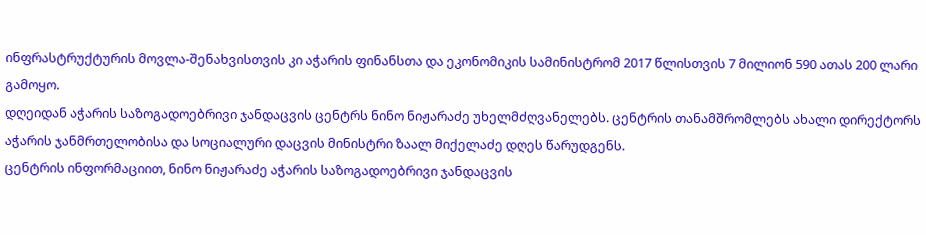ინფრასტრუქტურის მოვლა-შენახვისთვის კი აჭარის ფინანსთა და ეკონომიკის სამინისტრომ 2017 წლისთვის 7 მილიონ 590 ათას 200 ლარი გამოყო.
დღეიდან აჭარის საზოგადოებრივი ჯანდაცვის ცენტრს ნინო ნიჟარაძე უხელმძღვანელებს. ცენტრის თანამშრომლებს ახალი დირექტორს აჭარის ჯანმრთელობისა და სოციალური დაცვის მინისტრი ზაალ მიქელაძე დღეს წარუდგენს.
ცენტრის ინფორმაციით, ნინო ნიჟარაძე აჭარის საზოგადოებრივი ჯანდაცვის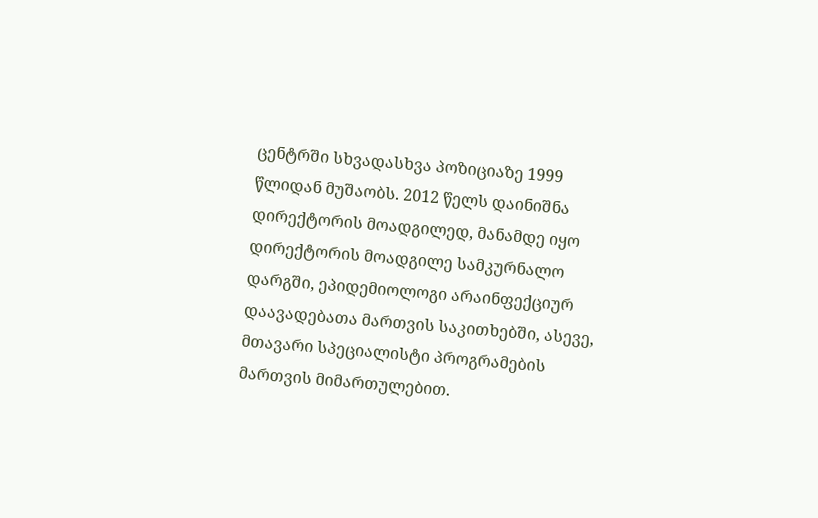ცენტრში სხვადასხვა პოზიციაზე 1999 წლიდან მუშაობს. 2012 წელს დაინიშნა დირექტორის მოადგილედ, მანამდე იყო დირექტორის მოადგილე სამკურნალო დარგში, ეპიდემიოლოგი არაინფექციურ დაავადებათა მართვის საკითხებში, ასევე, მთავარი სპეციალისტი პროგრამების მართვის მიმართულებით.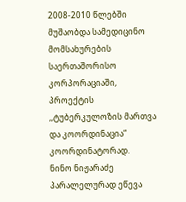2008-2010 წლებში მუშაობდა სამედიცინო მომსახურების საერთაშორისო კორპორაციაში, პროექტის ,,ტუბერკულოზის მართვა და კოორდინაცია“ კოორდინატორად.
ნინო ნიჟარაძე პარალელურად ეწევა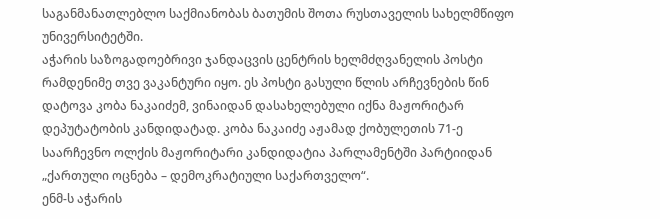საგანმანათლებლო საქმიანობას ბათუმის შოთა რუსთაველის სახელმწიფო უნივერსიტეტში.
აჭარის საზოგადოებრივი ჯანდაცვის ცენტრის ხელმძღვანელის პოსტი რამდენიმე თვე ვაკანტური იყო. ეს პოსტი გასული წლის არჩევნების წინ დატოვა კობა ნაკაიძემ, ვინაიდან დასახელებული იქნა მაჟორიტარ დეპუტატობის კანდიდატად. კობა ნაკაიძე აჟამად ქობულეთის 71-ე საარჩევნო ოლქის მაჟორიტარი კანდიდატია პარლამენტში პარტიიდან „ქართული ოცნება – დემოკრატიული საქართველო“.
ენმ-ს აჭარის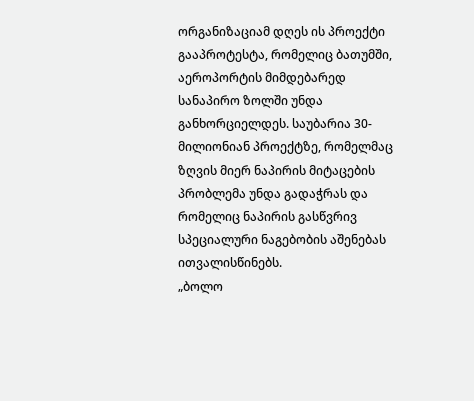ორგანიზაციამ დღეს ის პროექტი გააპროტესტა, რომელიც ბათუმში, აეროპორტის მიმდებარედ სანაპირო ზოლში უნდა განხორციელდეს. საუბარია 30-მილიონიან პროექტზე, რომელმაც ზღვის მიერ ნაპირის მიტაცების პრობლემა უნდა გადაჭრას და რომელიც ნაპირის გასწვრივ სპეციალური ნაგებობის აშენებას ითვალისწინებს.
„ბოლო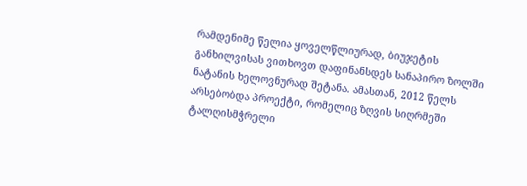რამდენიმე წელია ყოველწლიურად, ბიუჯეტის განხილვისას ვითხოვთ დაფინანსდეს სანაპირო ზოლში ნატანის ხელოვნურად შეტანა. ამასთან, 2012 წელს არსებობდა პროექტი, რომელიც ზღვის სიღრმეში ტალღისმჭრელი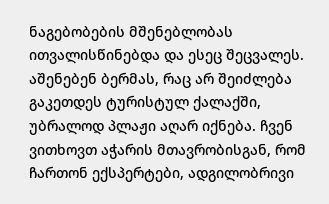ნაგებობების მშენებლობას ითვალისწინებდა და ესეც შეცვალეს. აშენებენ ბერმას, რაც არ შეიძლება გაკეთდეს ტურისტულ ქალაქში, უბრალოდ პლაჟი აღარ იქნება. ჩვენ ვითხოვთ აჭარის მთავრობისგან, რომ ჩართონ ექსპერტები, ადგილობრივი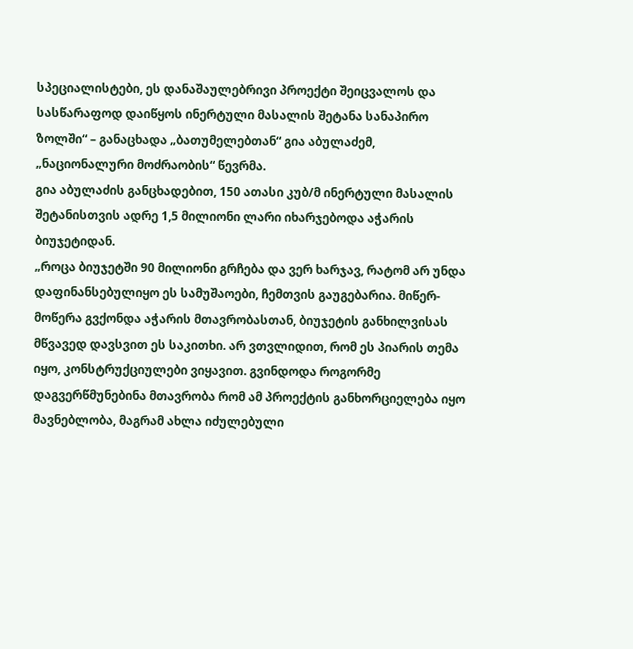სპეციალისტები, ეს დანაშაულებრივი პროექტი შეიცვალოს და სასწარაფოდ დაიწყოს ინერტული მასალის შეტანა სანაპირო ზოლში“ – განაცხადა „ბათუმელებთან“ გია აბულაძემ, „ნაციონალური მოძრაობის“ წევრმა.
გია აბულაძის განცხადებით, 150 ათასი კუბ/მ ინერტული მასალის შეტანისთვის ადრე 1,5 მილიონი ლარი იხარჯებოდა აჭარის ბიუჯეტიდან.
„როცა ბიუჯეტში 90 მილიონი გრჩება და ვერ ხარჯავ, რატომ არ უნდა დაფინანსებულიყო ეს სამუშაოები, ჩემთვის გაუგებარია. მიწერ-მოწერა გვქონდა აჭარის მთავრობასთან, ბიუჯეტის განხილვისას მწვავედ დავსვით ეს საკითხი. არ ვთვლიდით, რომ ეს პიარის თემა იყო, კონსტრუქციულები ვიყავით. გვინდოდა როგორმე დაგვერწმუნებინა მთავრობა რომ ამ პროექტის განხორციელება იყო მავნებლობა, მაგრამ ახლა იძულებული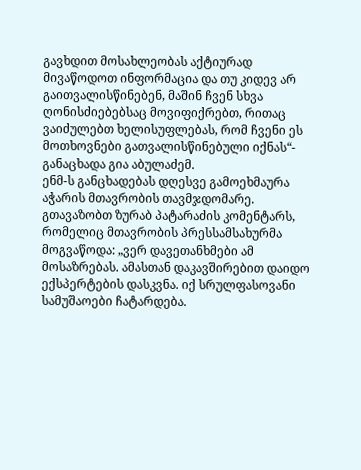გავხდით მოსახლეობას აქტიურად მივაწოდოთ ინფორმაცია და თუ კიდევ არ გაითვალისწინებენ, მაშინ ჩვენ სხვა ღონისძიებებსაც მოვიფიქრებთ, რითაც ვაიძულებთ ხელისუფლებას, რომ ჩვენი ეს მოთხოვნები გათვალისწინებული იქნას“- განაცხადა გია აბულაძემ.
ენმ-ს განცხადებას დღესვე გამოეხმაურა აჭარის მთავრობის თავმჯდომარე. გთავაზობთ ზურაბ პატარაძის კომენტარს, რომელიც მთავრობის პრესსამსახურმა მოგვაწოდა: „ვერ დავეთანხმები ამ მოსაზრებას. ამასთან დაკავშირებით დაიდო ექსპერტების დასკვნა. იქ სრულფასოვანი სამუშაოები ჩატარდება.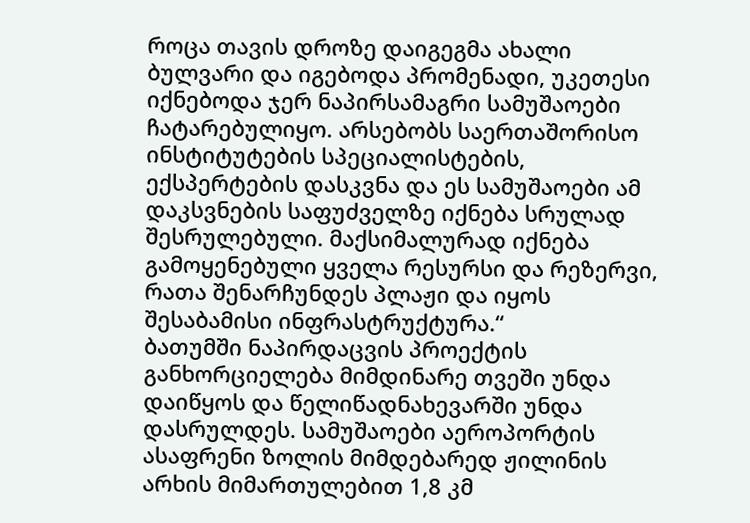როცა თავის დროზე დაიგეგმა ახალი ბულვარი და იგებოდა პრომენადი, უკეთესი იქნებოდა ჯერ ნაპირსამაგრი სამუშაოები ჩატარებულიყო. არსებობს საერთაშორისო ინსტიტუტების სპეციალისტების, ექსპერტების დასკვნა და ეს სამუშაოები ამ დაკსვნების საფუძველზე იქნება სრულად შესრულებული. მაქსიმალურად იქნება გამოყენებული ყველა რესურსი და რეზერვი, რათა შენარჩუნდეს პლაჟი და იყოს შესაბამისი ინფრასტრუქტურა.“
ბათუმში ნაპირდაცვის პროექტის განხორციელება მიმდინარე თვეში უნდა დაიწყოს და წელიწადნახევარში უნდა დასრულდეს. სამუშაოები აეროპორტის ასაფრენი ზოლის მიმდებარედ ჟილინის არხის მიმართულებით 1,8 კმ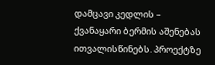დამცავი კედლის – ქვანაყარი ბერმის აშენებას ითვალისწინებს. პროექტზე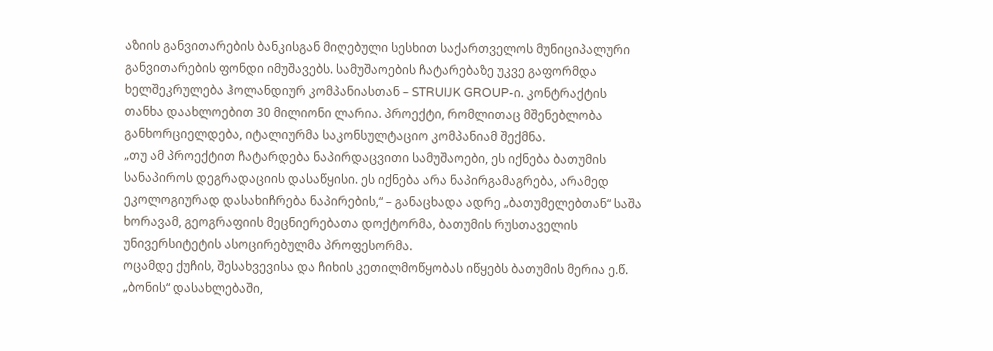აზიის განვითარების ბანკისგან მიღებული სესხით საქართველოს მუნიციპალური განვითარების ფონდი იმუშავებს. სამუშაოების ჩატარებაზე უკვე გაფორმდა ხელშეკრულება ჰოლანდიურ კომპანიასთან – STRUIJK GROUP-ი. კონტრაქტის თანხა დაახლოებით 30 მილიონი ლარია. პროექტი, რომლითაც მშენებლობა განხორციელდება, იტალიურმა საკონსულტაციო კომპანიამ შექმნა.
„თუ ამ პროექტით ჩატარდება ნაპირდაცვითი სამუშაოები, ეს იქნება ბათუმის სანაპიროს დეგრადაციის დასაწყისი. ეს იქნება არა ნაპირგამაგრება, არამედ ეკოლოგიურად დასახიჩრება ნაპირების,“ – განაცხადა ადრე „ბათუმელებთან“ საშა ხორავამ, გეოგრაფიის მეცნიერებათა დოქტორმა, ბათუმის რუსთაველის უნივერსიტეტის ასოცირებულმა პროფესორმა.
ოცამდე ქუჩის, შესახვევისა და ჩიხის კეთილმოწყობას იწყებს ბათუმის მერია ე.წ. „ბონის“ დასახლებაში,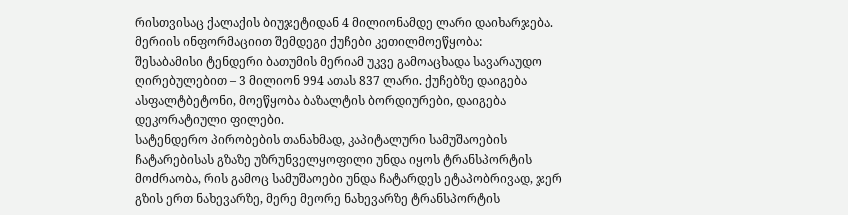რისთვისაც ქალაქის ბიუჯეტიდან 4 მილიონამდე ლარი დაიხარჯება.
მერიის ინფორმაციით შემდეგი ქუჩები კეთილმოეწყობა:
შესაბამისი ტენდერი ბათუმის მერიამ უკვე გამოაცხადა სავარაუდო ღირებულებით – 3 მილიონ 994 ათას 837 ლარი. ქუჩებზე დაიგება ასფალტბეტონი, მოეწყობა ბაზალტის ბორდიურები, დაიგება დეკორატიული ფილები.
სატენდერო პირობების თანახმად, კაპიტალური სამუშაოების ჩატარებისას გზაზე უზრუნველყოფილი უნდა იყოს ტრანსპორტის მოძრაობა, რის გამოც სამუშაოები უნდა ჩატარდეს ეტაპობრივად, ჯერ გზის ერთ ნახევარზე, მერე მეორე ნახევარზე ტრანსპორტის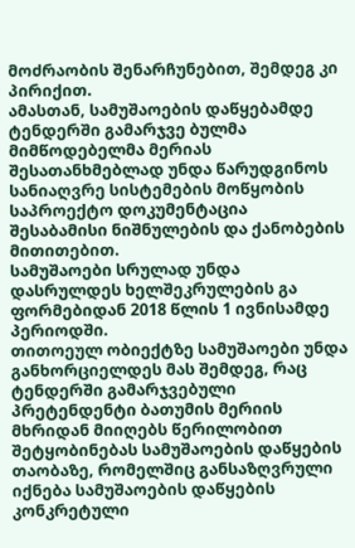მოძრაობის შენარჩუნებით, შემდეგ კი პირიქით.
ამასთან, სამუშაოების დაწყებამდე ტენდერში გამარჯვე ბულმა მიმწოდებელმა მერიას შესათანხმებლად უნდა წარუდგინოს სანიაღვრე სისტემების მოწყობის საპროექტო დოკუმენტაცია შესაბამისი ნიშნულების და ქანობების მითითებით.
სამუშაოები სრულად უნდა დასრულდეს ხელშეკრულების გა ფორმებიდან 2018 წლის 1 ივნისამდე პერიოდში.
თითოეულ ობიექტზე სამუშაოები უნდა განხორციელდეს მას შემდეგ, რაც ტენდერში გამარჯვებული პრეტენდენტი ბათუმის მერიის მხრიდან მიიღებს წერილობით შეტყობინებას სამუშაოების დაწყების თაობაზე, რომელშიც განსაზღვრული იქნება სამუშაოების დაწყების კონკრეტული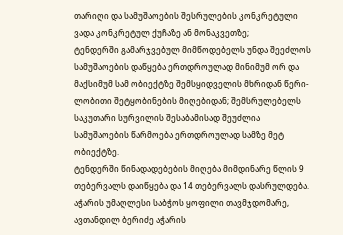თარიღი და სამუშაოების შესრულების კონკრეტული ვადა კონკრეტულ ქუჩაზე ან მონაკვეთზე;
ტენდერში გამარჯვებულ მიმწოდებელს უნდა შეეძლოს სამუშაოების დაწყება ერთდროულად მინიმუმ ორ და მაქსიმუმ სამ ობიექტზე შემსყიდველის მხრიდან წერი- ლობითი შეტყობინების მიღებიდან; შემსრულებელს საკუთარი სურვილის შესაბამისად შეუძლია სამუშაოების წარმოება ერთდროულად სამზე მეტ ობიექტზე.
ტენდერში წინადადებების მიღება მიმდინარე წლის 9 თებერვალს დაიწყება და 14 თებერვალს დასრულდება.
აჭარის უმაღლესი საბჭოს ყოფილი თავმჯდომარე, ავთანდილ ბერიძე აჭარის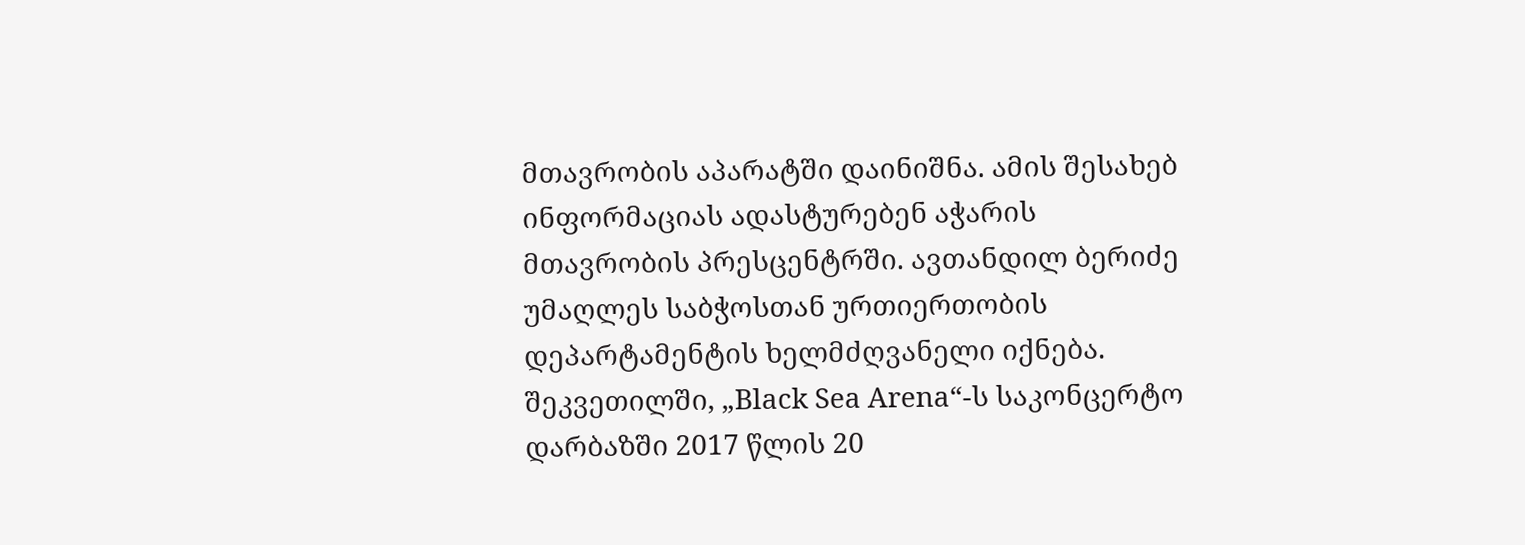მთავრობის აპარატში დაინიშნა. ამის შესახებ ინფორმაციას ადასტურებენ აჭარის მთავრობის პრესცენტრში. ავთანდილ ბერიძე უმაღლეს საბჭოსთან ურთიერთობის დეპარტამენტის ხელმძღვანელი იქნება.
შეკვეთილში, „Black Sea Arena“-ს საკონცერტო დარბაზში 2017 წლის 20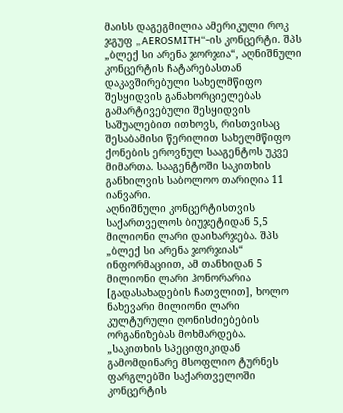მაისს დაგეგმილია ამერიკული როკ ჯგუფ „AEROSMITH“-ის კონცერტი. შპს „ბლექ სი არენა ჯორჯია“, აღნიშნული კონცერტის ჩატარებასთან დაკავშირებული სახელმწიფო შესყიდვის განახორციელებას გამარტივებული შესყიდვის საშუალებით ითხოვს, რისთვისაც შესაბამისი წერილით სახელმწიფო ქონების ეროვნულ სააგენტოს უკვე მიმართა. სააგენტოში საკითხის განხილვის საბოლოო თარიღია 11 იანვარი.
აღნიშნული კონცერტისთვის საქართველოს ბიუჯეტიდან 5,5 მილიონი ლარი დაიხარჯება. შპს „ბლექ სი არენა ჯორჯიას“ ინფორმაციით, ამ თანხიდან 5 მილიონი ლარი ჰონორარია [გადასახადების ჩათვლით], ხოლო ნახევარი მილიონი ლარი კულტურული ღონისძიებების ორგანიზებას მოხმარდება.
„საკითხის სპეციფიკიდან გამომდინარე მსოფლიო ტურნეს ფარგლებში საქართველოში კონცერტის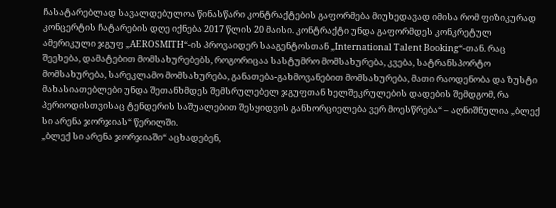ჩასატარებლად სავალდებულოა წინასწარი კონტრაქტების გაფორმება მიუხედავად იმისა რომ ფიზიკურად კონცერტის ჩატარების დღე იქნება 2017 წლის 20 მაისი. კონტრაქტი უნდა გაფორმდეს კონკრეტულ ამერიკული ჯგუფ „AEROSMITH“-ის პროვაიდერ სააგენტოსთან „International Talent Booking“-თან. რაც შეეხება, დამატებით მომსახურებებს, როგორიცაა სასტუმრო მომსახურება, კვება, სატრანსპორტო მომსახურება, სარეკლამო მომსახურება, განათება-გახმოვანებით მომსახურება, მათი რაოდენობა და ზუსტი მახასიათებლები უნდა შეთანხმდეს შემსრულებელ ჯგუფთან ხელშეკრულების დადების შემდგომ, რა პერიოდისთვისაც ტენდერის საშუალებით შესყიდვის განხორციელება ვერ მოესწრება“ – აღნიშნულია „ბლექ სი არენა ჯორჯიას“ წერილში.
„ბლექ სი არენა ჯორჯიაში“ აცხადებენ,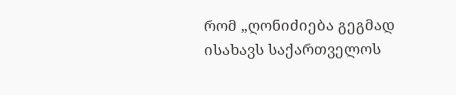რომ „ღონიძიება გეგმად ისახავს საქართველოს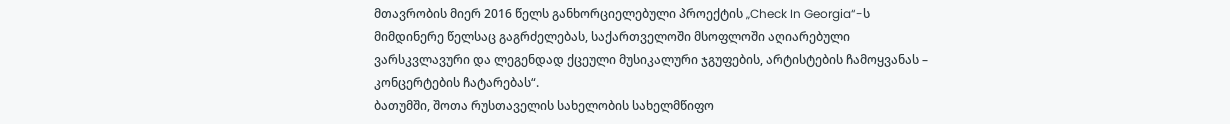მთავრობის მიერ 2016 წელს განხორციელებული პროექტის „Check In Georgia“-ს მიმდინერე წელსაც გაგრძელებას, საქართველოში მსოფლოში აღიარებული ვარსკვლავური და ლეგენდად ქცეული მუსიკალური ჯგუფების, არტისტების ჩამოყვანას – კონცერტების ჩატარებას“.
ბათუმში, შოთა რუსთაველის სახელობის სახელმწიფო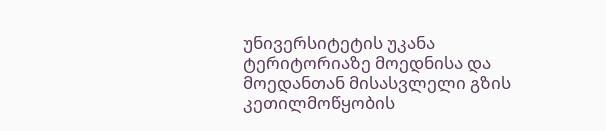უნივერსიტეტის უკანა ტერიტორიაზე მოედნისა და მოედანთან მისასვლელი გზის კეთილმოწყობის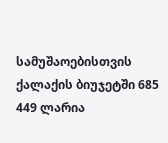სამუშაოებისთვის ქალაქის ბიუჯეტში 685 449 ლარია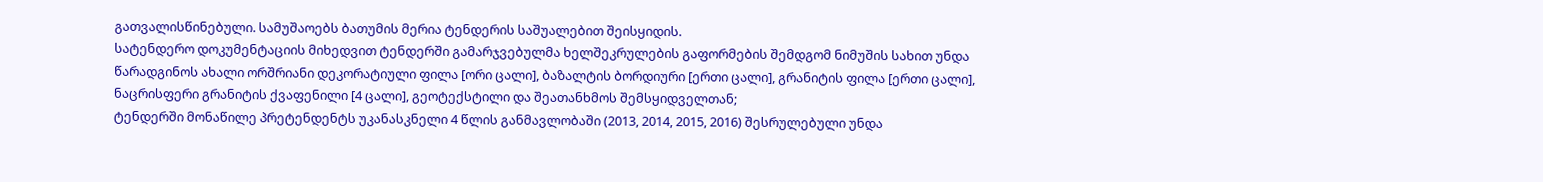გათვალისწინებული. სამუშაოებს ბათუმის მერია ტენდერის საშუალებით შეისყიდის.
სატენდერო დოკუმენტაციის მიხედვით ტენდერში გამარჯვებულმა ხელშეკრულების გაფორმების შემდგომ ნიმუშის სახით უნდა წარადგინოს ახალი ორშრიანი დეკორატიული ფილა [ორი ცალი], ბაზალტის ბორდიური [ერთი ცალი], გრანიტის ფილა [ერთი ცალი], ნაცრისფერი გრანიტის ქვაფენილი [4 ცალი], გეოტექსტილი და შეათანხმოს შემსყიდველთან;
ტენდერში მონაწილე პრეტენდენტს უკანასკნელი 4 წლის განმავლობაში (2013, 2014, 2015, 2016) შესრულებული უნდა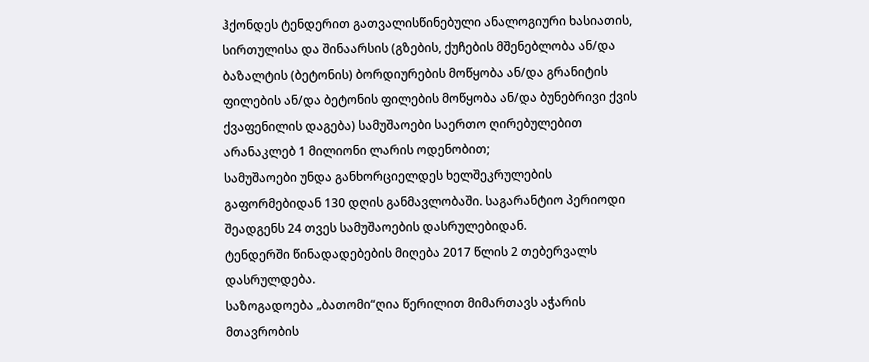ჰქონდეს ტენდერით გათვალისწინებული ანალოგიური ხასიათის, სირთულისა და შინაარსის (გზების, ქუჩების მშენებლობა ან/და ბაზალტის (ბეტონის) ბორდიურების მოწყობა ან/და გრანიტის ფილების ან/და ბეტონის ფილების მოწყობა ან/და ბუნებრივი ქვის ქვაფენილის დაგება) სამუშაოები საერთო ღირებულებით არანაკლებ 1 მილიონი ლარის ოდენობით;
სამუშაოები უნდა განხორციელდეს ხელშეკრულების გაფორმებიდან 130 დღის განმავლობაში. საგარანტიო პერიოდი შეადგენს 24 თვეს სამუშაოების დასრულებიდან.
ტენდერში წინადადებების მიღება 2017 წლის 2 თებერვალს დასრულდება.
საზოგადოება „ბათომი“ღია წერილით მიმართავს აჭარის მთავრობის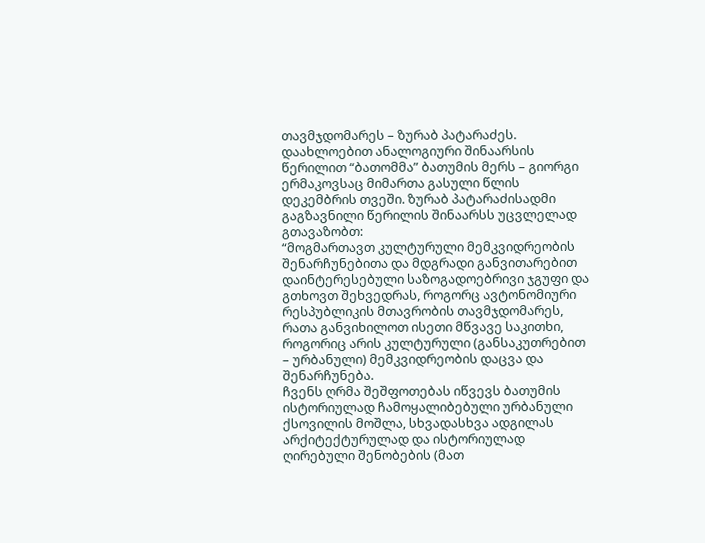თავმჯდომარეს – ზურაბ პატარაძეს. დაახლოებით ანალოგიური შინაარსის წერილით “ბათომმა” ბათუმის მერს – გიორგი ერმაკოვსაც მიმართა გასული წლის დეკემბრის თვეში. ზურაბ პატარაძისადმი გაგზავნილი წერილის შინაარსს უცვლელად გთავაზობთ:
“მოგმართავთ კულტურული მემკვიდრეობის შენარჩუნებითა და მდგრადი განვითარებით დაინტერესებული საზოგადოებრივი ჯგუფი და გთხოვთ შეხვედრას, როგორც ავტონომიური რესპუბლიკის მთავრობის თავმჯდომარეს, რათა განვიხილოთ ისეთი მწვავე საკითხი, როგორიც არის კულტურული (განსაკუთრებით – ურბანული) მემკვიდრეობის დაცვა და შენარჩუნება.
ჩვენს ღრმა შეშფოთებას იწვევს ბათუმის ისტორიულად ჩამოყალიბებული ურბანული ქსოვილის მოშლა, სხვადასხვა ადგილას არქიტექტურულად და ისტორიულად ღირებული შენობების (მათ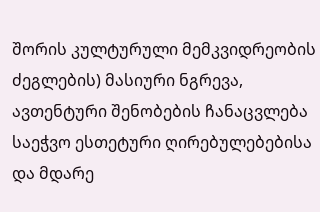შორის კულტურული მემკვიდრეობის ძეგლების) მასიური ნგრევა, ავთენტური შენობების ჩანაცვლება საეჭვო ესთეტური ღირებულებებისა და მდარე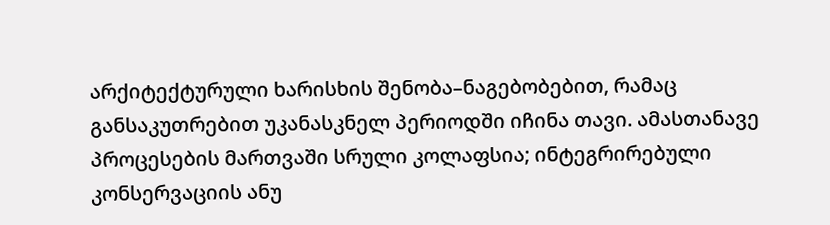არქიტექტურული ხარისხის შენობა–ნაგებობებით, რამაც განსაკუთრებით უკანასკნელ პერიოდში იჩინა თავი. ამასთანავე პროცესების მართვაში სრული კოლაფსია; ინტეგრირებული კონსერვაციის ანუ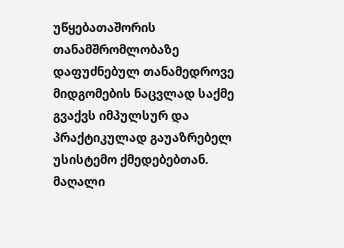უწყებათაშორის თანამშრომლობაზე დაფუძნებულ თანამედროვე მიდგომების ნაცვლად საქმე გვაქვს იმპულსურ და პრაქტიკულად გაუაზრებელ უსისტემო ქმედებებთან. მაღალი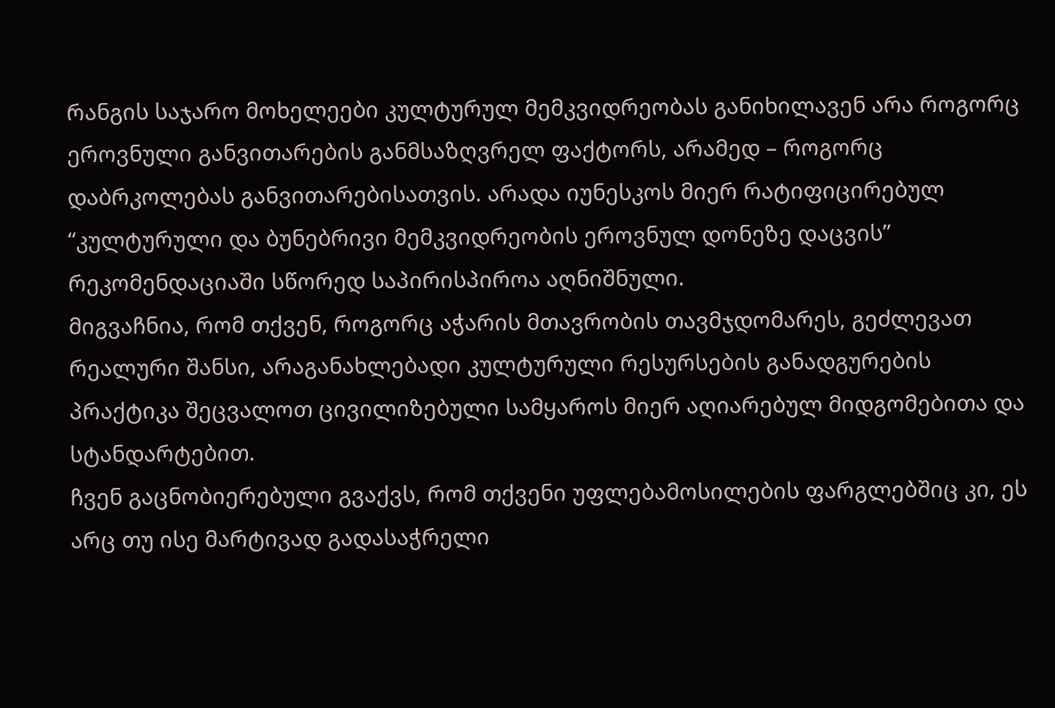რანგის საჯარო მოხელეები კულტურულ მემკვიდრეობას განიხილავენ არა როგორც ეროვნული განვითარების განმსაზღვრელ ფაქტორს, არამედ – როგორც დაბრკოლებას განვითარებისათვის. არადა იუნესკოს მიერ რატიფიცირებულ “კულტურული და ბუნებრივი მემკვიდრეობის ეროვნულ დონეზე დაცვის” რეკომენდაციაში სწორედ საპირისპიროა აღნიშნული.
მიგვაჩნია, რომ თქვენ, როგორც აჭარის მთავრობის თავმჯდომარეს, გეძლევათ რეალური შანსი, არაგანახლებადი კულტურული რესურსების განადგურების პრაქტიკა შეცვალოთ ცივილიზებული სამყაროს მიერ აღიარებულ მიდგომებითა და სტანდარტებით.
ჩვენ გაცნობიერებული გვაქვს, რომ თქვენი უფლებამოსილების ფარგლებშიც კი, ეს არც თუ ისე მარტივად გადასაჭრელი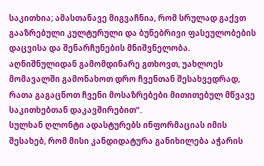საკითხია; ამასთანავე მიგვაჩნია, რომ სრულად გაქვთ გააზრებული კულტურული და ბუნებრივი ფასეულობების დაცვისა და შენარჩუნების მნიშვნელობა.
აღნიშნულიდან გამომდინარე გთხოვთ, უახლოეს მომავალში გამონახოთ დრო ჩვენთან შესახვედრად, რათა გაგაცნოთ ჩვენი მოსაზრებები მითითებულ მწვავე საკითხებთან დაკავშირებით”.
სულხან ღლონტი ადასტურებს ინფორმაციას იმის შესახებ, რომ მისი კანდიდატურა განიხილება აჭარის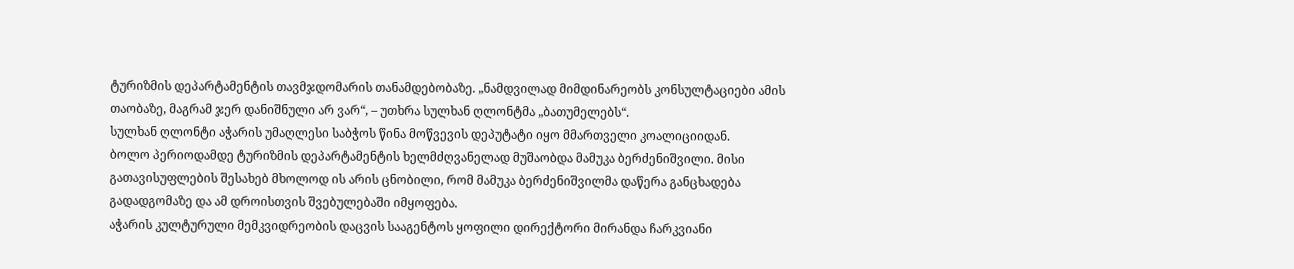ტურიზმის დეპარტამენტის თავმჯდომარის თანამდებობაზე. „ნამდვილად მიმდინარეობს კონსულტაციები ამის თაობაზე, მაგრამ ჯერ დანიშნული არ ვარ“, – უთხრა სულხან ღლონტმა „ბათუმელებს“.
სულხან ღლონტი აჭარის უმაღლესი საბჭოს წინა მოწვევის დეპუტატი იყო მმართველი კოალიციიდან.
ბოლო პერიოდამდე ტურიზმის დეპარტამენტის ხელმძღვანელად მუშაობდა მამუკა ბერძენიშვილი. მისი გათავისუფლების შესახებ მხოლოდ ის არის ცნობილი, რომ მამუკა ბერძენიშვილმა დაწერა განცხადება გადადგომაზე და ამ დროისთვის შვებულებაში იმყოფება.
აჭარის კულტურული მემკვიდრეობის დაცვის სააგენტოს ყოფილი დირექტორი მირანდა ჩარკვიანი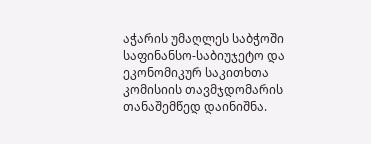აჭარის უმაღლეს საბჭოში საფინანსო-საბიუჯეტო და ეკონომიკურ საკითხთა კომისიის თავმჯდომარის თანაშემწედ დაინიშნა.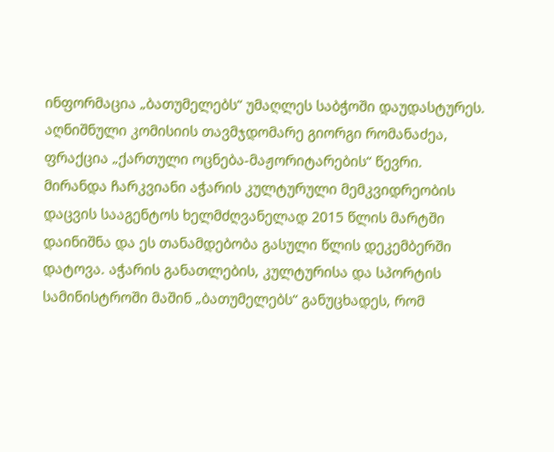ინფორმაცია „ბათუმელებს“ უმაღლეს საბჭოში დაუდასტურეს. აღნიშნული კომისიის თავმჯდომარე გიორგი რომანაძეა, ფრაქცია „ქართული ოცნება-მაჟორიტარების“ წევრი.
მირანდა ჩარკვიანი აჭარის კულტურული მემკვიდრეობის დაცვის სააგენტოს ხელმძღვანელად 2015 წლის მარტში დაინიშნა და ეს თანამდებობა გასული წლის დეკემბერში დატოვა. აჭარის განათლების, კულტურისა და სპორტის სამინისტროში მაშინ „ბათუმელებს“ განუცხადეს, რომ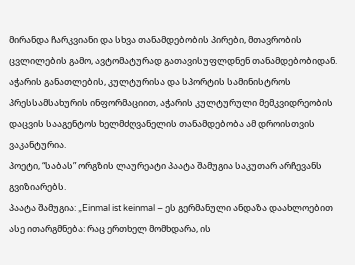მირანდა ჩარკვიანი და სხვა თანამდებობის პირები, მთავრობის ცვლილების გამო, ავტომატურად გათავისუფლდნენ თანამდებობიდან.
აჭარის განათლების, კულტურისა და სპორტის სამინისტროს პრესსამსახურის ინფორმაციით, აჭარის კულტურული მემკვიდრეობის დაცვის სააგენტოს ხელმძღვანელის თანამდებობა ამ დროისთვის ვაკანტურია.
პოეტი, “საბას” ორგზის ლაურეატი პაატა შამუგია საკუთარ არჩევანს გვიზიარებს.
პაატა შამუგია: „Einmal ist keinmal – ეს გერმანული ანდაზა დაახლოებით ასე ითარგმნება: რაც ერთხელ მომხდარა, ის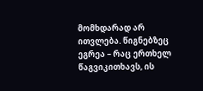მომხდარად არ ითვლება. წიგნებზეც ეგრეა – რაც ერთხელ წაგვიკითხავს, ის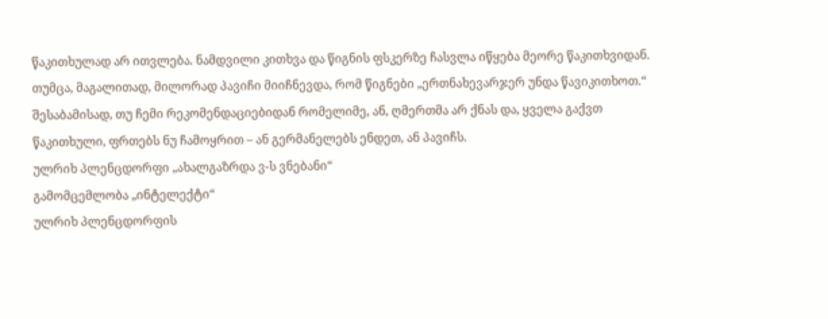წაკითხულად არ ითვლება. ნამდვილი კითხვა და წიგნის ფსკერზე ჩასვლა იწყება მეორე წაკითხვიდან. თუმცა, მაგალითად, მილორად პავიჩი მიიჩნევდა, რომ წიგნები „ერთნახევარჯერ უნდა წავიკითხოთ.“
შესაბამისად, თუ ჩემი რეკომენდაციებიდან რომელიმე, ან, ღმერთმა არ ქნას და, ყველა გაქვთ წაკითხული, ფრთებს ნუ ჩამოყრით – ან გერმანელებს ენდეთ, ან პავიჩს.
ულრიხ პლენცდორფი „ახალგაზრდა ვ-ს ვნებანი“
გამომცემლობა „ინტელექტი“
ულრიხ პლენცდორფის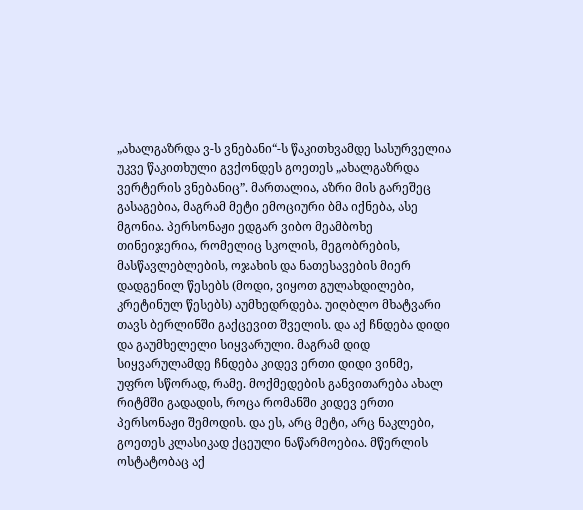„ახალგაზრდა ვ-ს ვნებანი“-ს წაკითხვამდე სასურველია უკვე წაკითხული გვქონდეს გოეთეს „ახალგაზრდა ვერტერის ვნებანიც”. მართალია, აზრი მის გარეშეც გასაგებია, მაგრამ მეტი ემოციური ბმა იქნება, ასე მგონია. პერსონაჟი ედგარ ვიბო მეამბოხე თინეიჯერია, რომელიც სკოლის, მეგობრების, მასწავლებლების, ოჯახის და ნათესავების მიერ დადგენილ წესებს (მოდი, ვიყოთ გულახდილები, კრეტინულ წესებს) აუმხედრდება. უიღბლო მხატვარი თავს ბერლინში გაქცევით შველის. და აქ ჩნდება დიდი და გაუმხელელი სიყვარული. მაგრამ დიდ სიყვარულამდე ჩნდება კიდევ ერთი დიდი ვინმე, უფრო სწორად, რამე. მოქმედების განვითარება ახალ რიტმში გადადის, როცა რომანში კიდევ ერთი პერსონაჟი შემოდის. და ეს, არც მეტი, არც ნაკლები, გოეთეს კლასიკად ქცეული ნაწარმოებია. მწერლის ოსტატობაც აქ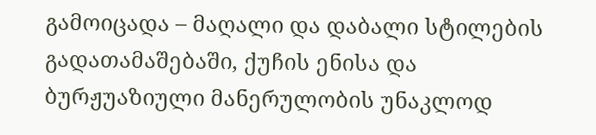გამოიცადა – მაღალი და დაბალი სტილების გადათამაშებაში, ქუჩის ენისა და ბურჟუაზიული მანერულობის უნაკლოდ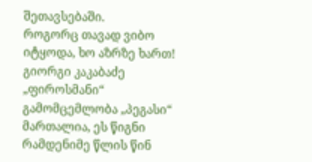შეთავსებაში.
როგორც თავად ვიბო იტყოდა, ხო აზრზე ხართ!
გიორგი კაკაბაძე „ფიროსმანი“ გამომცემლობა „პეგასი“
მართალია, ეს წიგნი რამდენიმე წლის წინ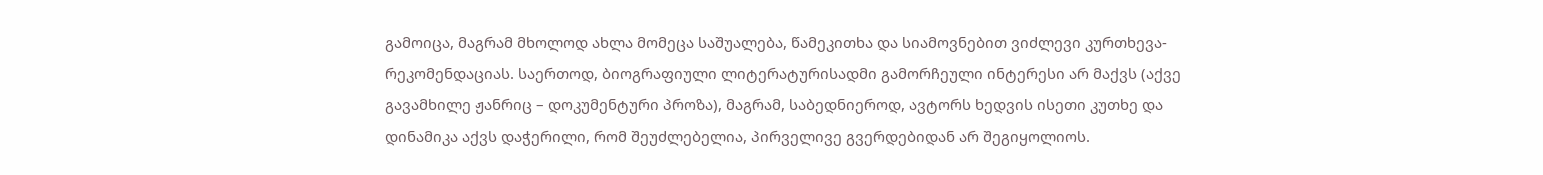გამოიცა, მაგრამ მხოლოდ ახლა მომეცა საშუალება, წამეკითხა და სიამოვნებით ვიძლევი კურთხევა-რეკომენდაციას. საერთოდ, ბიოგრაფიული ლიტერატურისადმი გამორჩეული ინტერესი არ მაქვს (აქვე გავამხილე ჟანრიც – დოკუმენტური პროზა), მაგრამ, საბედნიეროდ, ავტორს ხედვის ისეთი კუთხე და დინამიკა აქვს დაჭერილი, რომ შეუძლებელია, პირველივე გვერდებიდან არ შეგიყოლიოს.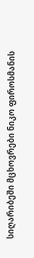სიღარიბეში მცხოვრები ნიკო ფიროსმანის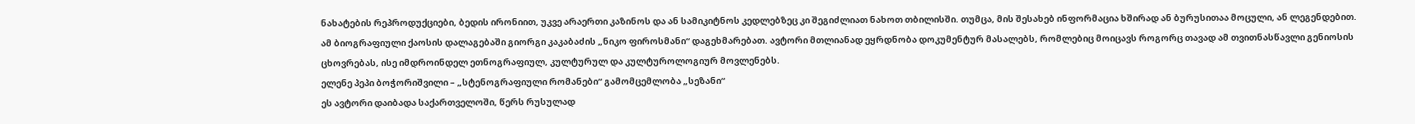ნახატების რეპროდუქციები, ბედის ირონიით, უკვე არაერთი კაზინოს და ან სამიკიტნოს კედლებზეც კი შეგიძლიათ ნახოთ თბილისში. თუმცა, მის შესახებ ინფორმაცია ხშირად ან ბურუსითაა მოცული, ან ლეგენდებით. ამ ბიოგრაფიული ქაოსის დალაგებაში გიორგი კაკაბაძის „ნიკო ფიროსმანი“ დაგეხმარებათ. ავტორი მთლიანად ეყრდნობა დოკუმენტურ მასალებს, რომლებიც მოიცავს როგორც თავად ამ თვითნასწავლი გენიოსის ცხოვრებას, ისე იმდროინდელ ეთნოგრაფიულ, კულტურულ და კულტუროლოგიურ მოვლენებს.
ელენე პეპი ბოჭორიშვილი – „სტენოგრაფიული რომანები“ გამომცემლობა „სეზანი“
ეს ავტორი დაიბადა საქართველოში, წერს რუსულად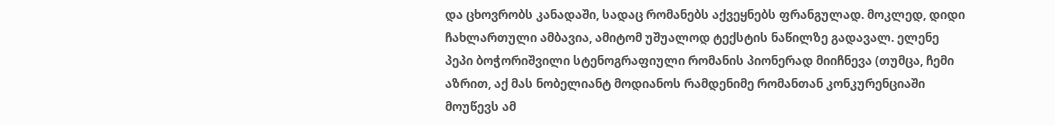და ცხოვრობს კანადაში, სადაც რომანებს აქვეყნებს ფრანგულად. მოკლედ, დიდი ჩახლართული ამბავია, ამიტომ უშუალოდ ტექსტის ნაწილზე გადავალ. ელენე პეპი ბოჭორიშვილი სტენოგრაფიული რომანის პიონერად მიიჩნევა (თუმცა, ჩემი აზრით, აქ მას ნობელიანტ მოდიანოს რამდენიმე რომანთან კონკურენციაში მოუწევს ამ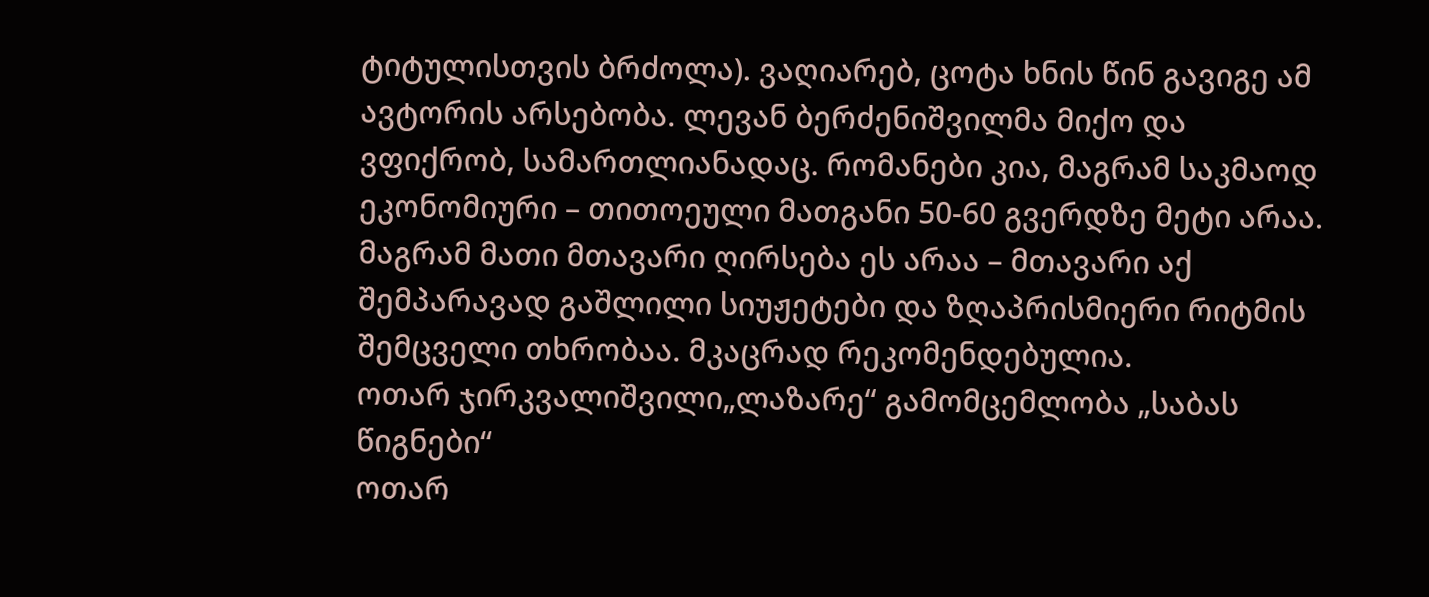ტიტულისთვის ბრძოლა). ვაღიარებ, ცოტა ხნის წინ გავიგე ამ ავტორის არსებობა. ლევან ბერძენიშვილმა მიქო და ვფიქრობ, სამართლიანადაც. რომანები კია, მაგრამ საკმაოდ ეკონომიური – თითოეული მათგანი 50-60 გვერდზე მეტი არაა. მაგრამ მათი მთავარი ღირსება ეს არაა – მთავარი აქ შემპარავად გაშლილი სიუჟეტები და ზღაპრისმიერი რიტმის შემცველი თხრობაა. მკაცრად რეკომენდებულია.
ოთარ ჯირკვალიშვილი„ლაზარე“ გამომცემლობა „საბას წიგნები“
ოთარ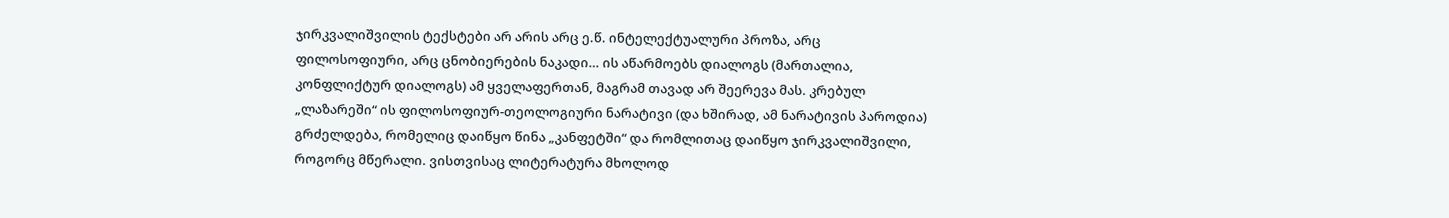ჯირკვალიშვილის ტექსტები არ არის არც ე.წ. ინტელექტუალური პროზა, არც ფილოსოფიური, არც ცნობიერების ნაკადი… ის აწარმოებს დიალოგს (მართალია, კონფლიქტურ დიალოგს) ამ ყველაფერთან, მაგრამ თავად არ შეერევა მას. კრებულ „ლაზარეში“ ის ფილოსოფიურ-თეოლოგიური ნარატივი (და ხშირად, ამ ნარატივის პაროდია) გრძელდება, რომელიც დაიწყო წინა „კანფეტში“ და რომლითაც დაიწყო ჯირკვალიშვილი, როგორც მწერალი. ვისთვისაც ლიტერატურა მხოლოდ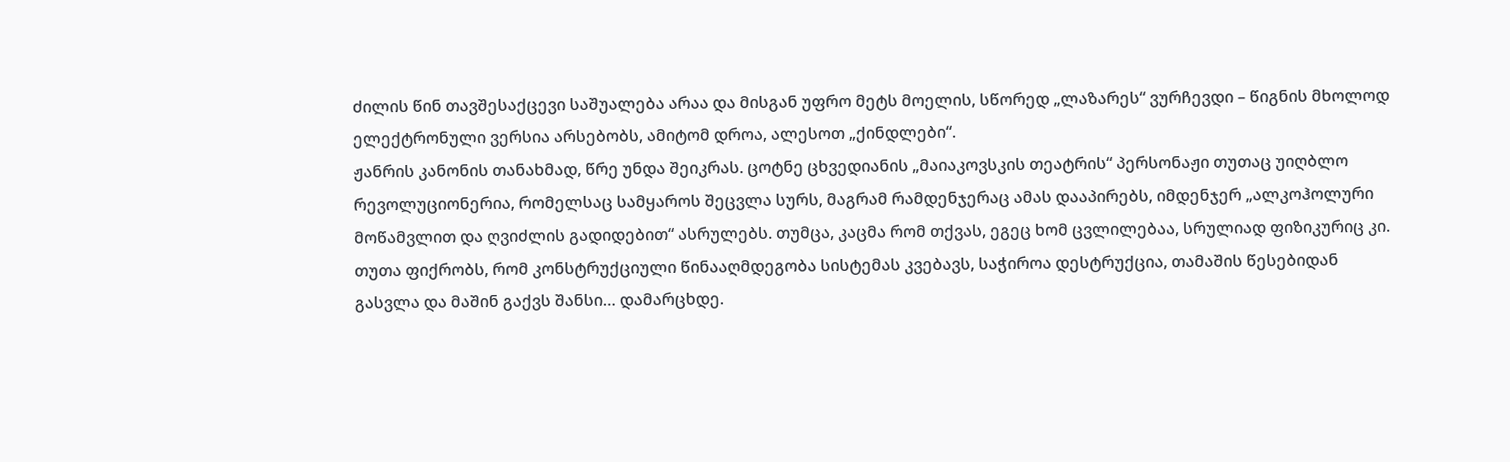ძილის წინ თავშესაქცევი საშუალება არაა და მისგან უფრო მეტს მოელის, სწორედ „ლაზარეს“ ვურჩევდი – წიგნის მხოლოდ ელექტრონული ვერსია არსებობს, ამიტომ დროა, ალესოთ „ქინდლები“.
ჟანრის კანონის თანახმად, წრე უნდა შეიკრას. ცოტნე ცხვედიანის „მაიაკოვსკის თეატრის“ პერსონაჟი თუთაც უიღბლო რევოლუციონერია, რომელსაც სამყაროს შეცვლა სურს, მაგრამ რამდენჯერაც ამას დააპირებს, იმდენჯერ „ალკოჰოლური მოწამვლით და ღვიძლის გადიდებით“ ასრულებს. თუმცა, კაცმა რომ თქვას, ეგეც ხომ ცვლილებაა, სრულიად ფიზიკურიც კი. თუთა ფიქრობს, რომ კონსტრუქციული წინააღმდეგობა სისტემას კვებავს, საჭიროა დესტრუქცია, თამაშის წესებიდან გასვლა და მაშინ გაქვს შანსი… დამარცხდე.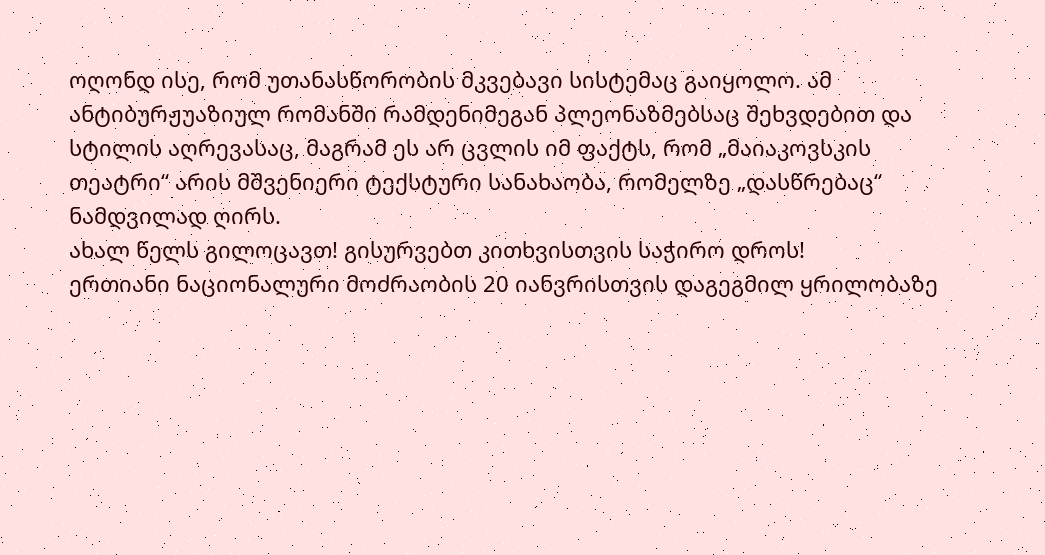ოღონდ ისე, რომ უთანასწორობის მკვებავი სისტემაც გაიყოლო. ამ ანტიბურჟუაზიულ რომანში რამდენიმეგან პლეონაზმებსაც შეხვდებით და სტილის აღრევასაც, მაგრამ ეს არ ცვლის იმ ფაქტს, რომ „მაიაკოვსკის თეატრი“ არის მშვენიერი ტექსტური სანახაობა, რომელზე „დასწრებაც“ ნამდვილად ღირს.
ახალ წელს გილოცავთ! გისურვებთ კითხვისთვის საჭირო დროს!
ერთიანი ნაციონალური მოძრაობის 20 იანვრისთვის დაგეგმილ ყრილობაზე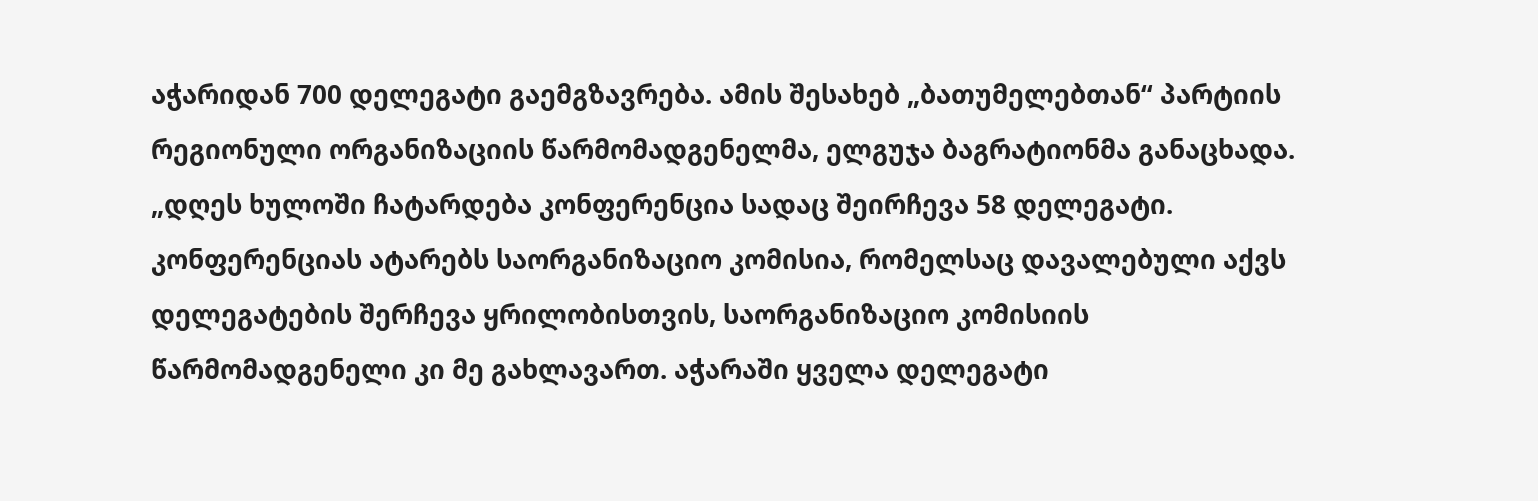აჭარიდან 700 დელეგატი გაემგზავრება. ამის შესახებ „ბათუმელებთან“ პარტიის რეგიონული ორგანიზაციის წარმომადგენელმა, ელგუჯა ბაგრატიონმა განაცხადა.
„დღეს ხულოში ჩატარდება კონფერენცია სადაც შეირჩევა 58 დელეგატი. კონფერენციას ატარებს საორგანიზაციო კომისია, რომელსაც დავალებული აქვს დელეგატების შერჩევა ყრილობისთვის, საორგანიზაციო კომისიის წარმომადგენელი კი მე გახლავართ. აჭარაში ყველა დელეგატი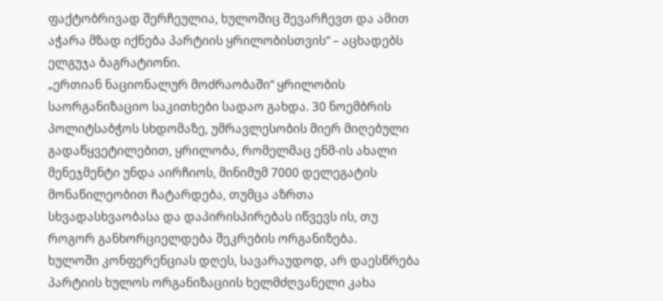ფაქტობრივად შერჩეულია, ხულოშიც შევარჩევთ და ამით აჭარა მზად იქნება პარტიის ყრილობისთვის“ – აცხადებს ელგუჯა ბაგრატიონი.
„ერთიან ნაციონალურ მოძრაობაში“ ყრილობის საორგანიზაციო საკითხები სადაო გახდა. 30 ნოემბრის პოლიტსაბჭოს სხდომაზე, უმრავლესობის მიერ მიღებული გადაწყვეტილებით, ყრილობა, რომელმაც ენმ-ის ახალი მენეჯმენტი უნდა აირჩიოს, მინიმუმ 7000 დელეგატის მონაწილეობით ჩატარდება, თუმცა აზრთა სხვადასხვაობასა და დაპირისპირებას იწვევს ის, თუ როგორ განხორციელდება შეკრების ორგანიზება.
ხულოში კონფერენციას დღეს, სავარაუდოდ, არ დაესწრება პარტიის ხულოს ორგანიზაციის ხელმძღვანელი კახა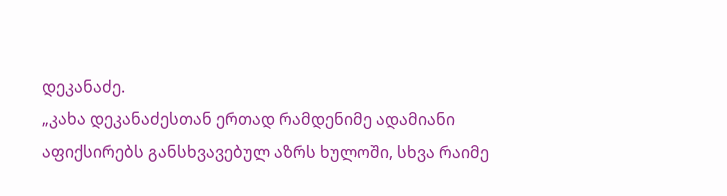დეკანაძე.
„კახა დეკანაძესთან ერთად რამდენიმე ადამიანი აფიქსირებს განსხვავებულ აზრს ხულოში, სხვა რაიმე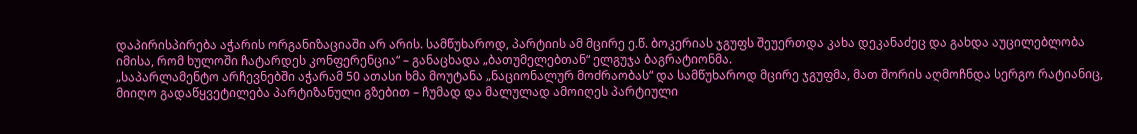დაპირისპირება აჭარის ორგანიზაციაში არ არის. სამწუხაროდ, პარტიის ამ მცირე ე.წ. ბოკერიას ჯგუფს შეუერთდა კახა დეკანაძეც და გახდა აუცილებლობა იმისა, რომ ხულოში ჩატარდეს კონფერენცია“ – განაცხადა „ბათუმელებთან“ ელგუჯა ბაგრატიონმა.
„საპარლამენტო არჩევნებში აჭარამ 50 ათასი ხმა მოუტანა „ნაციონალურ მოძრაობას“ და სამწუხაროდ მცირე ჯგუფმა, მათ შორის აღმოჩნდა სერგო რატიანიც, მიიღო გადაწყვეტილება პარტიზანული გზებით – ჩუმად და მალულად ამოიღეს პარტიული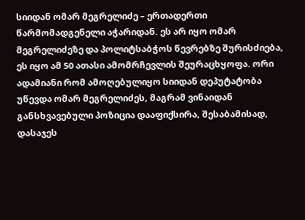სიიდან ომარ მეგრელიძე – ერთადერთი წარმომადგენელი აჭარიდან. ეს არ იყო ომარ მეგრელიძეზე და პოლიტსაბჭოს წევრებზე შურისძიება, ეს იყო ამ 50 ათასი ამომრჩევლის შეურაცხყოფა. ორი ადამიანი რომ ამოღებულიყო სიიდან დეპუტატობა უწევდა ომარ მეგრელიძეს, მაგრამ ვინაიდან განსხვავებული პოზიცია დააფიქსირა, შესაბამისად, დასაჯეს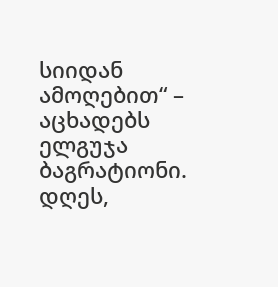სიიდან ამოღებით“ – აცხადებს ელგუჯა ბაგრატიონი.
დღეს,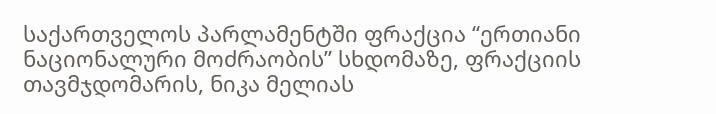საქართველოს პარლამენტში ფრაქცია “ერთიანი ნაციონალური მოძრაობის” სხდომაზე, ფრაქციის თავმჯდომარის, ნიკა მელიას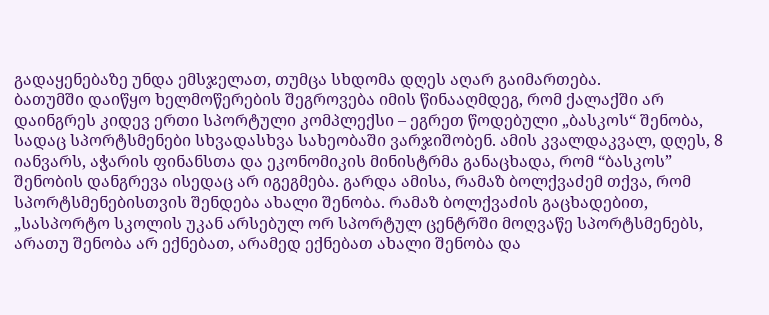გადაყენებაზე უნდა ემსჯელათ, თუმცა სხდომა დღეს აღარ გაიმართება.
ბათუმში დაიწყო ხელმოწერების შეგროვება იმის წინააღმდეგ, რომ ქალაქში არ დაინგრეს კიდევ ერთი სპორტული კომპლექსი – ეგრეთ წოდებული „ბასკოს“ შენობა, სადაც სპორტსმენები სხვადასხვა სახეობაში ვარჯიშობენ. ამის კვალდაკვალ, დღეს, 8 იანვარს, აჭარის ფინანსთა და ეკონომიკის მინისტრმა განაცხადა, რომ “ბასკოს” შენობის დანგრევა ისედაც არ იგეგმება. გარდა ამისა, რამაზ ბოლქვაძემ თქვა, რომ სპორტსმენებისთვის შენდება ახალი შენობა. რამაზ ბოლქვაძის გაცხადებით, „სასპორტო სკოლის უკან არსებულ ორ სპორტულ ცენტრში მოღვაწე სპორტსმენებს, არათუ შენობა არ ექნებათ, არამედ ექნებათ ახალი შენობა და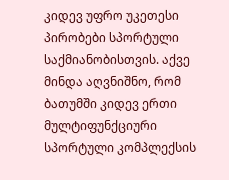კიდევ უფრო უკეთესი პირობები სპორტული საქმიანობისთვის. აქვე მინდა აღვნიშნო, რომ ბათუმში კიდევ ერთი მულტიფუნქციური სპორტული კომპლექსის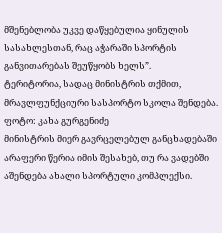მშენებლობა უკვე დაწყებულია ყინულის სასახლესთან, რაც აჭარაში სპორტის განვითარებას შეუწყობს ხელს”.
ტერიტორია, სადაც მინისტრის თქმით, მრავლფუნქციური სასპორტო სკოლა შენდება. ფოტო: კახა გურგენიძე
მინისტრის მიერ გავრცელებულ განცხადებაში არაფერი წერია იმის შესახებ, თუ რა ვადებში აშენდება ახალი სპორტული კომპლექსი.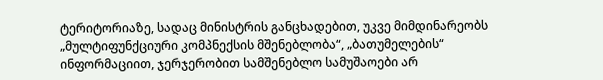ტერიტორიაზე, სადაც მინისტრის განცხადებით, უკვე მიმდინარეობს „მულტიფუნქციური კომპნექსის მშენებლობა“, „ბათუმელების“ ინფორმაციით, ჯერჯერობით სამშენებლო სამუშაოები არ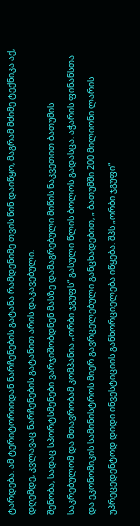ტარდება. ამ ტერიტორიიდან ნარჩენების გატანა რამდენიმე თვის წინ დაიწყო, მაგრამ მძიმე ტექნიკა აქ, დღემდე, კვლავაც ნარჩენების გატანით არის დაკავებული.
შენობა, სადაც სპორტსმენები ვარჯიშობდნენ მასზე დამაგრებული მიწის ნაკვეთით ბათუმის საკრებულომ და მთავრობამ კომპანია „ორბი ჯგუფს“ გასული წლის ბოლოს გადასცა. აჭარის ფინანსთა და ეკონომიკის სამინისტროს მიერ გავრცელებული განცხადებით, „ ბათუმში 200 მილიონი ლარის უპრეცედენტოდ დიდი ინვესტიციის განხორციელება იწყება. შპს „ორბი ჯგუფი“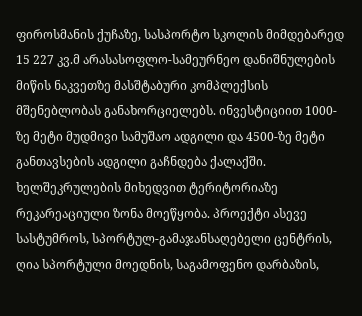ფიროსმანის ქუჩაზე, სასპორტო სკოლის მიმდებარედ 15 227 კვ.მ არასასოფლო-სამეურნეო დანიშნულების მიწის ნაკვეთზე მასშტაბური კომპლექსის მშენებლობას განახორციელებს. ინვესტიციით 1000-ზე მეტი მუდმივი სამუშაო ადგილი და 4500-ზე მეტი განთავსების ადგილი გაჩნდება ქალაქში. ხელშეკრულების მიხედვით ტერიტორიაზე რეკარეაციული ზონა მოეწყობა. პროექტი ასევე სასტუმროს, სპორტულ-გამაჯანსაღებელი ცენტრის, ღია სპორტული მოედნის, საგამოფენო დარბაზის,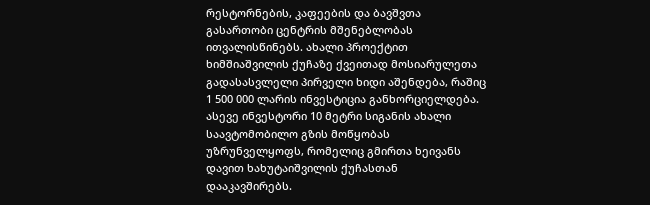რესტორნების, კაფეების და ბავშვთა გასართობი ცენტრის მშენებლობას ითვალისწინებს. ახალი პროექტით ხიმშიაშვილის ქუჩაზე ქვეითად მოსიარულეთა გადასასვლელი პირველი ხიდი აშენდება, რაშიც 1 500 000 ლარის ინვესტიცია განხორციელდება. ასევე ინვესტორი 10 მეტრი სიგანის ახალი საავტომობილო გზის მოწყობას უზრუნველყოფს, რომელიც გმირთა ხეივანს დავით ხახუტაიშვილის ქუჩასთან დააკავშირებს.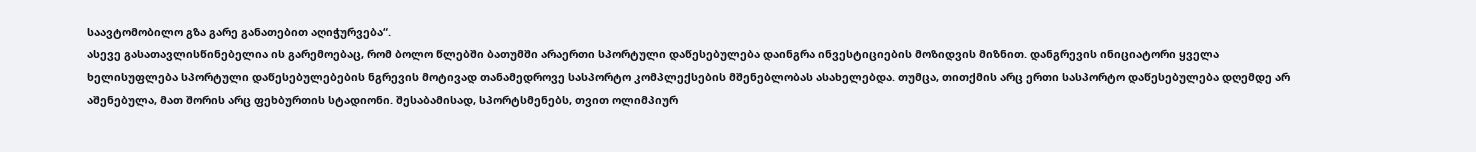საავტომობილო გზა გარე განათებით აღიჭურვება“.
ასევე გასათავლისწინებელია ის გარემოებაც, რომ ბოლო წლებში ბათუმში არაერთი სპორტული დაწესებულება დაინგრა ინვესტიციების მოზიდვის მიზნით. დანგრევის ინიციატორი ყველა ხელისუფლება სპორტული დაწესებულებების ნგრევის მოტივად თანამედროვე სასპორტო კომპლექსების მშენებლობას ასახელებდა. თუმცა, თითქმის არც ერთი სასპორტო დაწესებულება დღემდე არ აშენებულა, მათ შორის არც ფეხბურთის სტადიონი. შესაბამისად, სპორტსმენებს, თვით ოლიმპიურ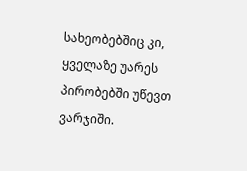სახეობებშიც კი, ყველაზე უარეს პირობებში უწევთ ვარჯიში.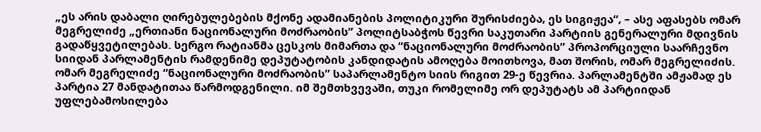„ეს არის დაბალი ღირებულებების მქონე ადამიანების პოლიტიკური შურისძიება, ეს სიგიჟეა“, – ასე აფასებს ომარ მეგრელიძე „ერთიანი ნაციონალური მოძრაობის” პოლიტსაბჭოს წევრი საკუთარი პარტიის გენერალური მდივნის გადაწყვეტილებას. სერგო რატიანმა ცესკოს მიმართა და “ნაციონალური მოძრაობის” პროპორციული საარჩევნო სიიდან პარლამენტის რამდენიმე დეპუტატობის კანდიდატის ამოღება მოითხოვა, მათ შორის, ომარ მეგრელიძის.
ომარ მეგრელიძე “ნაციონალური მოძრაობის” საპარლამენტო სიის რიგით 29-ე წევრია. პარლამენტში ამჟამად ეს პარტია 27 მანდატითაა წარმოდგენილი. იმ შემთხვევაში, თუკი რომელიმე ორ დეპუტატს ამ პარტიიდან უფლებამოსილება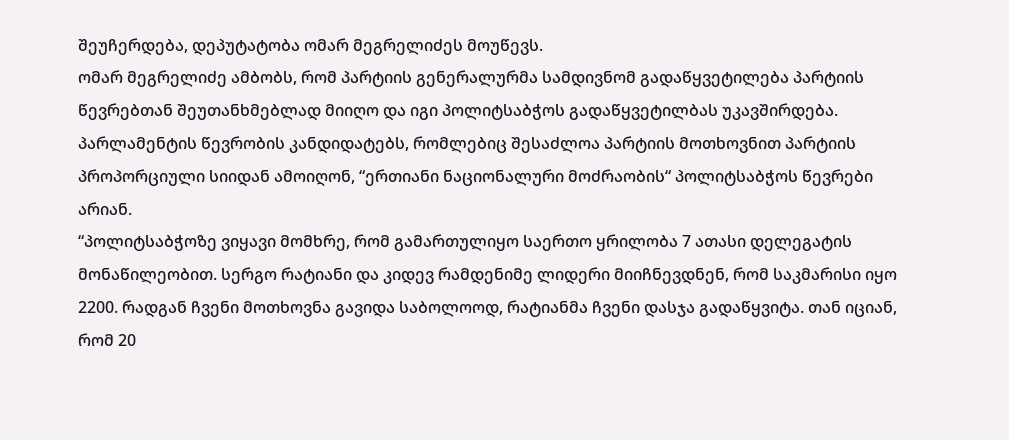შეუჩერდება, დეპუტატობა ომარ მეგრელიძეს მოუწევს.
ომარ მეგრელიძე ამბობს, რომ პარტიის გენერალურმა სამდივნომ გადაწყვეტილება პარტიის წევრებთან შეუთანხმებლად მიიღო და იგი პოლიტსაბჭოს გადაწყვეტილბას უკავშირდება. პარლამენტის წევრობის კანდიდატებს, რომლებიც შესაძლოა პარტიის მოთხოვნით პარტიის პროპორციული სიიდან ამოიღონ, “ერთიანი ნაციონალური მოძრაობის“ პოლიტსაბჭოს წევრები არიან.
“პოლიტსაბჭოზე ვიყავი მომხრე, რომ გამართულიყო საერთო ყრილობა 7 ათასი დელეგატის მონაწილეობით. სერგო რატიანი და კიდევ რამდენიმე ლიდერი მიიჩნევდნენ, რომ საკმარისი იყო 2200. რადგან ჩვენი მოთხოვნა გავიდა საბოლოოდ, რატიანმა ჩვენი დასჯა გადაწყვიტა. თან იციან, რომ 20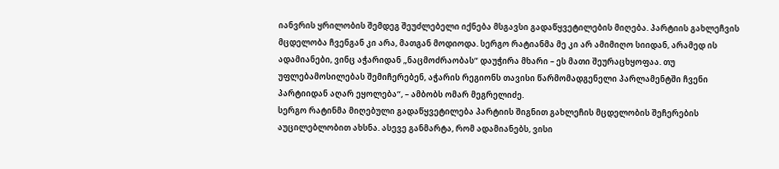იანვრის ყრილობის შემდეგ შეუძლებელი იქნება მსგავსი გადაწყვეტილების მიღება. პარტიის გახლეჩვის მცდელობა ჩვენგან კი არა, მათგან მოდიოდა. სერგო რატიანმა მე კი არ ამიმიღო სიიდან, არამედ ის ადამიანები, ვინც აჭარიდან „ნაცმოძრაობას“ დაუჭირა მხარი – ეს მათი შეურაცხყოფაა. თუ უფლებამოსილებას შემიჩერებენ, აჭარის რეგიონს თავისი წარმომადგენელი პარლამენტში ჩვენი პარტიიდან აღარ ეყოლება“, – ამბობს ომარ მეგრელიძე.
სერგო რატინმა მიღებული გადაწყვეტილება პარტიის შიგნით გახლეჩის მცდელობის შეჩერების აუცილებლობით ახსნა. ასევე განმარტა, რომ ადამიანებს, ვისი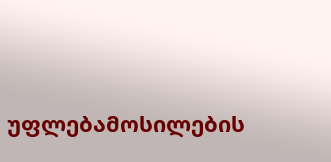უფლებამოსილების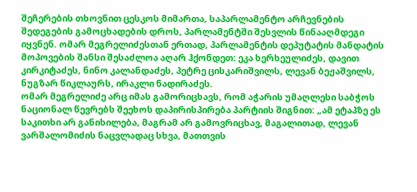შეჩერების თხოვნით ცესკოს მიმართა, საპარლამენტო არჩევნების შედეგების გამოცხადების დროს, პარლამენტში შესვლის წინააღმდეგი იყვნენ. ომარ მეგრელიძესთან ერთად, პარლამენტის დეპუტატის მანდატის მოპოვების შანსი შესაძლოა აღარ ჰქონდეთ: ეკა ხერხეულიძეს, დავით კირკიტაძეს, ნინო კალანდაძეს, პეტრე ცისკარიშვილს, ლევან ბეჟაშვილს, ნუგზარ წიკლაურს, ირაკლი ნადირაძეს.
ომარ მეგრელიძე არც იმას გამორიცხავს, რომ აჭარის უმაღლესი საბჭოს ნაციონალ წევრებს შეეხოს დაპირისპირება პარტიის შიგნით: „ამ ეტაპზე ეს საკითხი არ განიხილება, მაგრამ არ გამოვრიცხავ, მაგალითად, ლევან ვარშალომიძის ნაცვლადაც სხვა, მათთვის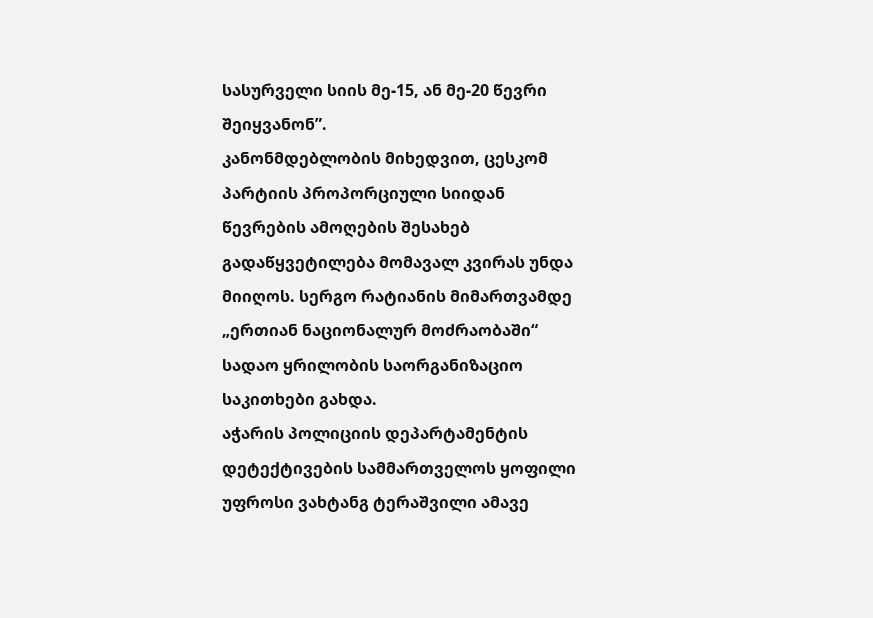სასურველი სიის მე-15, ან მე-20 წევრი შეიყვანონ”.
კანონმდებლობის მიხედვით, ცესკომ პარტიის პროპორციული სიიდან წევრების ამოღების შესახებ გადაწყვეტილება მომავალ კვირას უნდა მიიღოს. სერგო რატიანის მიმართვამდე „ერთიან ნაციონალურ მოძრაობაში“ სადაო ყრილობის საორგანიზაციო საკითხები გახდა.
აჭარის პოლიციის დეპარტამენტის დეტექტივების სამმართველოს ყოფილი უფროსი ვახტანგ ტერაშვილი ამავე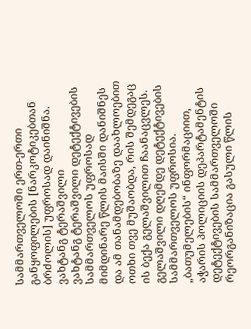სამმართველოში ერთ-ერთი განყოფილების [ნარკოტიკებთან ბრძოლის] უფროსად დაინიშნა.
ვახტანგ ტერაშვილი
ვახტანგ ტერაშვილი დეტექტივების სამმართველოს უფროსად მიმდინარე წლის მაისში დანიშნეს და ამ თანამდებობაზე დაახლოებით ოთხი თვე მუშაობდა, რის შემდეგაც ის ბექა გელაშვილით ჩაანაცვლეს. გელაშვილი დღემდე დეტექტივების სამმართველოს უფროსია.
„ბათუმელების“ ინფორმაციით, აჭარის პოლიციის დეპარტამენტის დეტექტივების სამმართველოში რეორგანიზაცია გასული წლის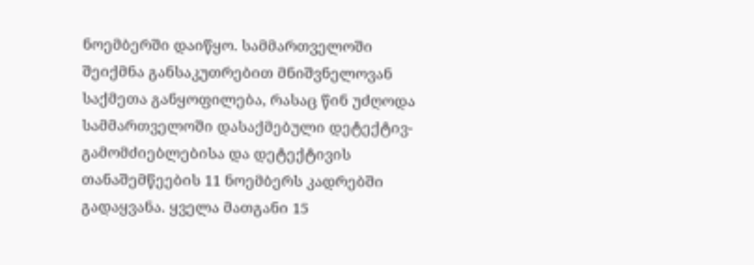ნოემბერში დაიწყო. სამმართველოში შეიქმნა განსაკუთრებით მნიშვნელოვან საქმეთა განყოფილება, რასაც წინ უძღოდა სამმართველოში დასაქმებული დეტექტივ-გამომძიებლებისა და დეტექტივის თანაშემწეების 11 ნოემბერს კადრებში გადაყვანა. ყველა მათგანი 15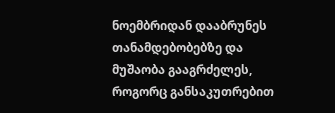ნოემბრიდან დააბრუნეს თანამდებობებზე და მუშაობა გააგრძელეს, როგორც განსაკუთრებით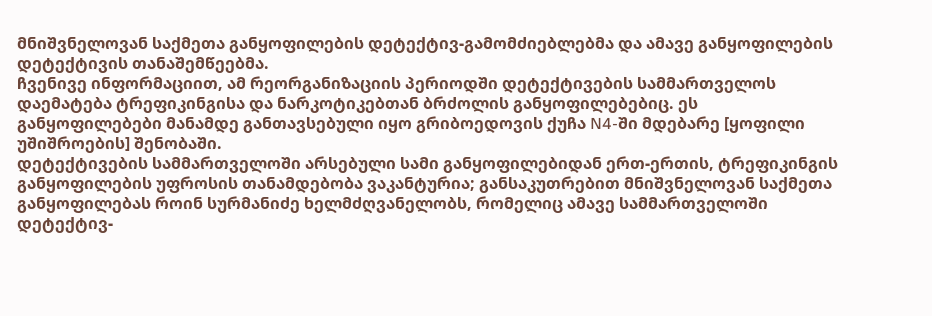მნიშვნელოვან საქმეთა განყოფილების დეტექტივ-გამომძიებლებმა და ამავე განყოფილების დეტექტივის თანაშემწეებმა.
ჩვენივე ინფორმაციით, ამ რეორგანიზაციის პერიოდში დეტექტივების სამმართველოს დაემატება ტრეფიკინგისა და ნარკოტიკებთან ბრძოლის განყოფილებებიც. ეს განყოფილებები მანამდე განთავსებული იყო გრიბოედოვის ქუჩა N4-ში მდებარე [ყოფილი უშიშროების] შენობაში.
დეტექტივების სამმართველოში არსებული სამი განყოფილებიდან ერთ-ერთის, ტრეფიკინგის განყოფილების უფროსის თანამდებობა ვაკანტურია; განსაკუთრებით მნიშვნელოვან საქმეთა განყოფილებას როინ სურმანიძე ხელმძღვანელობს, რომელიც ამავე სამმართველოში დეტექტივ-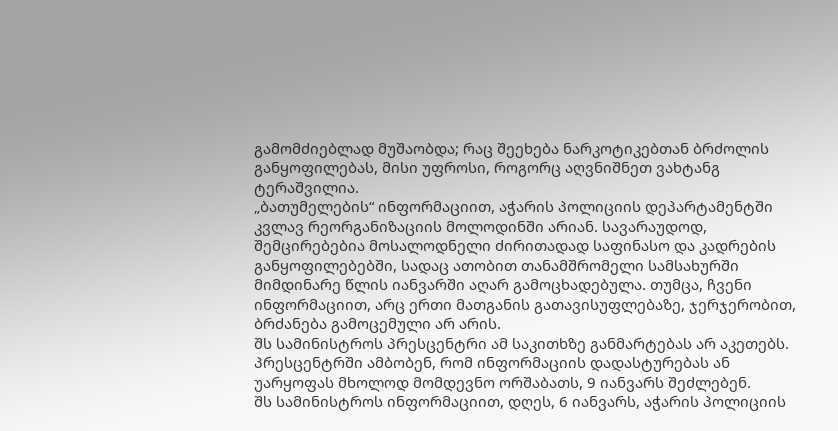გამომძიებლად მუშაობდა; რაც შეეხება ნარკოტიკებთან ბრძოლის განყოფილებას, მისი უფროსი, როგორც აღვნიშნეთ ვახტანგ ტერაშვილია.
„ბათუმელების“ ინფორმაციით, აჭარის პოლიციის დეპარტამენტში კვლავ რეორგანიზაციის მოლოდინში არიან. სავარაუდოდ, შემცირებებია მოსალოდნელი ძირითადად საფინასო და კადრების განყოფილებებში, სადაც ათობით თანამშრომელი სამსახურში მიმდინარე წლის იანვარში აღარ გამოცხადებულა. თუმცა, ჩვენი ინფორმაციით, არც ერთი მათგანის გათავისუფლებაზე, ჯერჯერობით, ბრძანება გამოცემული არ არის.
შს სამინისტროს პრესცენტრი ამ საკითხზე განმარტებას არ აკეთებს. პრესცენტრში ამბობენ, რომ ინფორმაციის დადასტურებას ან უარყოფას მხოლოდ მომდევნო ორშაბათს, 9 იანვარს შეძლებენ.
შს სამინისტროს ინფორმაციით, დღეს, 6 იანვარს, აჭარის პოლიციის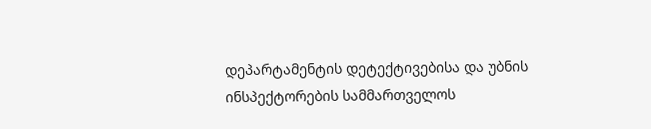დეპარტამენტის დეტექტივებისა და უბნის ინსპექტორების სამმართველოს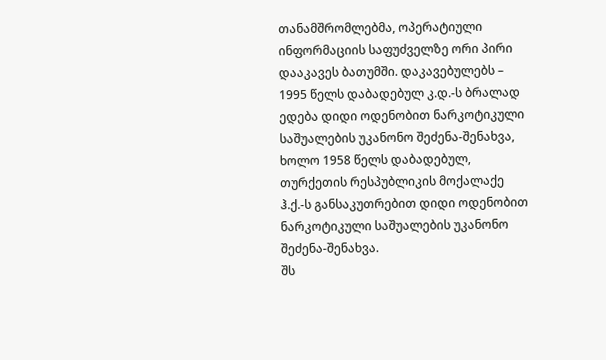თანამშრომლებმა, ოპერატიული ინფორმაციის საფუძველზე ორი პირი დააკავეს ბათუმში. დაკავებულებს – 1995 წელს დაბადებულ კ.დ.-ს ბრალად ედება დიდი ოდენობით ნარკოტიკული საშუალების უკანონო შეძენა-შენახვა, ხოლო 1958 წელს დაბადებულ, თურქეთის რესპუბლიკის მოქალაქე ჰ.ქ.-ს განსაკუთრებით დიდი ოდენობით ნარკოტიკული საშუალების უკანონო შეძენა-შენახვა.
შს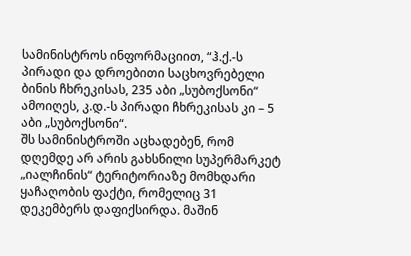სამინისტროს ინფორმაციით, “ჰ.ქ.-ს პირადი და დროებითი საცხოვრებელი ბინის ჩხრეკისას, 235 აბი „სუბოქსონი“ ამოიღეს, კ.დ.-ს პირადი ჩხრეკისას კი – 5 აბი „სუბოქსონი“.
შს სამინისტროში აცხადებენ, რომ დღემდე არ არის გახსნილი სუპერმარკეტ „იალჩინის“ ტერიტორიაზე მომხდარი ყაჩაღობის ფაქტი, რომელიც 31 დეკემბერს დაფიქსირდა. მაშინ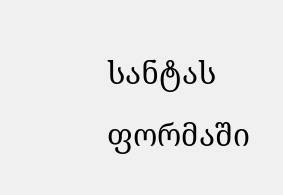სანტას ფორმაში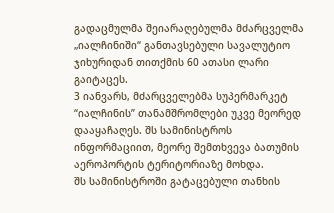გადაცმულმა შეიარაღებულმა მძარცველმა „იალჩინიში“ განთავსებული სავალუტიო ჯიხურიდან თითქმის 60 ათასი ლარი გაიტაცეს.
3 იანვარს, მძარცველებმა სუპერმარკეტ “იალჩინის” თანამშრომლები უკვე მეორედ დააყაჩაღეს. შს სამინისტროს ინფორმაციით, მეორე შემთხვევა ბათუმის აეროპორტის ტერიტორიაზე მოხდა.
შს სამინისტროში გატაცებული თანხის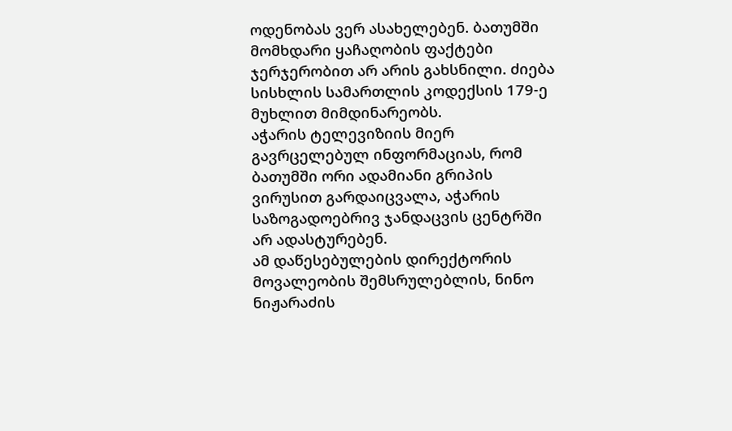ოდენობას ვერ ასახელებენ. ბათუმში მომხდარი ყაჩაღობის ფაქტები ჯერჯერობით არ არის გახსნილი. ძიება სისხლის სამართლის კოდექსის 179-ე მუხლით მიმდინარეობს.
აჭარის ტელევიზიის მიერ გავრცელებულ ინფორმაციას, რომ ბათუმში ორი ადამიანი გრიპის ვირუსით გარდაიცვალა, აჭარის საზოგადოებრივ ჯანდაცვის ცენტრში არ ადასტურებენ.
ამ დაწესებულების დირექტორის მოვალეობის შემსრულებლის, ნინო ნიჟარაძის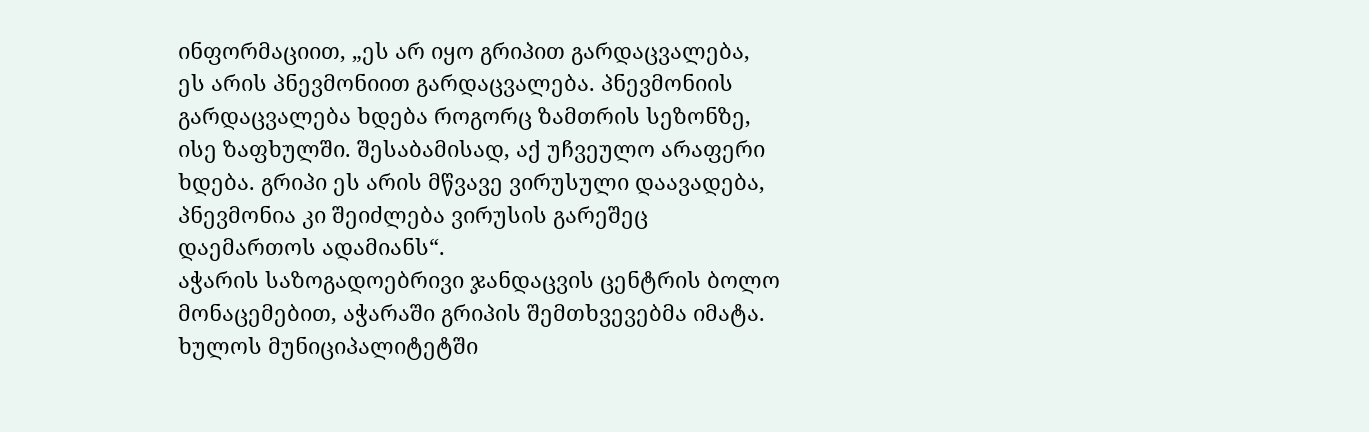ინფორმაციით, „ეს არ იყო გრიპით გარდაცვალება, ეს არის პნევმონიით გარდაცვალება. პნევმონიის გარდაცვალება ხდება როგორც ზამთრის სეზონზე, ისე ზაფხულში. შესაბამისად, აქ უჩვეულო არაფერი ხდება. გრიპი ეს არის მწვავე ვირუსული დაავადება, პნევმონია კი შეიძლება ვირუსის გარეშეც დაემართოს ადამიანს“.
აჭარის საზოგადოებრივი ჯანდაცვის ცენტრის ბოლო მონაცემებით, აჭარაში გრიპის შემთხვევებმა იმატა.
ხულოს მუნიციპალიტეტში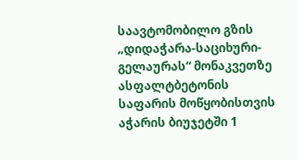საავტომობილო გზის „დიდაჭარა-საციხური-გელაურას“ მონაკვეთზე ასფალტბეტონის საფარის მოწყობისთვის აჭარის ბიუჯეტში 1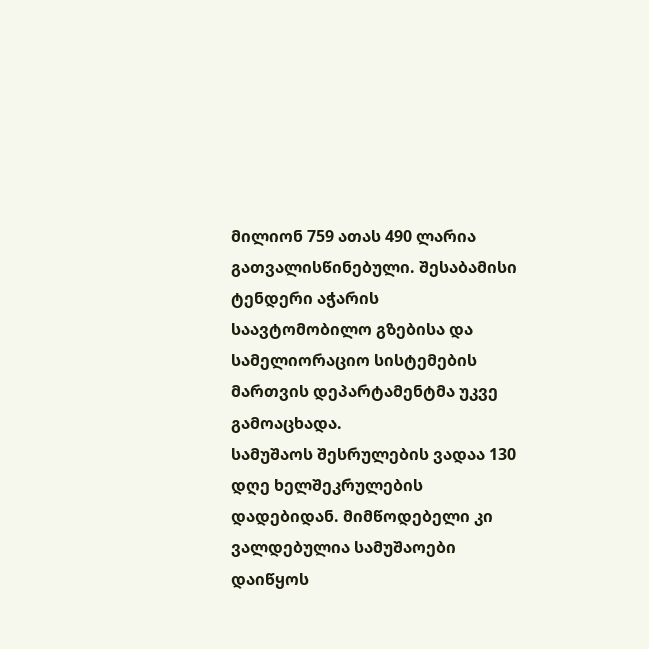მილიონ 759 ათას 490 ლარია გათვალისწინებული. შესაბამისი ტენდერი აჭარის საავტომობილო გზებისა და სამელიორაციო სისტემების მართვის დეპარტამენტმა უკვე გამოაცხადა.
სამუშაოს შესრულების ვადაა 130 დღე ხელშეკრულების დადებიდან. მიმწოდებელი კი ვალდებულია სამუშაოები დაიწყოს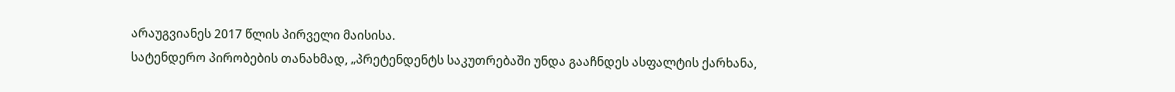არაუგვიანეს 2017 წლის პირველი მაისისა.
სატენდერო პირობების თანახმად, „პრეტენდენტს საკუთრებაში უნდა გააჩნდეს ასფალტის ქარხანა,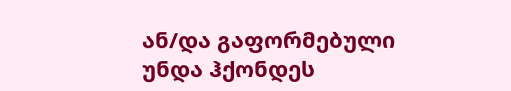ან/და გაფორმებული უნდა ჰქონდეს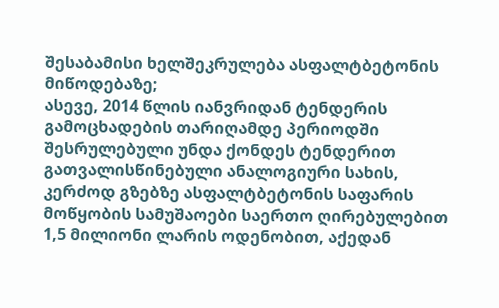შესაბამისი ხელშეკრულება ასფალტბეტონის მიწოდებაზე;
ასევე, 2014 წლის იანვრიდან ტენდერის გამოცხადების თარიღამდე პერიოდში შესრულებული უნდა ქონდეს ტენდერით გათვალისწინებული ანალოგიური სახის, კერძოდ გზებზე ასფალტბეტონის საფარის მოწყობის სამუშაოები საერთო ღირებულებით 1,5 მილიონი ლარის ოდენობით, აქედან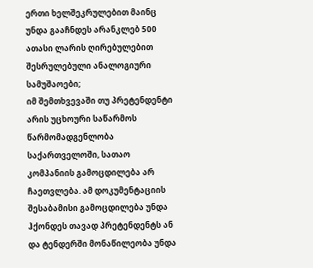ერთი ხელშეკრულებით მაინც უნდა გააჩნდეს არანკლებ 500 ათასი ლარის ღირებულებით შესრულებული ანალოგიური სამუშაოები;
იმ შემთხვევაში თუ პრეტენდენტი არის უცხოური საწარმოს წარმომადგენლობა საქართველოში, სათაო კომპანიის გამოცდილება არ ჩაეთვლება. ამ დოკუმენტაციის შესაბამისი გამოცდილება უნდა ჰქონდეს თავად პრეტენდენტს ან და ტენდერში მონაწილეობა უნდა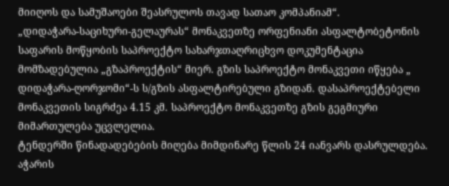მიიღოს და სამუშაოები შეასრულოს თავად სათაო კომპანიამ“.
„დიდაჭარა-საციხური-გელაურას“ მონაკვეთზე ორფენიანი ასფალტობეტონის საფარის მოწყობის საპროექტო სახარჯთაღრიცხვო დოკუმენტაცია მომზადებულია „გზაპროექტის“ მიერ. გზის საპროექტო მონაკვეთი იწყება „ დიდაჭარა-ღორჯომი“-ს ს/გზის ასფალტირებული გზიდან. დასაპროექტებელი მონაკვეთის სიგრძეა 4.15 კმ. საპროექტო მონაკვეთზე გზის გეგმიური მიმართულება უცვლელია.
ტენდერში წინადადებების მიღება მიმდინარე წლის 24 იანვარს დასრულდება.
აჭარის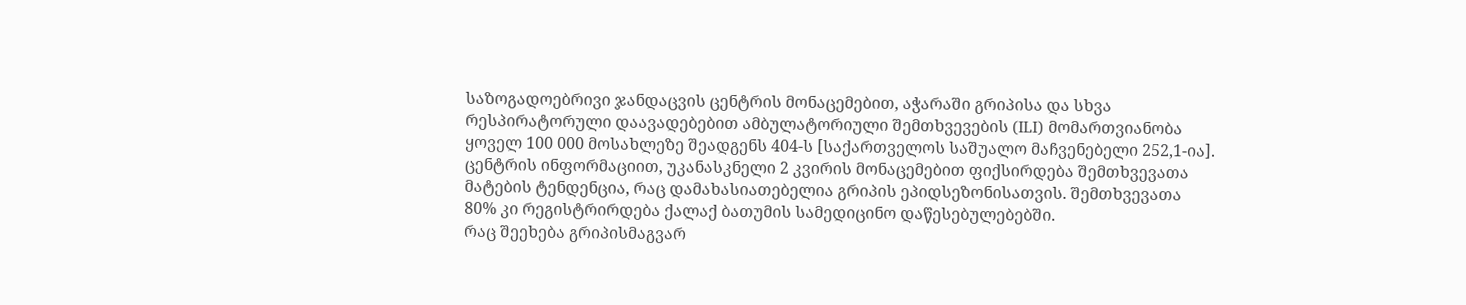საზოგადოებრივი ჯანდაცვის ცენტრის მონაცემებით, აჭარაში გრიპისა და სხვა რესპირატორული დაავადებებით ამბულატორიული შემთხვევების (ILI) მომართვიანობა ყოველ 100 000 მოსახლეზე შეადგენს 404-ს [საქართველოს საშუალო მაჩვენებელი 252,1-ია]. ცენტრის ინფორმაციით, უკანასკნელი 2 კვირის მონაცემებით ფიქსირდება შემთხვევათა მატების ტენდენცია, რაც დამახასიათებელია გრიპის ეპიდსეზონისათვის. შემთხვევათა 80% კი რეგისტრირდება ქალაქ ბათუმის სამედიცინო დაწესებულებებში.
რაც შეეხება გრიპისმაგვარ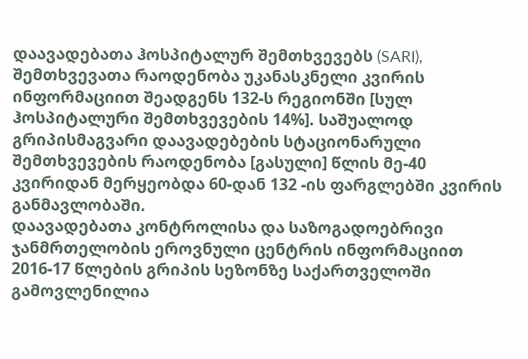დაავადებათა ჰოსპიტალურ შემთხვევებს (SARI), შემთხვევათა რაოდენობა უკანასკნელი კვირის ინფორმაციით შეადგენს 132-ს რეგიონში [სულ ჰოსპიტალური შემთხვევების 14%]. საშუალოდ გრიპისმაგვარი დაავადებების სტაციონარული შემთხვევების რაოდენობა [გასული] წლის მე-40 კვირიდან მერყეობდა 60-დან 132 -ის ფარგლებში კვირის განმავლობაში.
დაავადებათა კონტროლისა და საზოგადოებრივი ჯანმრთელობის ეროვნული ცენტრის ინფორმაციით 2016-17 წლების გრიპის სეზონზე საქართველოში გამოვლენილია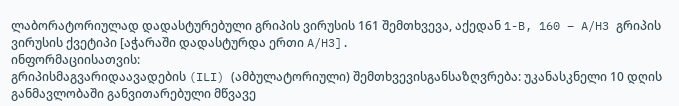ლაბორატორიულად დადასტურებული გრიპის ვირუსის 161 შემთხვევა, აქედან 1-B, 160 – A/H3 გრიპის ვირუსის ქვეტიპი [აჭარაში დადასტურდა ერთი A/H3].
ინფორმაციისათვის:
გრიპისმაგვარიდაავადების (ILI) (ამბულატორიული) შემთხვევისგანსაზღვრება: უკანასკნელი 10 დღის განმავლობაში განვითარებული მწვავე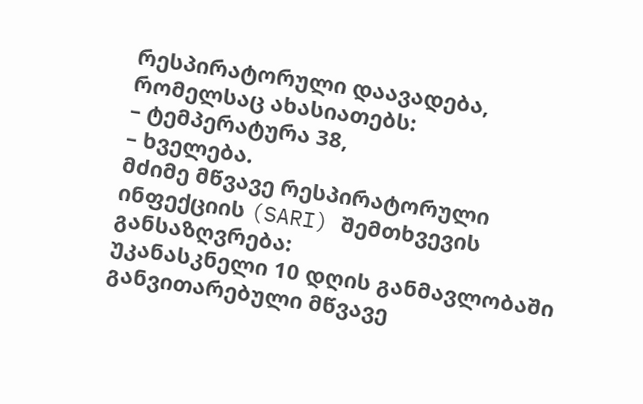რესპირატორული დაავადება, რომელსაც ახასიათებს:
– ტემპერატურა 38,
– ხველება.
მძიმე მწვავე რესპირატორული ინფექციის (SARI) შემთხვევის განსაზღვრება:
უკანასკნელი 10 დღის განმავლობაში განვითარებული მწვავე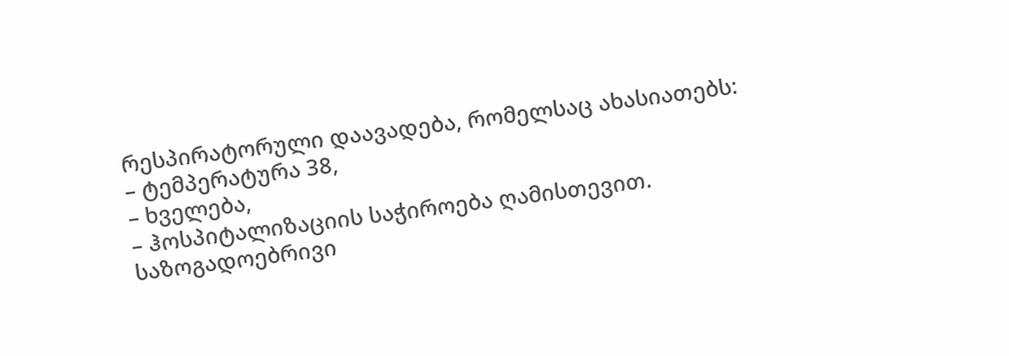რესპირატორული დაავადება, რომელსაც ახასიათებს:
– ტემპერატურა 38,
– ხველება,
– ჰოსპიტალიზაციის საჭიროება ღამისთევით.
საზოგადოებრივი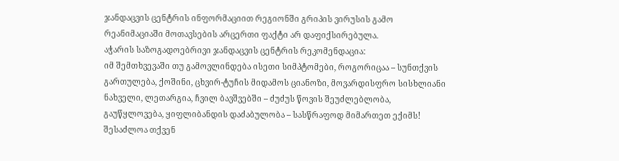ჯანდაცვის ცენტრის ინფორმაციით რეგიონში გრიპის ვირუსის გამო რეანიმაციაში მოთავსების არცერთი ფაქტი არ დაფიქსირებულა.
აჭარის საზოგადოებრივი ჯანდაცვის ცენტრის რეკომენდაცია:
იმ შემთხვევაში თუ გამოვლინდება ისეთი სიმპტომები, როგორიცაა – სუნთქვის გართულება, ქოშინი, ცხვირ-ტუჩის მიდამოს ციანოზი, მოვარდისფრო სისხლიანი ნახველი, ლეთარგია, ჩვილ ბავშვებში – ძუძუს წოვის შეუძლებლობა, გაუწყლოვება, ყიფლიბანდის დაძაბულობა – სასწრაფოდ მიმართეთ ექიმს! შესაძლოა თქვენ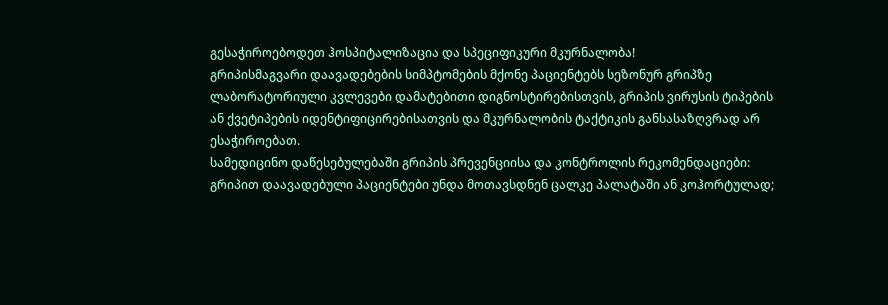გესაჭიროებოდეთ ჰოსპიტალიზაცია და სპეციფიკური მკურნალობა!
გრიპისმაგვარი დაავადებების სიმპტომების მქონე პაციენტებს სეზონურ გრიპზე ლაბორატორიული კვლევები დამატებითი დიგნოსტირებისთვის, გრიპის ვირუსის ტიპების ან ქვეტიპების იდენტიფიცირებისათვის და მკურნალობის ტაქტიკის განსასაზღვრად არ ესაჭიროებათ.
სამედიცინო დაწესებულებაში გრიპის პრევენციისა და კონტროლის რეკომენდაციები:
გრიპით დაავადებული პაციენტები უნდა მოთავსდნენ ცალკე პალატაში ან კოჰორტულად;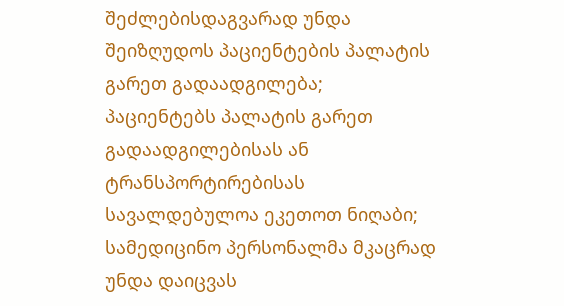შეძლებისდაგვარად უნდა შეიზღუდოს პაციენტების პალატის გარეთ გადაადგილება;
პაციენტებს პალატის გარეთ გადაადგილებისას ან ტრანსპორტირებისას სავალდებულოა ეკეთოთ ნიღაბი;
სამედიცინო პერსონალმა მკაცრად უნდა დაიცვას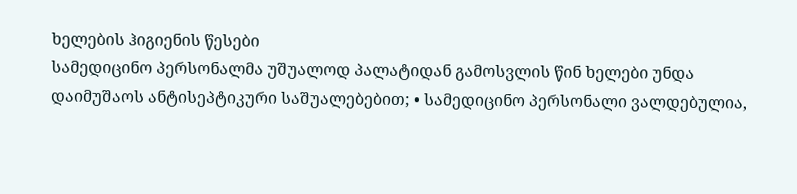ხელების ჰიგიენის წესები
სამედიცინო პერსონალმა უშუალოდ პალატიდან გამოსვლის წინ ხელები უნდა დაიმუშაოს ანტისეპტიკური საშუალებებით; • სამედიცინო პერსონალი ვალდებულია,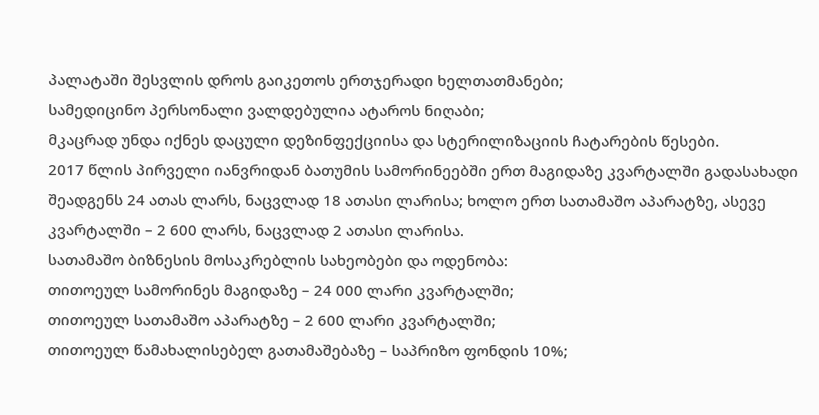პალატაში შესვლის დროს გაიკეთოს ერთჯერადი ხელთათმანები;
სამედიცინო პერსონალი ვალდებულია ატაროს ნიღაბი;
მკაცრად უნდა იქნეს დაცული დეზინფექციისა და სტერილიზაციის ჩატარების წესები.
2017 წლის პირველი იანვრიდან ბათუმის სამორინეებში ერთ მაგიდაზე კვარტალში გადასახადი შეადგენს 24 ათას ლარს, ნაცვლად 18 ათასი ლარისა; ხოლო ერთ სათამაშო აპარატზე, ასევე კვარტალში – 2 600 ლარს, ნაცვლად 2 ათასი ლარისა.
სათამაშო ბიზნესის მოსაკრებლის სახეობები და ოდენობა:
თითოეულ სამორინეს მაგიდაზე – 24 000 ლარი კვარტალში;
თითოეულ სათამაშო აპარატზე – 2 600 ლარი კვარტალში;
თითოეულ წამახალისებელ გათამაშებაზე – საპრიზო ფონდის 10%;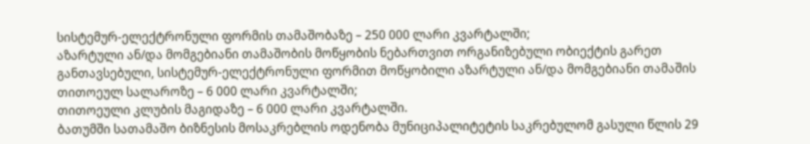სისტემურ-ელექტრონული ფორმის თამაშობაზე – 250 000 ლარი კვარტალში;
აზარტული ან/და მომგებიანი თამაშობის მოწყობის ნებართვით ორგანიზებული ობიექტის გარეთ განთავსებული, სისტემურ-ელექტრონული ფორმით მოწყობილი აზარტული ან/და მომგებიანი თამაშის თითოეულ სალაროზე – 6 000 ლარი კვარტალში;
თითოეული კლუბის მაგიდაზე – 6 000 ლარი კვარტალში.
ბათუმში სათამაშო ბიზნესის მოსაკრებლის ოდენობა მუნიციპალიტეტის საკრებულომ გასული წლის 29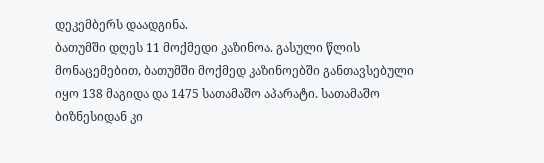დეკემბერს დაადგინა.
ბათუმში დღეს 11 მოქმედი კაზინოა. გასული წლის მონაცემებით, ბათუმში მოქმედ კაზინოებში განთავსებული იყო 138 მაგიდა და 1475 სათამაშო აპარატი. სათამაშო ბიზნესიდან კი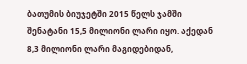ბათუმის ბიუჯეტში 2015 წელს ჯამში შენატანი 15,5 მილიონი ლარი იყო. აქედან 8,3 მილიონი ლარი მაგიდებიდან,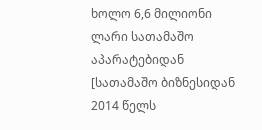ხოლო 6,6 მილიონი ლარი სათამაშო აპარატებიდან [სათამაშო ბიზნესიდან 2014 წელს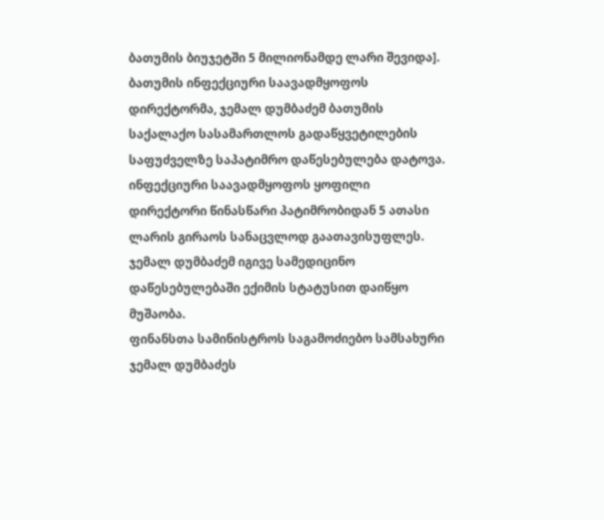ბათუმის ბიუჯეტში 5 მილიონამდე ლარი შევიდა].
ბათუმის ინფექციური საავადმყოფოს დირექტორმა, ჯემალ დუმბაძემ ბათუმის საქალაქო სასამართლოს გადაწყვეტილების საფუძველზე საპატიმრო დაწესებულება დატოვა. ინფექციური საავადმყოფოს ყოფილი დირექტორი წინასწარი პატიმრობიდან 5 ათასი ლარის გირაოს სანაცვლოდ გაათავისუფლეს.
ჯემალ დუმბაძემ იგივე სამედიცინო დაწესებულებაში ექიმის სტატუსით დაიწყო მუშაობა.
ფინანსთა სამინისტროს საგამოძიებო სამსახური ჯემალ დუმბაძეს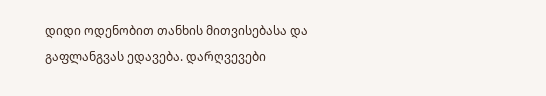დიდი ოდენობით თანხის მითვისებასა და გაფლანგვას ედავება. დარღვევები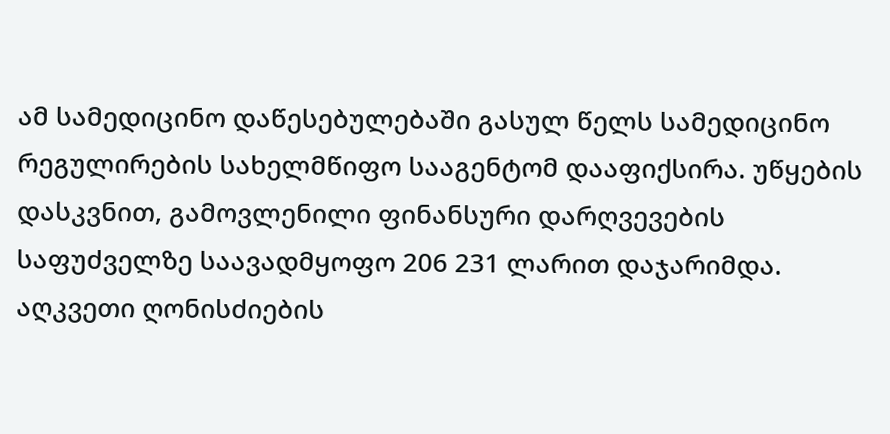ამ სამედიცინო დაწესებულებაში გასულ წელს სამედიცინო რეგულირების სახელმწიფო სააგენტომ დააფიქსირა. უწყების დასკვნით, გამოვლენილი ფინანსური დარღვევების საფუძველზე საავადმყოფო 206 231 ლარით დაჯარიმდა.
აღკვეთი ღონისძიების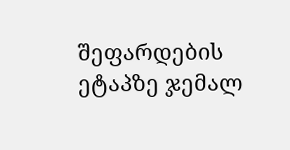შეფარდების ეტაპზე ჯემალ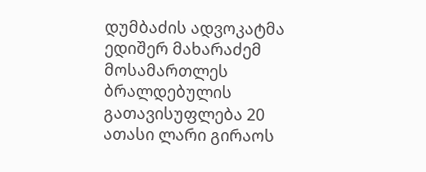დუმბაძის ადვოკატმა ედიშერ მახარაძემ მოსამართლეს ბრალდებულის გათავისუფლება 20 ათასი ლარი გირაოს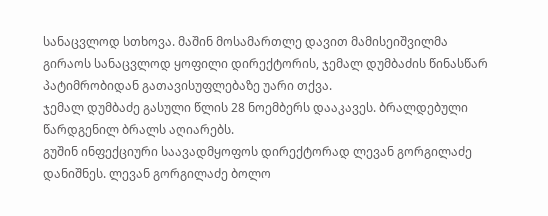სანაცვლოდ სთხოვა. მაშინ მოსამართლე დავით მამისეიშვილმა გირაოს სანაცვლოდ ყოფილი დირექტორის, ჯემალ დუმბაძის წინასწარ პატიმრობიდან გათავისუფლებაზე უარი თქვა.
ჯემალ დუმბაძე გასული წლის 28 ნოემბერს დააკავეს. ბრალდებული წარდგენილ ბრალს აღიარებს.
გუშინ ინფექციური საავადმყოფოს დირექტორად ლევან გორგილაძე დანიშნეს. ლევან გორგილაძე ბოლო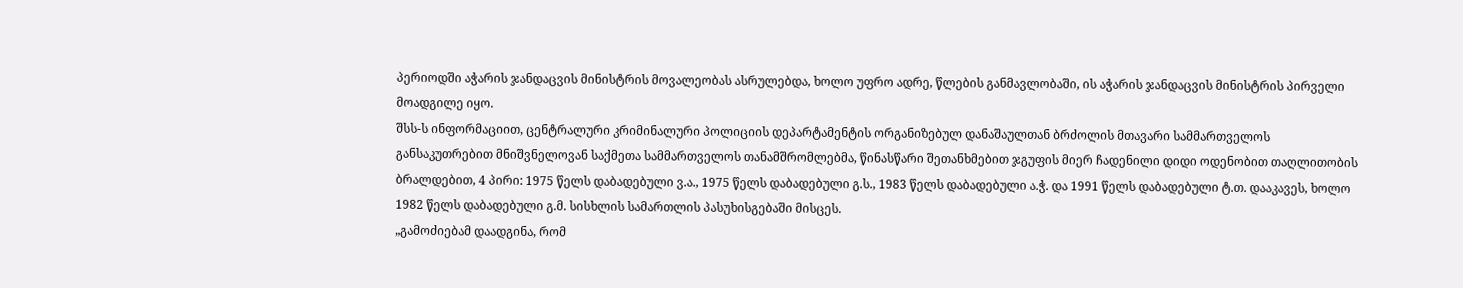პერიოდში აჭარის ჯანდაცვის მინისტრის მოვალეობას ასრულებდა, ხოლო უფრო ადრე, წლების განმავლობაში, ის აჭარის ჯანდაცვის მინისტრის პირველი მოადგილე იყო.
შსს-ს ინფორმაციით, ცენტრალური კრიმინალური პოლიციის დეპარტამენტის ორგანიზებულ დანაშაულთან ბრძოლის მთავარი სამმართველოს განსაკუთრებით მნიშვნელოვან საქმეთა სამმართველოს თანამშრომლებმა, წინასწარი შეთანხმებით ჯგუფის მიერ ჩადენილი დიდი ოდენობით თაღლითობის ბრალდებით, 4 პირი: 1975 წელს დაბადებული ვ.ა., 1975 წელს დაბადებული გ.ს., 1983 წელს დაბადებული ა.ჭ. და 1991 წელს დაბადებული ტ.თ. დააკავეს, ხოლო 1982 წელს დაბადებული გ.მ. სისხლის სამართლის პასუხისგებაში მისცეს.
„გამოძიებამ დაადგინა, რომ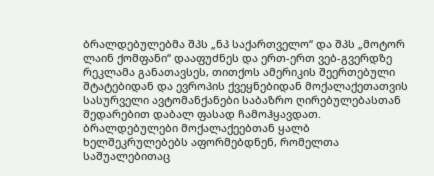ბრალდებულებმა შპს „ნპ საქართველო“ და შპს „მოტორ ლაინ ქომფანი“ დააფუძნეს და ერთ-ერთ ვებ-გვერდზე რეკლამა განათავსეს, თითქოს ამერიკის შეერთებული შტატებიდან და ევროპის ქვეყნებიდან მოქალაქეთათვის სასურველი ავტომანქანები საბაზრო ღირებულებასთან შედარებით დაბალ ფასად ჩამოჰყავდათ.
ბრალდებულები მოქალაქეებთან ყალბ ხელშეკრულებებს აფორმებდნენ, რომელთა საშუალებითაც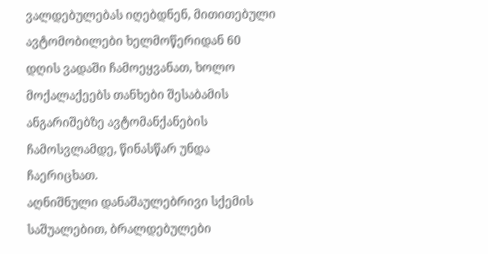ვალდებულებას იღებდნენ, მითითებული ავტომობილები ხელმოწერიდან 60 დღის ვადაში ჩამოეყვანათ, ხოლო მოქალაქეებს თანხები შესაბამის ანგარიშებზე ავტომანქანების ჩამოსვლამდე, წინასწარ უნდა ჩაერიცხათ.
აღნიშნული დანაშაულებრივი სქემის საშუალებით, ბრალდებულები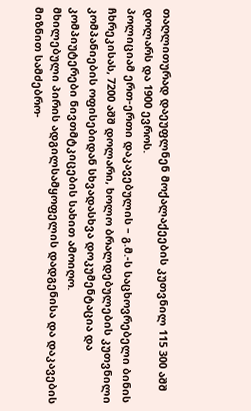თაღლითურად დაეუფლნენ მოქალაქეების კუთვნილ 115 300 აშშ დოლარს და 1900 ევროს.
პოლიციამ ერთ-ერთი დაკავებულის – გ.მ.-ს საცხოვრებელი ბინის ჩხრეკისას, 7200 აშშ დოლარი, ხოლო ბრალდებულების კუთვნილი კომპანიების ოფისებიდან სხვადასხვა დოკუმენტაცია და კომპიუტერები ნივთმტკიცების სახით ამოიღო.
მხილებული პირის ადგილსამყოფელის დადგენისა და დაკავების მიზნით სამძებრო-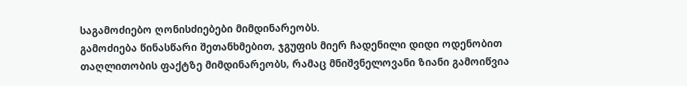საგამოძიებო ღონისძიებები მიმდინარეობს.
გამოძიება წინასწარი შეთანხმებით, ჯგუფის მიერ ჩადენილი დიდი ოდენობით თაღლითობის ფაქტზე მიმდინარეობს, რამაც მნიშვნელოვანი ზიანი გამოიწვია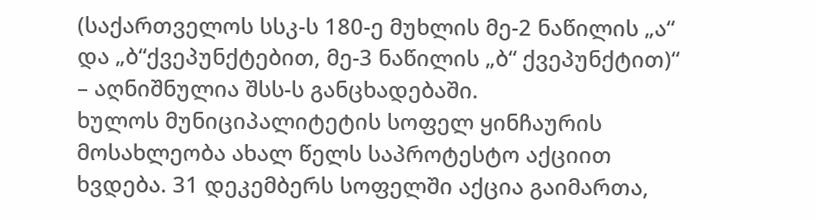(საქართველოს სსკ-ს 180-ე მუხლის მე-2 ნაწილის „ა“ და „ბ“ქვეპუნქტებით, მე-3 ნაწილის „ბ“ ქვეპუნქტით)“ – აღნიშნულია შსს-ს განცხადებაში.
ხულოს მუნიციპალიტეტის სოფელ ყინჩაურის მოსახლეობა ახალ წელს საპროტესტო აქციით ხვდება. 31 დეკემბერს სოფელში აქცია გაიმართა,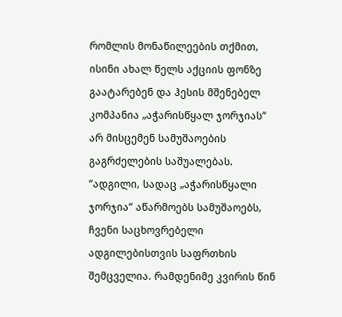რომლის მონაწილეების თქმით, ისინი ახალ წელს აქციის ფონზე გაატარებენ და ჰესის მშენებელ კომპანია „აჭარისწყალ ჯორჯიას“ არ მისცემენ სამუშაოების გაგრძელების საშუალებას.
“ადგილი, სადაც „აჭარისწყალი ჯორჯია“ აწარმოებს სამუშაოებს, ჩვენი საცხოვრებელი ადგილებისთვის საფრთხის შემცველია. რამდენიმე კვირის წინ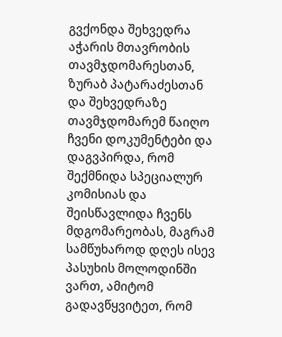გვქონდა შეხვედრა აჭარის მთავრობის თავმჯდომარესთან, ზურაბ პატარაძესთან და შეხვედრაზე თავმჯდომარემ წაიღო ჩვენი დოკუმენტები და დაგვპირდა, რომ შექმნიდა სპეციალურ კომისიას და შეისწავლიდა ჩვენს მდგომარეობას, მაგრამ სამწუხაროდ დღეს ისევ პასუხის მოლოდინში ვართ, ამიტომ გადავწყვიტეთ, რომ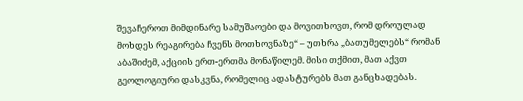შევაჩეროთ მიმდინარე სამუშაოები და მოვითხოვთ, რომ დროულად მოხდეს რეაგირება ჩვენს მოთხოვნაზე“ – უთხრა „ბათუმელებს“ რომან აბაშიძემ, აქციის ერთ-ერთმა მონაწილემ. მისი თქმით, მათ აქვთ გეოლოგიური დასკვნა, რომელიც ადასტურებს მათ განცხადებას.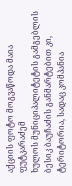აქციის ფოტო მოგვაწოდა მაია ფუტკარაძემ
ხულოს მუნიციპალიტეტის გამგებლის ბესიკ ბაუჩაძის განმარტებით კი, ტერიტორია, სადაც კომპანია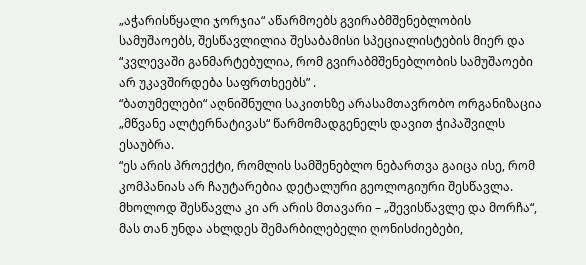„აჭარისწყალი ჯორჯია“ აწარმოებს გვირაბმშენებლობის სამუშაოებს, შესწავლილია შესაბამისი სპეციალისტების მიერ და “კვლევაში განმარტებულია, რომ გვირაბმშენებლობის სამუშაოები არ უკავშირდება საფრთხეებს” .
“ბათუმელები“ აღნიშნული საკითხზე არასამთავრობო ორგანიზაცია „მწვანე ალტერნატივას“ წარმომადგენელს დავით ჭიპაშვილს ესაუბრა.
“ეს არის პროექტი, რომლის სამშენებლო ნებართვა გაიცა ისე, რომ კომპანიას არ ჩაუტარებია დეტალური გეოლოგიური შესწავლა. მხოლოდ შესწავლა კი არ არის მთავარი – „შევისწავლე და მორჩა“, მას თან უნდა ახლდეს შემარბილებელი ღონისძიებები,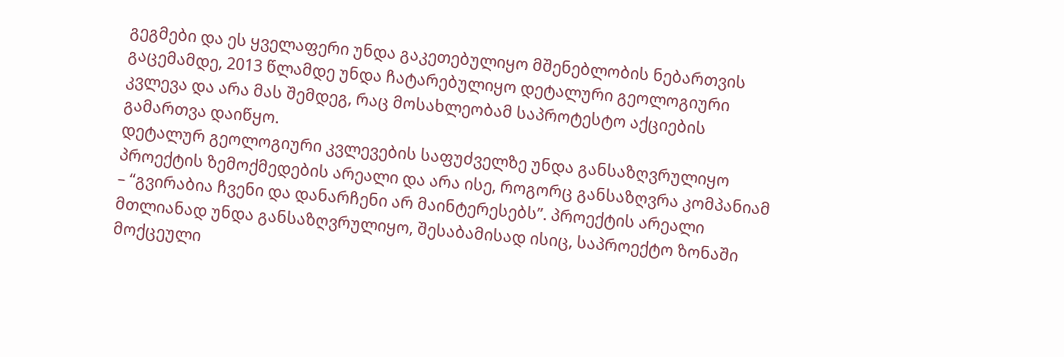გეგმები და ეს ყველაფერი უნდა გაკეთებულიყო მშენებლობის ნებართვის გაცემამდე, 2013 წლამდე უნდა ჩატარებულიყო დეტალური გეოლოგიური კვლევა და არა მას შემდეგ, რაც მოსახლეობამ საპროტესტო აქციების გამართვა დაიწყო.
დეტალურ გეოლოგიური კვლევების საფუძველზე უნდა განსაზღვრულიყო პროექტის ზემოქმედების არეალი და არა ისე, როგორც განსაზღვრა კომპანიამ – “გვირაბია ჩვენი და დანარჩენი არ მაინტერესებს”. პროექტის არეალი მთლიანად უნდა განსაზღვრულიყო, შესაბამისად ისიც, საპროექტო ზონაში მოქცეული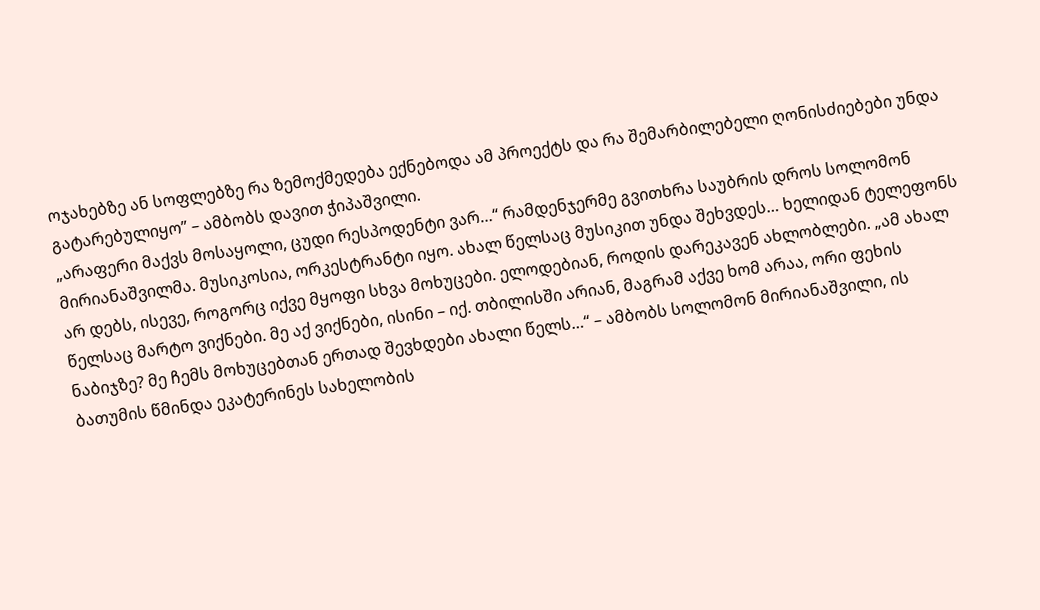ოჯახებზე ან სოფლებზე რა ზემოქმედება ექნებოდა ამ პროექტს და რა შემარბილებელი ღონისძიებები უნდა გატარებულიყო” – ამბობს დავით ჭიპაშვილი.
„არაფერი მაქვს მოსაყოლი, ცუდი რესპოდენტი ვარ…“ რამდენჯერმე გვითხრა საუბრის დროს სოლომონ მირიანაშვილმა. მუსიკოსია, ორკესტრანტი იყო. ახალ წელსაც მუსიკით უნდა შეხვდეს… ხელიდან ტელეფონს არ დებს, ისევე, როგორც იქვე მყოფი სხვა მოხუცები. ელოდებიან, როდის დარეკავენ ახლობლები. „ამ ახალ წელსაც მარტო ვიქნები. მე აქ ვიქნები, ისინი – იქ. თბილისში არიან, მაგრამ აქვე ხომ არაა, ორი ფეხის ნაბიჯზე? მე ჩემს მოხუცებთან ერთად შევხდები ახალი წელს…“ – ამბობს სოლომონ მირიანაშვილი, ის ბათუმის წმინდა ეკატერინეს სახელობის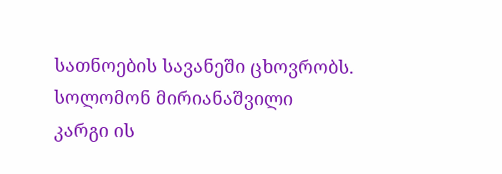სათნოების სავანეში ცხოვრობს.
სოლომონ მირიანაშვილი
კარგი ის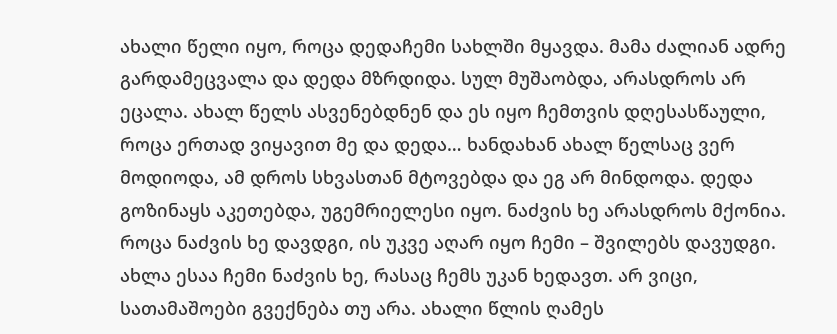ახალი წელი იყო, როცა დედაჩემი სახლში მყავდა. მამა ძალიან ადრე გარდამეცვალა და დედა მზრდიდა. სულ მუშაობდა, არასდროს არ ეცალა. ახალ წელს ასვენებდნენ და ეს იყო ჩემთვის დღესასწაული, როცა ერთად ვიყავით მე და დედა… ხანდახან ახალ წელსაც ვერ მოდიოდა, ამ დროს სხვასთან მტოვებდა და ეგ არ მინდოდა. დედა გოზინაყს აკეთებდა, უგემრიელესი იყო. ნაძვის ხე არასდროს მქონია. როცა ნაძვის ხე დავდგი, ის უკვე აღარ იყო ჩემი – შვილებს დავუდგი. ახლა ესაა ჩემი ნაძვის ხე, რასაც ჩემს უკან ხედავთ. არ ვიცი, სათამაშოები გვექნება თუ არა. ახალი წლის ღამეს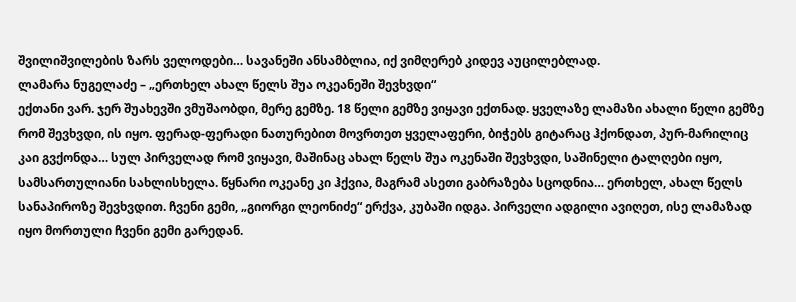შვილიშვილების ზარს ველოდები… სავანეში ანსამბლია, იქ ვიმღერებ კიდევ აუცილებლად.
ლამარა ნუგელაძე – „ერთხელ ახალ წელს შუა ოკეანეში შევხვდი“
ექთანი ვარ. ჯერ შუახევში ვმუშაობდი, მერე გემზე. 18 წელი გემზე ვიყავი ექთნად. ყველაზე ლამაზი ახალი წელი გემზე რომ შევხვდი, ის იყო. ფერად-ფერადი ნათურებით მოვრთეთ ყველაფერი, ბიჭებს გიტარაც ჰქონდათ, პურ-მარილიც კაი გვქონდა… სულ პირველად რომ ვიყავი, მაშინაც ახალ წელს შუა ოკენაში შევხვდი, საშინელი ტალღები იყო, სამსართულიანი სახლისხელა. წყნარი ოკეანე კი ჰქვია, მაგრამ ასეთი გაბრაზება სცოდნია… ერთხელ, ახალ წელს სანაპიროზე შევხვდით. ჩვენი გემი, „გიორგი ლეონიძე“ ერქვა, კუბაში იდგა. პირველი ადგილი ავიღეთ, ისე ლამაზად იყო მორთული ჩვენი გემი გარედან.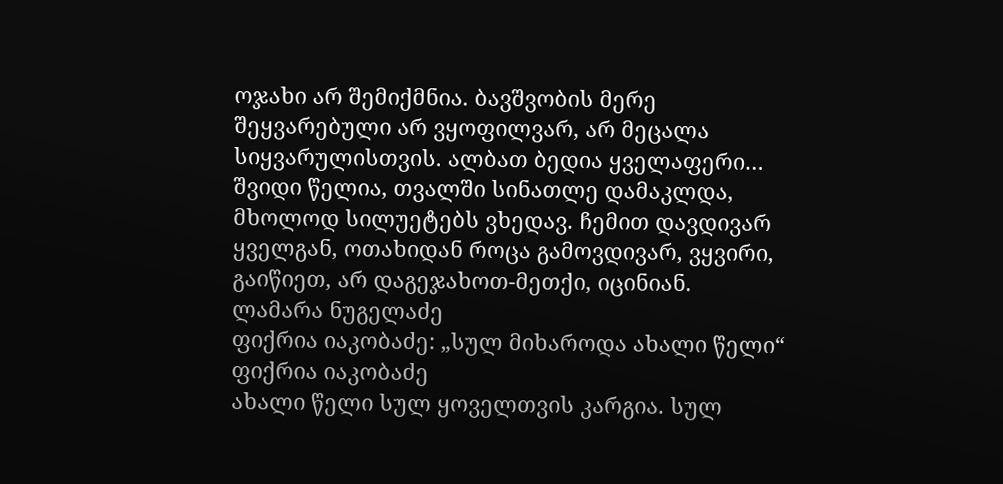ოჯახი არ შემიქმნია. ბავშვობის მერე შეყვარებული არ ვყოფილვარ, არ მეცალა სიყვარულისთვის. ალბათ ბედია ყველაფერი… შვიდი წელია, თვალში სინათლე დამაკლდა, მხოლოდ სილუეტებს ვხედავ. ჩემით დავდივარ ყველგან, ოთახიდან როცა გამოვდივარ, ვყვირი, გაიწიეთ, არ დაგეჯახოთ-მეთქი, იცინიან.
ლამარა ნუგელაძე
ფიქრია იაკობაძე: „სულ მიხაროდა ახალი წელი“
ფიქრია იაკობაძე
ახალი წელი სულ ყოველთვის კარგია. სულ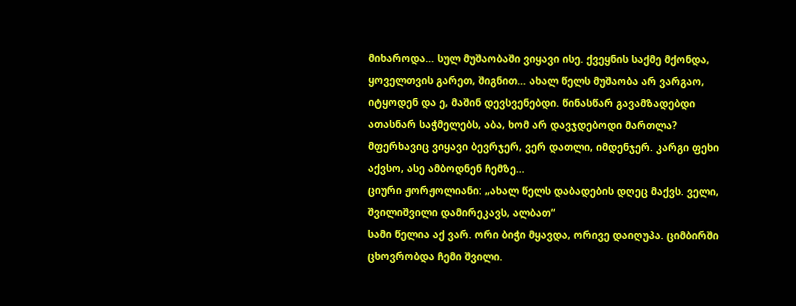მიხაროდა… სულ მუშაობაში ვიყავი ისე. ქვეყნის საქმე მქონდა, ყოველთვის გარეთ, შიგნით… ახალ წელს მუშაობა არ ვარგაო, იტყოდენ და ე, მაშინ დევსვენებდი. წინასწარ გავამზადებდი ათასნარ საჭმელებს, აბა, ხომ არ დავჯდებოდი მართლა? მფერხავიც ვიყავი ბევრჯერ, ვერ დათლი, იმდენჯერ. კარგი ფეხი აქვსო, ასე ამბოდნენ ჩემზე…
ციური ჟორჟოლიანი: „ახალ წელს დაბადების დღეც მაქვს. ველი, შვილიშვილი დამირეკავს, ალბათ“
სამი წელია აქ ვარ. ორი ბიჭი მყავდა, ორივე დაიღუპა. ციმბირში ცხოვრობდა ჩემი შვილი.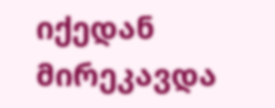იქედან მირეკავდა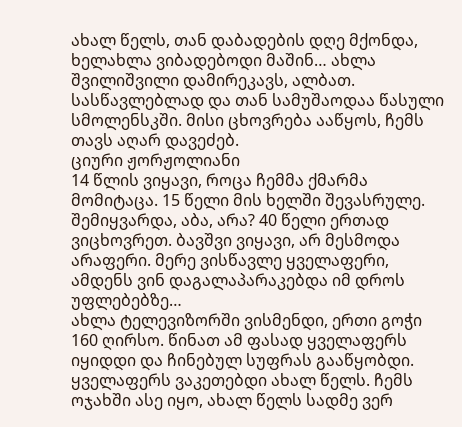ახალ წელს, თან დაბადების დღე მქონდა, ხელახლა ვიბადებოდი მაშინ… ახლა შვილიშვილი დამირეკავს, ალბათ. სასწავლებლად და თან სამუშაოდაა წასული სმოლენსკში. მისი ცხოვრება ააწყოს, ჩემს თავს აღარ დავეძებ.
ციური ჟორჟოლიანი
14 წლის ვიყავი, როცა ჩემმა ქმარმა მომიტაცა. 15 წელი მის ხელში შევასრულე. შემიყვარდა, აბა, არა? 40 წელი ერთად ვიცხოვრეთ. ბავშვი ვიყავი, არ მესმოდა არაფერი. მერე ვისწავლე ყველაფერი, ამდენს ვინ დაგალაპარაკებდა იმ დროს უფლებებზე…
ახლა ტელევიზორში ვისმენდი, ერთი გოჭი 160 ღირსო. წინათ ამ ფასად ყველაფერს იყიდდი და ჩინებულ სუფრას გააწყობდი. ყველაფერს ვაკეთებდი ახალ წელს. ჩემს ოჯახში ასე იყო, ახალ წელს სადმე ვერ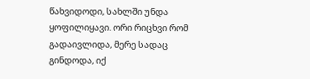წახვიდოდი, სახლში უნდა ყოფილიყავი. ორი რიცხვი რომ გადაივლიდა, მერე სადაც გინდოდა, იქ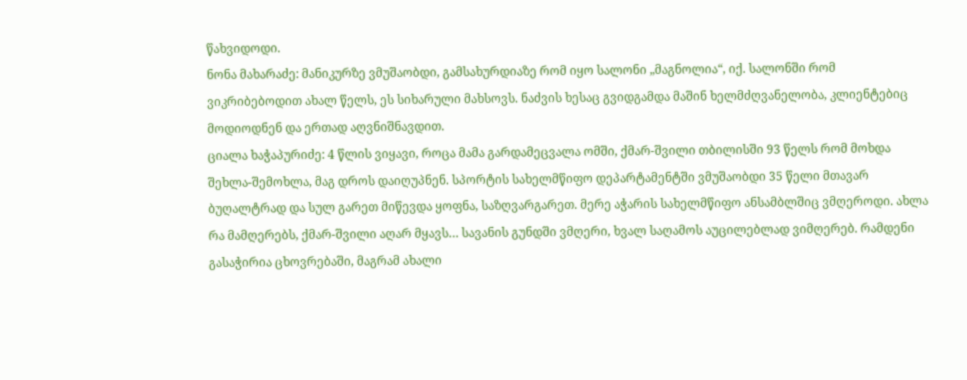წახვიდოდი.
ნონა მახარაძე: მანიკურზე ვმუშაობდი, გამსახურდიაზე რომ იყო სალონი „მაგნოლია“, იქ. სალონში რომ ვიკრიბებოდით ახალ წელს, ეს სიხარული მახსოვს. ნაძვის ხესაც გვიდგამდა მაშინ ხელმძღვანელობა, კლიენტებიც მოდიოდნენ და ერთად აღვნიშნავდით.
ციალა ხაჭაპურიძე: 4 წლის ვიყავი, როცა მამა გარდამეცვალა ომში, ქმარ-შვილი თბილისში 93 წელს რომ მოხდა შეხლა-შემოხლა, მაგ დროს დაიღუპნენ. სპორტის სახელმწიფო დეპარტამენტში ვმუშაობდი 35 წელი მთავარ ბუღალტრად და სულ გარეთ მიწევდა ყოფნა, საზღვარგარეთ. მერე აჭარის სახელმწიფო ანსამბლშიც ვმღეროდი. ახლა რა მამღერებს, ქმარ-შვილი აღარ მყავს… სავანის გუნდში ვმღერი, ხვალ საღამოს აუცილებლად ვიმღერებ. რამდენი გასაჭირია ცხოვრებაში, მაგრამ ახალი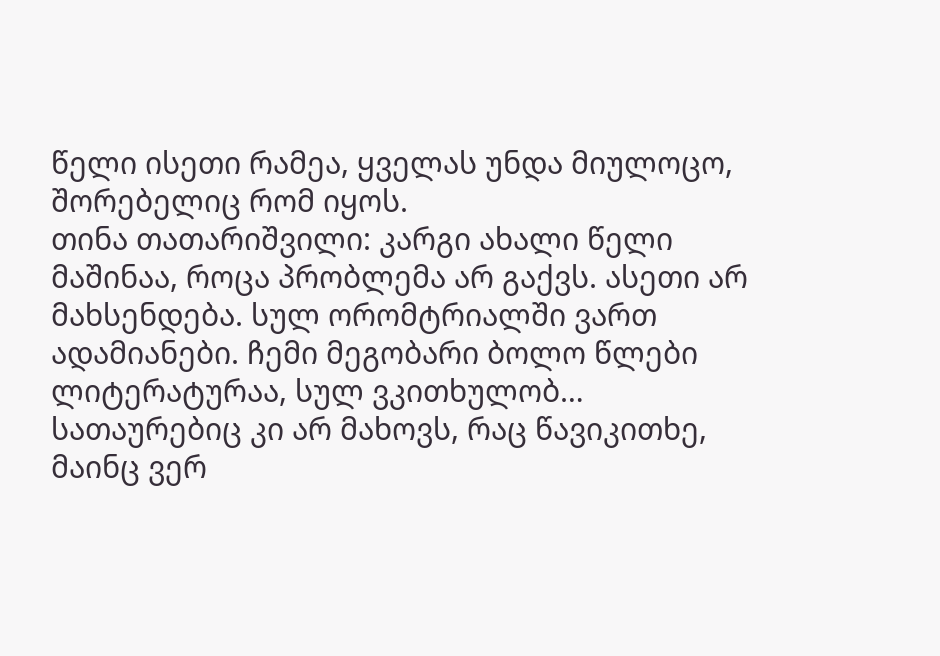წელი ისეთი რამეა, ყველას უნდა მიულოცო, შორებელიც რომ იყოს.
თინა თათარიშვილი: კარგი ახალი წელი მაშინაა, როცა პრობლემა არ გაქვს. ასეთი არ მახსენდება. სულ ორომტრიალში ვართ ადამიანები. ჩემი მეგობარი ბოლო წლები ლიტერატურაა, სულ ვკითხულობ… სათაურებიც კი არ მახოვს, რაც წავიკითხე, მაინც ვერ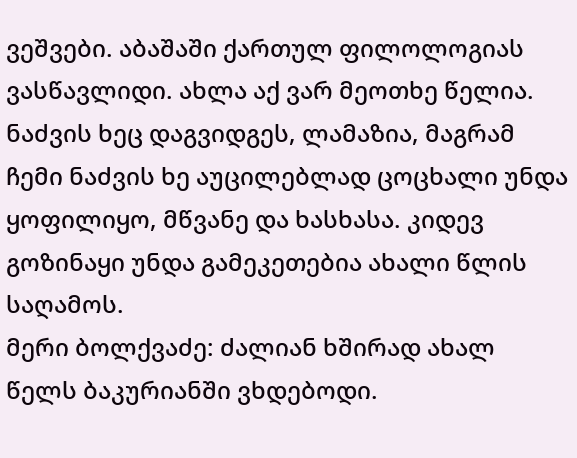ვეშვები. აბაშაში ქართულ ფილოლოგიას ვასწავლიდი. ახლა აქ ვარ მეოთხე წელია. ნაძვის ხეც დაგვიდგეს, ლამაზია, მაგრამ ჩემი ნაძვის ხე აუცილებლად ცოცხალი უნდა ყოფილიყო, მწვანე და ხასხასა. კიდევ გოზინაყი უნდა გამეკეთებია ახალი წლის საღამოს.
მერი ბოლქვაძე: ძალიან ხშირად ახალ წელს ბაკურიანში ვხდებოდი.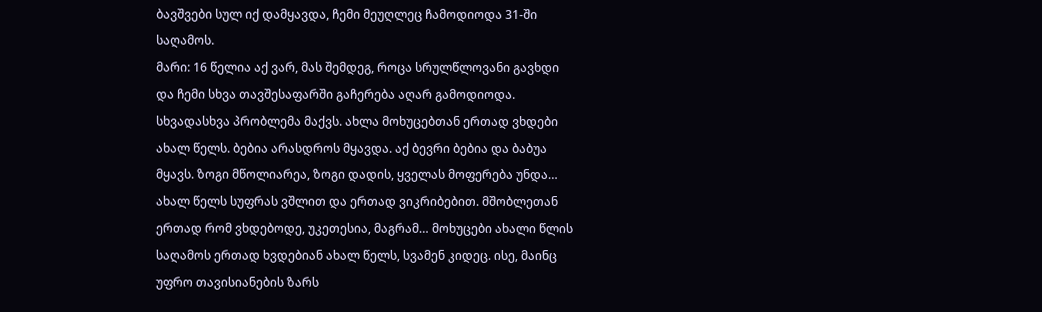ბავშვები სულ იქ დამყავდა, ჩემი მეუღლეც ჩამოდიოდა 31-ში საღამოს.
მარი: 16 წელია აქ ვარ, მას შემდეგ, როცა სრულწლოვანი გავხდი და ჩემი სხვა თავშესაფარში გაჩერება აღარ გამოდიოდა. სხვადასხვა პრობლემა მაქვს. ახლა მოხუცებთან ერთად ვხდები ახალ წელს. ბებია არასდროს მყავდა. აქ ბევრი ბებია და ბაბუა მყავს. ზოგი მწოლიარეა, ზოგი დადის, ყველას მოფერება უნდა… ახალ წელს სუფრას ვშლით და ერთად ვიკრიბებით. მშობლეთან ერთად რომ ვხდებოდე, უკეთესია, მაგრამ… მოხუცები ახალი წლის საღამოს ერთად ხვდებიან ახალ წელს, სვამენ კიდეც. ისე, მაინც უფრო თავისიანების ზარს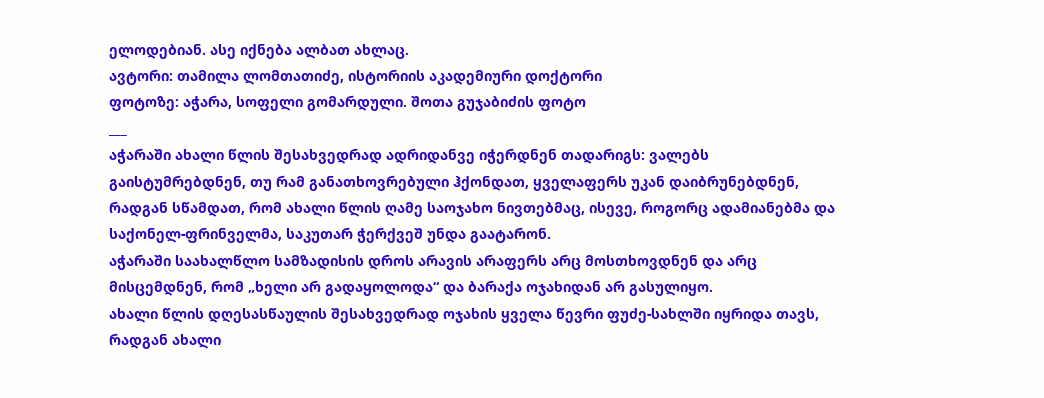ელოდებიან. ასე იქნება ალბათ ახლაც.
ავტორი: თამილა ლომთათიძე, ისტორიის აკადემიური დოქტორი
ფოტოზე: აჭარა, სოფელი გომარდული. შოთა გუჯაბიძის ფოტო
___
აჭარაში ახალი წლის შესახვედრად ადრიდანვე იჭერდნენ თადარიგს: ვალებს გაისტუმრებდნენ, თუ რამ განათხოვრებული ჰქონდათ, ყველაფერს უკან დაიბრუნებდნენ, რადგან სწამდათ, რომ ახალი წლის ღამე საოჯახო ნივთებმაც, ისევე, როგორც ადამიანებმა და საქონელ-ფრინველმა, საკუთარ ჭერქვეშ უნდა გაატარონ.
აჭარაში საახალწლო სამზადისის დროს არავის არაფერს არც მოსთხოვდნენ და არც მისცემდნენ, რომ „ხელი არ გადაყოლოდა“ და ბარაქა ოჯახიდან არ გასულიყო.
ახალი წლის დღესასწაულის შესახვედრად ოჯახის ყველა წევრი ფუძე-სახლში იყრიდა თავს, რადგან ახალი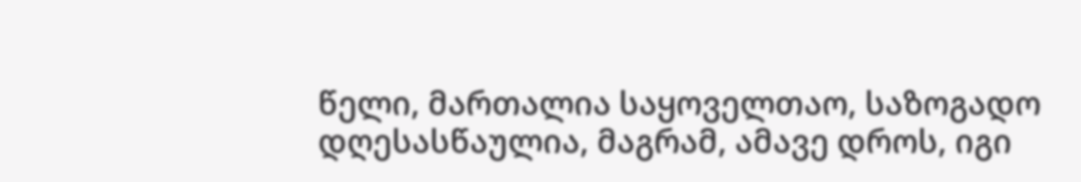წელი, მართალია საყოველთაო, საზოგადო დღესასწაულია, მაგრამ, ამავე დროს, იგი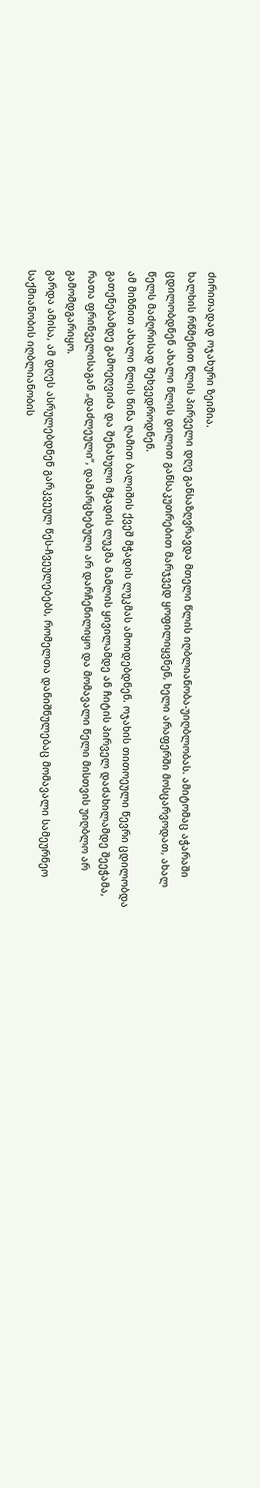ძირითადად ოჯახური ზეიმია.
ხალხის რწმენით წლის პირველი დღე განსაზღვრავდა მთელი წლის იღბლიანობა-უიღბლობას. ამიტომაც აჭარაში ცდილობდნენ ახალი წლის დილით განსაკუთრებით მარჯვედ ყოფილიყვნენ, ხელი არაფერში მოსცარვოდათ, ახალ წელს მაძღრისად შეხვედროდნენ.
ამ მიზნით ახალი წლის წინა ღამით ბალიშის ქვეშ მჭადის ლუკმას ამოიდებდნენ. ოჯახის თითოეული წევრი ცდილობდა გათენებამდე გამოეღვიძა და შენახული მჭადის ლუკმა მამლის ყივილამდე ან ჩიტის პირველ დაძახილამდე შეეჭამა, რათა ფრინველისაგან „დაძლეული“, დამარცხებული არ დარჩენილიყო და მომავალი წელი მისთვის უიღბლო არ გამომდგარიყო.
გარდა ამისა, ამ დღეს ასრულებდნენ გარკვეულ წეს-ჩვეულებებს, რომელთა დანიშნულებაც მომავალი სამეურნეო საქმიანობის იღბლიანობის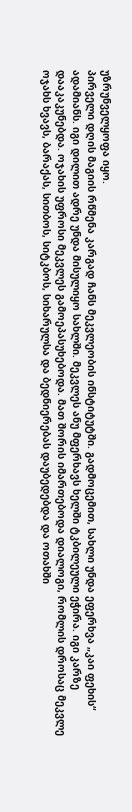უზრუნველყოფა იყო.
პირველი დღის მაგიის რწმენა კარგად ჩანს მეკვლეობის ინსტიტუტში. გადმოცემით, სახლი უნდა ეფერხვა „კაი ფეხის“ ადამიანს. იგი დილით ადრე უნდა მისულიყო სახლში. მეკვლეს ანუ მფერხავს ხელში ტკბილეული ეჭირა. იგი კარზე დააკაკუნებდა. ოჯახის უფროსი მეკვლეს გამოეპასუხებოდა. მათ შორის იმართებოდა დიალოგი, რომლის დროსაც მეკვლე ოჯახს ხვავს, ბარაქას, სითბოს, სიტკბოს, სიხარულსა და ბედნიერებას დაუბედებდა და ოთახში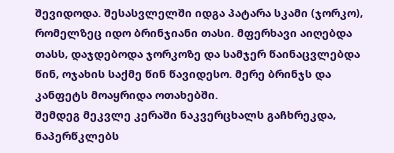შევიდოდა. შესასვლელში იდგა პატარა სკამი (ჯორკო), რომელზეც იდო ბრინჯიანი თასი. მფერხავი აიღებდა თასს, დაჯდებოდა ჯორკოზე და სამჯერ წაინაცვლებდა წინ, ოჯახის საქმე წინ წავიდესო. მერე ბრინჯს და კანფეტს მოაყრიდა ოთახებში.
შემდეგ მეკვლე კერაში ნაკვერცხალს გაჩხრეკდა, ნაპერწკლებს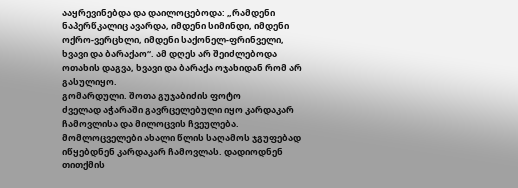ააყრევინებდა და დაილოცებოდა: „რამდენი ნაპერწკალიც ავარდა, იმდენი სიმინდი, იმდენი ოქრო-ვერცხლი, იმდენი საქონელ-ფრინველი, ხვავი და ბარაქაო“. ამ დღეს არ შეიძლებოდა ოთახის დაგვა, ხვავი და ბარაქა ოჯახიდან რომ არ გასულიყო.
გომარდული. შოთა გუჯაბიძის ფოტო
ძველად აჭარაში გავრცელებული იყო კარდაკარ ჩამოვლისა და მილოცვის ჩვეულება. მომლოცველები ახალი წლის საღამოს ჯგუფებად იწყებდნენ კარდაკარ ჩამოვლას. დადიოდნენ თითქმის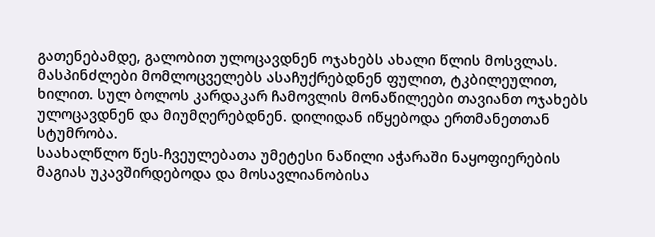გათენებამდე, გალობით ულოცავდნენ ოჯახებს ახალი წლის მოსვლას.
მასპინძლები მომლოცველებს ასაჩუქრებდნენ ფულით, ტკბილეულით, ხილით. სულ ბოლოს კარდაკარ ჩამოვლის მონაწილეები თავიანთ ოჯახებს ულოცავდნენ და მიუმღერებდნენ. დილიდან იწყებოდა ერთმანეთთან სტუმრობა.
საახალწლო წეს-ჩვეულებათა უმეტესი ნაწილი აჭარაში ნაყოფიერების მაგიას უკავშირდებოდა და მოსავლიანობისა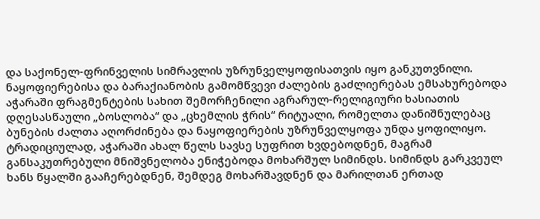და საქონელ-ფრინველის სიმრავლის უზრუნველყოფისათვის იყო განკუთვნილი.
ნაყოფიერებისა და ბარაქიანობის გამომწვევი ძალების გაძლიერებას ემსახურებოდა აჭარაში ფრაგმენტების სახით შემორჩენილი აგრარულ-რელიგიური ხასიათის დღესასწაული „ბოსლობა“ და „ცხემლის ჭრის“ რიტუალი, რომელთა დანიშნულებაც ბუნების ძალთა აღორძინება და ნაყოფიერების უზრუნველყოფა უნდა ყოფილიყო.
ტრადიციულად, აჭარაში ახალ წელს სავსე სუფრით ხვდებოდნენ, მაგრამ განსაკუთრებული მნიშვნელობა ენიჭებოდა მოხარშულ სიმინდს. სიმინდს გარკვეულ ხანს წყალში გააჩერებდნენ, შემდეგ მოხარშავდნენ და მარილთან ერთად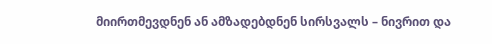მიირთმევდნენ ან ამზადებდნენ სირსვალს – ნივრით და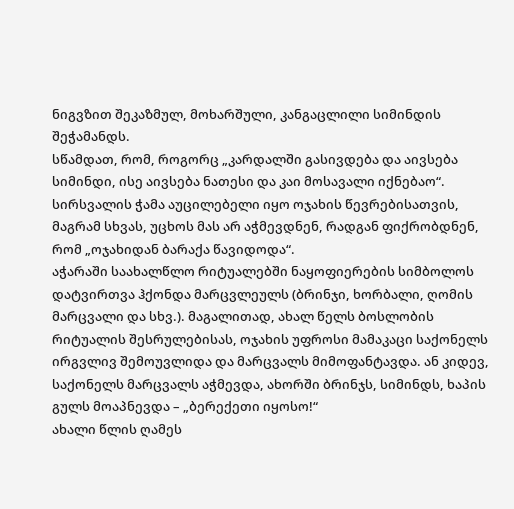ნიგვზით შეკაზმულ, მოხარშული, კანგაცლილი სიმინდის შეჭამანდს.
სწამდათ, რომ, როგორც „კარდალში გასივდება და აივსება სიმინდი, ისე აივსება ნათესი და კაი მოსავალი იქნებაო“. სირსვალის ჭამა აუცილებელი იყო ოჯახის წევრებისათვის, მაგრამ სხვას, უცხოს მას არ აჭმევდნენ, რადგან ფიქრობდნენ, რომ „ოჯახიდან ბარაქა წავიდოდა“.
აჭარაში საახალწლო რიტუალებში ნაყოფიერების სიმბოლოს დატვირთვა ჰქონდა მარცვლეულს (ბრინჯი, ხორბალი, ღომის მარცვალი და სხვ.). მაგალითად, ახალ წელს ბოსლობის რიტუალის შესრულებისას, ოჯახის უფროსი მამაკაცი საქონელს ირგვლივ შემოუვლიდა და მარცვალს მიმოფანტავდა. ან კიდევ, საქონელს მარცვალს აჭმევდა, ახორში ბრინჯს, სიმინდს, ხაპის გულს მოაპნევდა – „ბერექეთი იყოსო!“
ახალი წლის ღამეს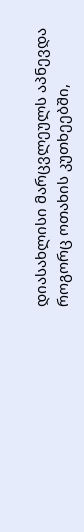დიასახლისი მარცვლეულს აპნევდა როგორც ოთახის კუთხეებში,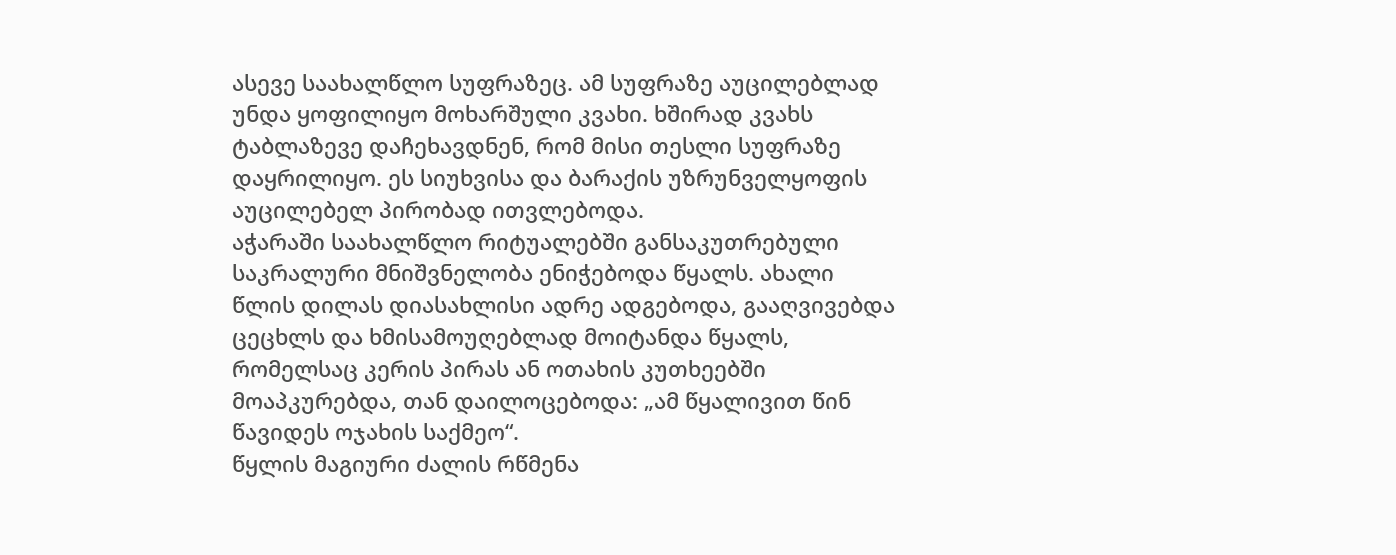ასევე საახალწლო სუფრაზეც. ამ სუფრაზე აუცილებლად უნდა ყოფილიყო მოხარშული კვახი. ხშირად კვახს ტაბლაზევე დაჩეხავდნენ, რომ მისი თესლი სუფრაზე დაყრილიყო. ეს სიუხვისა და ბარაქის უზრუნველყოფის აუცილებელ პირობად ითვლებოდა.
აჭარაში საახალწლო რიტუალებში განსაკუთრებული საკრალური მნიშვნელობა ენიჭებოდა წყალს. ახალი წლის დილას დიასახლისი ადრე ადგებოდა, გააღვივებდა ცეცხლს და ხმისამოუღებლად მოიტანდა წყალს, რომელსაც კერის პირას ან ოთახის კუთხეებში მოაპკურებდა, თან დაილოცებოდა: „ამ წყალივით წინ წავიდეს ოჯახის საქმეო“.
წყლის მაგიური ძალის რწმენა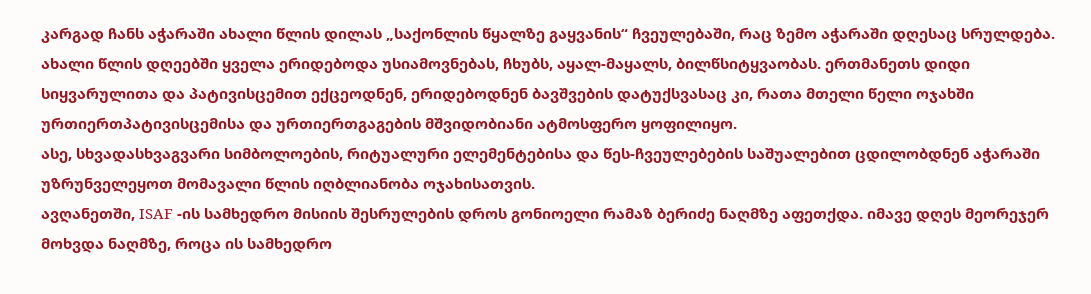კარგად ჩანს აჭარაში ახალი წლის დილას „საქონლის წყალზე გაყვანის“ ჩვეულებაში, რაც ზემო აჭარაში დღესაც სრულდება.
ახალი წლის დღეებში ყველა ერიდებოდა უსიამოვნებას, ჩხუბს, აყალ-მაყალს, ბილწსიტყვაობას. ერთმანეთს დიდი სიყვარულითა და პატივისცემით ექცეოდნენ, ერიდებოდნენ ბავშვების დატუქსვასაც კი, რათა მთელი წელი ოჯახში ურთიერთპატივისცემისა და ურთიერთგაგების მშვიდობიანი ატმოსფერო ყოფილიყო.
ასე, სხვადასხვაგვარი სიმბოლოების, რიტუალური ელემენტებისა და წეს-ჩვეულებების საშუალებით ცდილობდნენ აჭარაში უზრუნველეყოთ მომავალი წლის იღბლიანობა ოჯახისათვის.
ავღანეთში, ISAF -ის სამხედრო მისიის შესრულების დროს გონიოელი რამაზ ბერიძე ნაღმზე აფეთქდა. იმავე დღეს მეორეჯერ მოხვდა ნაღმზე, როცა ის სამხედრო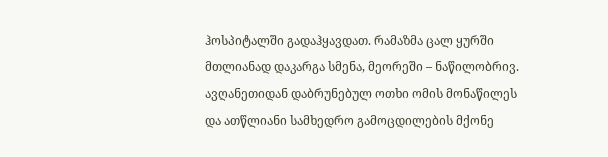ჰოსპიტალში გადაჰყავდათ. რამაზმა ცალ ყურში მთლიანად დაკარგა სმენა, მეორეში – ნაწილობრივ. ავღანეთიდან დაბრუნებულ ოთხი ომის მონაწილეს და ათწლიანი სამხედრო გამოცდილების მქონე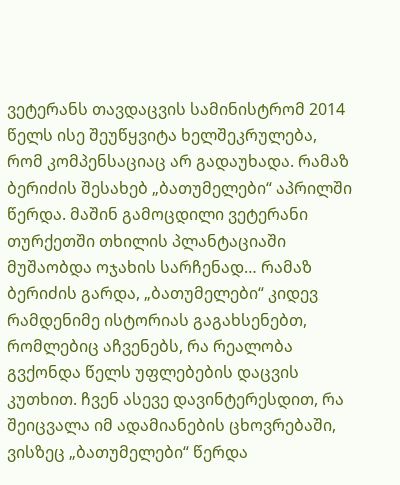ვეტერანს თავდაცვის სამინისტრომ 2014 წელს ისე შეუწყვიტა ხელშეკრულება, რომ კომპენსაციაც არ გადაუხადა. რამაზ ბერიძის შესახებ „ბათუმელები“ აპრილში წერდა. მაშინ გამოცდილი ვეტერანი თურქეთში თხილის პლანტაციაში მუშაობდა ოჯახის სარჩენად… რამაზ ბერიძის გარდა, „ბათუმელები“ კიდევ რამდენიმე ისტორიას გაგახსენებთ, რომლებიც აჩვენებს, რა რეალობა გვქონდა წელს უფლებების დაცვის კუთხით. ჩვენ ასევე დავინტერესდით, რა შეიცვალა იმ ადამიანების ცხოვრებაში, ვისზეც „ბათუმელები“ წერდა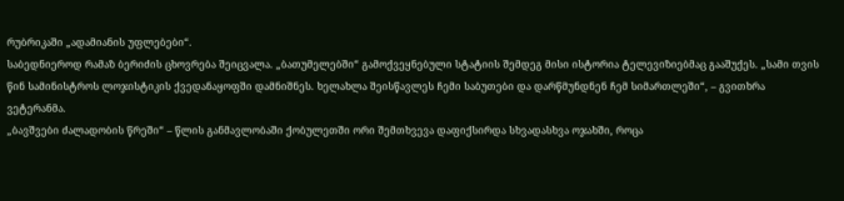რუბრიკაში „ადამიანის უფლებები“.
საბედნიეროდ რამაზ ბერიძის ცხოვრება შეიცვალა. „ბათუმელებში“ გამოქვეყნებული სტატიის შემდეგ მისი ისტორია ტელევიზიებმაც გააშუქეს. „სამი თვის წინ სამინისტროს ლოჯისტიკის ქვედანაყოფში დამნიშნეს. ხელახლა შეისწავლეს ჩემი საბუთები და დარწმუნდნენ ჩემ სიმართლეში“, – გვითხრა ვეტერანმა.
„ბავშვები ძალადობის წრეში“ – წლის განმავლობაში ქობულეთში ორი შემთხვევა დაფიქსირდა სხვადასხვა ოჯახში, როცა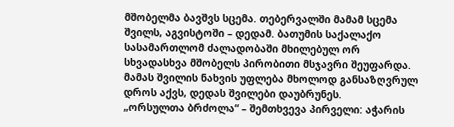მშობელმა ბავშვს სცემა. თებერვალში მამამ სცემა შვილს, აგვისტოში – დედამ. ბათუმის საქალაქო სასამართლომ ძალადობაში მხილებულ ორ სხვადასხვა მშობელს პირობითი მსჯავრი შეუფარდა. მამას შვილის ნახვის უფლება მხოლოდ განსაზღვრულ დროს აქვს, დედას შვილები დაუბრუნეს.
„ორსულთა ბრძოლა“ – შემთხვევა პირველი: აჭარის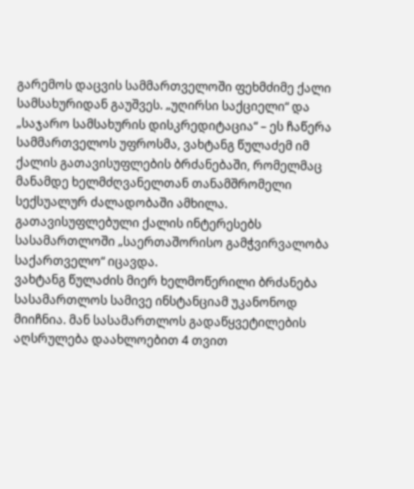გარემოს დაცვის სამმართველოში ფეხმძიმე ქალი სამსახურიდან გაუშვეს. „უღირსი საქციელი“ და „საჯარო სამსახურის დისკრედიტაცია“ – ეს ჩაწერა სამმართველოს უფროსმა, ვახტანგ წულაძემ იმ ქალის გათავისუფლების ბრძანებაში, რომელმაც მანამდე ხელმძღვანელთან თანამშრომელი სექსუალურ ძალადობაში ამხილა. გათავისუფლებული ქალის ინტერესებს სასამართლოში „საერთაშორისო გამჭვირვალობა საქართველო“ იცავდა.
ვახტანგ წულაძის მიერ ხელმოწერილი ბრძანება სასამართლოს სამივე ინსტანციამ უკანონოდ მიიჩნია. მან სასამართლოს გადაწყვეტილების აღსრულება დაახლოებით 4 თვით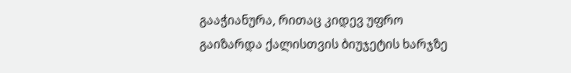გააჭიანურა, რითაც კიდევ უფრო გაიზარდა ქალისთვის ბიუჯეტის ხარჯზე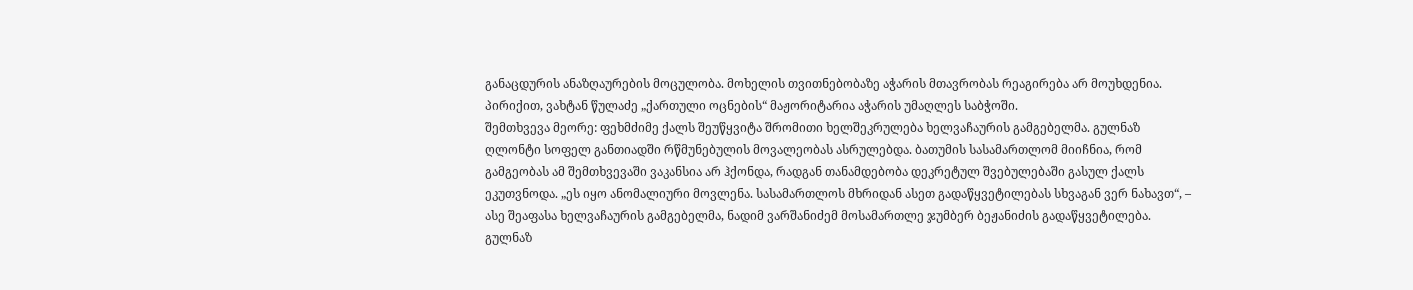განაცდურის ანაზღაურების მოცულობა. მოხელის თვითნებობაზე აჭარის მთავრობას რეაგირება არ მოუხდენია. პირიქით, ვახტან წულაძე „ქართული ოცნების“ მაჟორიტარია აჭარის უმაღლეს საბჭოში.
შემთხვევა მეორე: ფეხმძიმე ქალს შეუწყვიტა შრომითი ხელშეკრულება ხელვაჩაურის გამგებელმა. გულნაზ ღლონტი სოფელ განთიადში რწმუნებულის მოვალეობას ასრულებდა. ბათუმის სასამართლომ მიიჩნია, რომ გამგეობას ამ შემთხვევაში ვაკანსია არ ჰქონდა, რადგან თანამდებობა დეკრეტულ შვებულებაში გასულ ქალს ეკუთვნოდა. „ეს იყო ანომალიური მოვლენა. სასამართლოს მხრიდან ასეთ გადაწყვეტილებას სხვაგან ვერ ნახავთ“, – ასე შეაფასა ხელვაჩაურის გამგებელმა, ნადიმ ვარშანიძემ მოსამართლე ჯუმბერ ბეჟანიძის გადაწყვეტილება. გულნაზ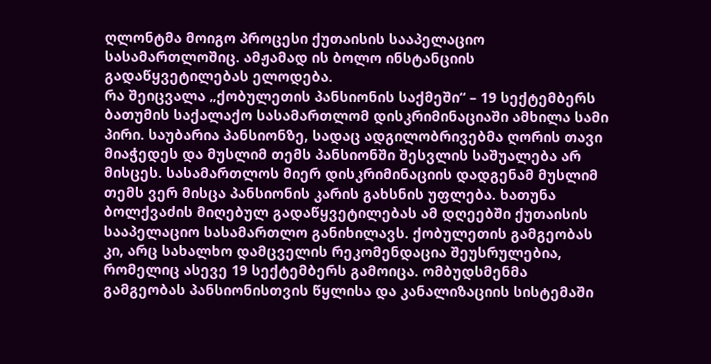ღლონტმა მოიგო პროცესი ქუთაისის სააპელაციო სასამართლოშიც. ამჟამად ის ბოლო ინსტანციის გადაწყვეტილებას ელოდება.
რა შეიცვალა „ქობულეთის პანსიონის საქმეში“ – 19 სექტემბერს ბათუმის საქალაქო სასამართლომ დისკრიმინაციაში ამხილა სამი პირი. საუბარია პანსიონზე, სადაც ადგილობრივებმა ღორის თავი მიაჭედეს და მუსლიმ თემს პანსიონში შესვლის საშუალება არ მისცეს. სასამართლოს მიერ დისკრიმინაციის დადგენამ მუსლიმ თემს ვერ მისცა პანსიონის კარის გახსნის უფლება. ხათუნა ბოლქვაძის მიღებულ გადაწყვეტილებას ამ დღეებში ქუთაისის სააპელაციო სასამართლო განიხილავს. ქობულეთის გამგეობას კი, არც სახალხო დამცველის რეკომენდაცია შეუსრულებია, რომელიც ასევე 19 სექტემბერს გამოიცა. ომბუდსმენმა გამგეობას პანსიონისთვის წყლისა და კანალიზაციის სისტემაში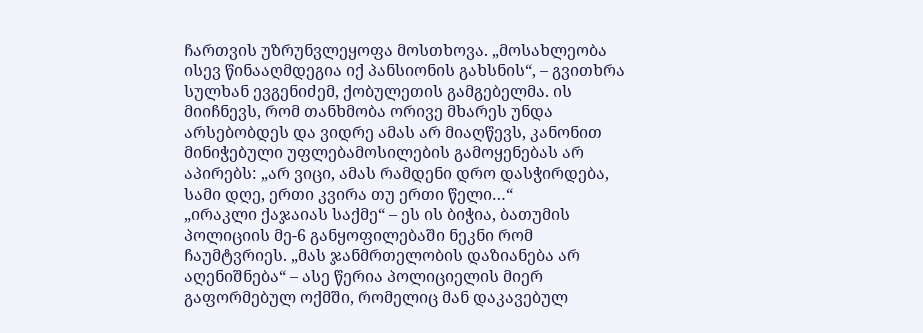ჩართვის უზრუნვლეყოფა მოსთხოვა. „მოსახლეობა ისევ წინააღმდეგია იქ პანსიონის გახსნის“, – გვითხრა სულხან ევგენიძემ, ქობულეთის გამგებელმა. ის მიიჩნევს, რომ თანხმობა ორივე მხარეს უნდა არსებობდეს და ვიდრე ამას არ მიაღწევს, კანონით მინიჭებული უფლებამოსილების გამოყენებას არ აპირებს: „არ ვიცი, ამას რამდენი დრო დასჭირდება, სამი დღე, ერთი კვირა თუ ერთი წელი…“
„ირაკლი ქაჯაიას საქმე“ – ეს ის ბიჭია, ბათუმის პოლიციის მე-6 განყოფილებაში ნეკნი რომ ჩაუმტვრიეს. „მას ჯანმრთელობის დაზიანება არ აღენიშნება“ – ასე წერია პოლიციელის მიერ გაფორმებულ ოქმში, რომელიც მან დაკავებულ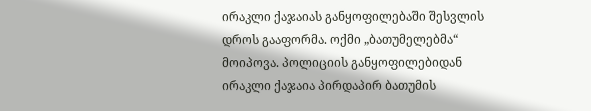ირაკლი ქაჯაიას განყოფილებაში შესვლის დროს გააფორმა. ოქმი „ბათუმელებმა“ მოიპოვა. პოლიციის განყოფილებიდან ირაკლი ქაჯაია პირდაპირ ბათუმის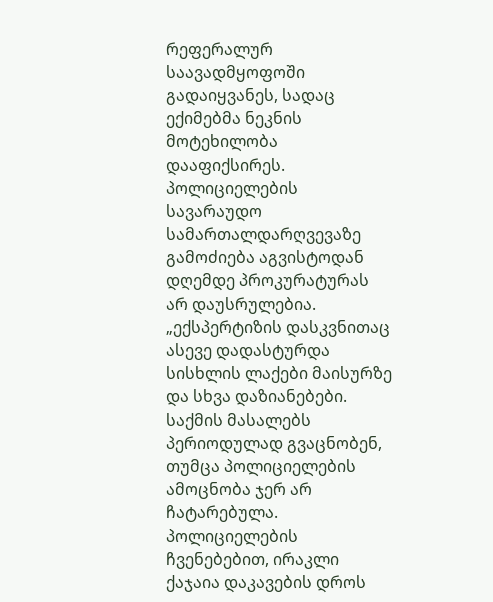რეფერალურ საავადმყოფოში გადაიყვანეს, სადაც ექიმებმა ნეკნის მოტეხილობა დააფიქსირეს. პოლიციელების სავარაუდო სამართალდარღვევაზე გამოძიება აგვისტოდან დღემდე პროკურატურას არ დაუსრულებია. „ექსპერტიზის დასკვნითაც ასევე დადასტურდა სისხლის ლაქები მაისურზე და სხვა დაზიანებები. საქმის მასალებს პერიოდულად გვაცნობენ, თუმცა პოლიციელების ამოცნობა ჯერ არ ჩატარებულა. პოლიციელების ჩვენებებით, ირაკლი ქაჯაია დაკავების დროს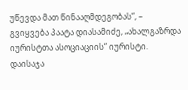უწევდა მათ წინააღმდეგობას“, – გვიყვება პაატა დიასამიძე, „ახალგაზრდა იურისტთა ასოციაციის“ იურისტი.
დაისაჯა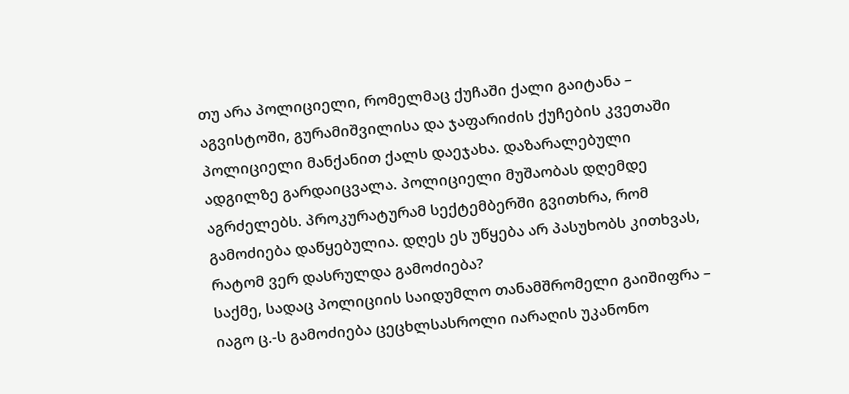თუ არა პოლიციელი, რომელმაც ქუჩაში ქალი გაიტანა – აგვისტოში, გურამიშვილისა და ჯაფარიძის ქუჩების კვეთაში პოლიციელი მანქანით ქალს დაეჯახა. დაზარალებული ადგილზე გარდაიცვალა. პოლიციელი მუშაობას დღემდე აგრძელებს. პროკურატურამ სექტემბერში გვითხრა, რომ გამოძიება დაწყებულია. დღეს ეს უწყება არ პასუხობს კითხვას, რატომ ვერ დასრულდა გამოძიება?
საქმე, სადაც პოლიციის საიდუმლო თანამშრომელი გაიშიფრა – იაგო ც.-ს გამოძიება ცეცხლსასროლი იარაღის უკანონო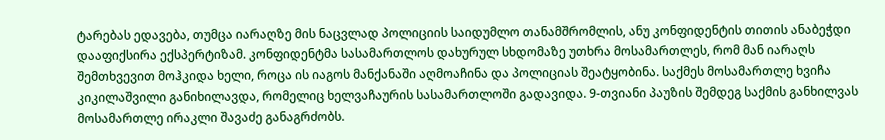ტარებას ედავება, თუმცა იარაღზე მის ნაცვლად პოლიციის საიდუმლო თანამშრომლის, ანუ კონფიდენტის თითის ანაბეჭდი დააფიქსირა ექსპერტიზამ. კონფიდენტმა სასამართლოს დახურულ სხდომაზე უთხრა მოსამართლეს, რომ მან იარაღს შემთხვევით მოჰკიდა ხელი, როცა ის იაგოს მანქანაში აღმოაჩინა და პოლიციას შეატყობინა. საქმეს მოსამართლე ხვიჩა კიკილაშვილი განიხილავდა, რომელიც ხელვაჩაურის სასამართლოში გადავიდა. 9-თვიანი პაუზის შემდეგ საქმის განხილვას მოსამართლე ირაკლი შავაძე განაგრძობს.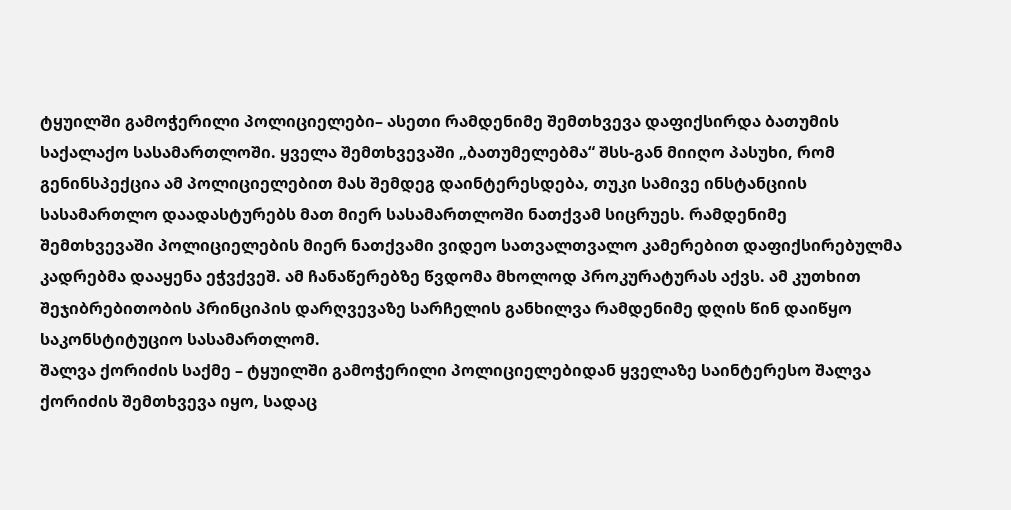ტყუილში გამოჭერილი პოლიციელები– ასეთი რამდენიმე შემთხვევა დაფიქსირდა ბათუმის საქალაქო სასამართლოში. ყველა შემთხვევაში „ბათუმელებმა“ შსს-გან მიიღო პასუხი, რომ გენინსპექცია ამ პოლიციელებით მას შემდეგ დაინტერესდება, თუკი სამივე ინსტანციის სასამართლო დაადასტურებს მათ მიერ სასამართლოში ნათქვამ სიცრუეს. რამდენიმე შემთხვევაში პოლიციელების მიერ ნათქვამი ვიდეო სათვალთვალო კამერებით დაფიქსირებულმა კადრებმა დააყენა ეჭვქვეშ. ამ ჩანაწერებზე წვდომა მხოლოდ პროკურატურას აქვს. ამ კუთხით შეჯიბრებითობის პრინციპის დარღვევაზე სარჩელის განხილვა რამდენიმე დღის წინ დაიწყო საკონსტიტუციო სასამართლომ.
შალვა ქორიძის საქმე – ტყუილში გამოჭერილი პოლიციელებიდან ყველაზე საინტერესო შალვა ქორიძის შემთხვევა იყო, სადაც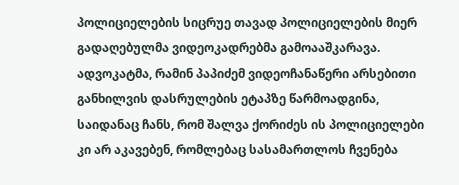პოლიციელების სიცრუე თავად პოლიციელების მიერ გადაღებულმა ვიდეოკადრებმა გამოააშკარავა. ადვოკატმა, რამინ პაპიძემ ვიდეოჩანაწერი არსებითი განხილვის დასრულების ეტაპზე წარმოადგინა, საიდანაც ჩანს, რომ შალვა ქორიძეს ის პოლიციელები კი არ აკავებენ, რომლებაც სასამართლოს ჩვენება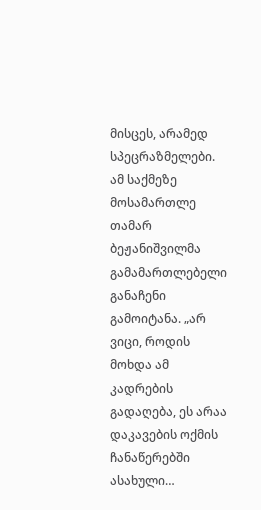მისცეს, არამედ სპეცრაზმელები. ამ საქმეზე მოსამართლე თამარ ბეჟანიშვილმა გამამართლებელი განაჩენი გამოიტანა. „არ ვიცი, როდის მოხდა ამ კადრების გადაღება, ეს არაა დაკავების ოქმის ჩანაწერებში ასახული…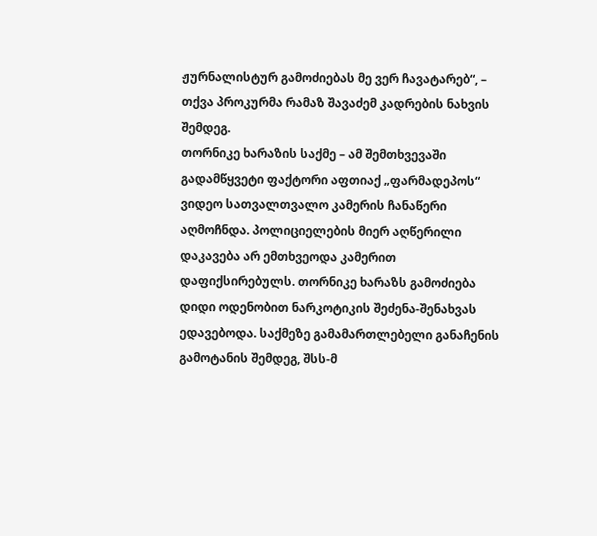ჟურნალისტურ გამოძიებას მე ვერ ჩავატარებ“, – თქვა პროკურმა რამაზ შავაძემ კადრების ნახვის შემდეგ.
თორნიკე ხარაზის საქმე – ამ შემთხვევაში გადამწყვეტი ფაქტორი აფთიაქ „ფარმადეპოს“ ვიდეო სათვალთვალო კამერის ჩანაწერი აღმოჩნდა. პოლიციელების მიერ აღწერილი დაკავება არ ემთხვეოდა კამერით დაფიქსირებულს. თორნიკე ხარაზს გამოძიება დიდი ოდენობით ნარკოტიკის შეძენა-შენახვას ედავებოდა. საქმეზე გამამართლებელი განაჩენის გამოტანის შემდეგ, შსს-მ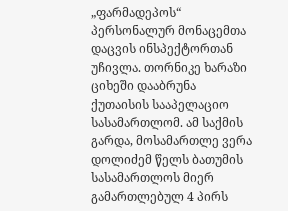„ფარმადეპოს“ პერსონალურ მონაცემთა დაცვის ინსპექტორთან უჩივლა. თორნიკე ხარაზი ციხეში დააბრუნა ქუთაისის სააპელაციო სასამართლომ. ამ საქმის გარდა, მოსამართლე ვერა დოლიძემ წელს ბათუმის სასამართლოს მიერ გამართლებულ 4 პირს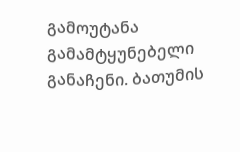გამოუტანა გამამტყუნებელი განაჩენი. ბათუმის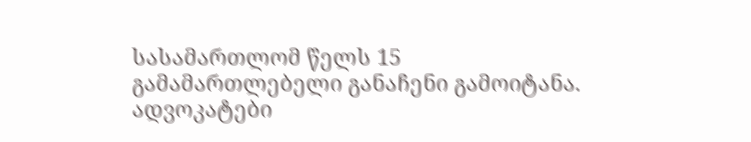სასამართლომ წელს 15 გამამართლებელი განაჩენი გამოიტანა.
ადვოკატები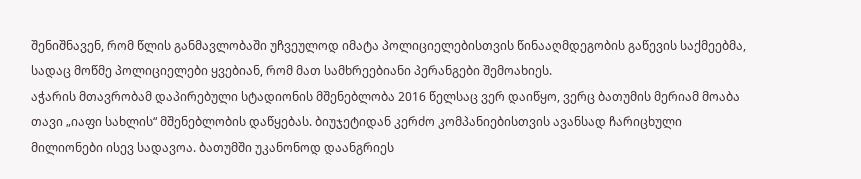შენიშნავენ, რომ წლის განმავლობაში უჩვეულოდ იმატა პოლიციელებისთვის წინააღმდეგობის გაწევის საქმეებმა, სადაც მოწმე პოლიციელები ყვებიან, რომ მათ სამხრეებიანი პერანგები შემოახიეს.
აჭარის მთავრობამ დაპირებული სტადიონის მშენებლობა 2016 წელსაც ვერ დაიწყო, ვერც ბათუმის მერიამ მოაბა თავი „იაფი სახლის“ მშენებლობის დაწყებას. ბიუჯეტიდან კერძო კომპანიებისთვის ავანსად ჩარიცხული მილიონები ისევ სადავოა. ბათუმში უკანონოდ დაანგრიეს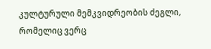კულტურული მემკვიდრეობის ძეგლი, რომელიც ვერც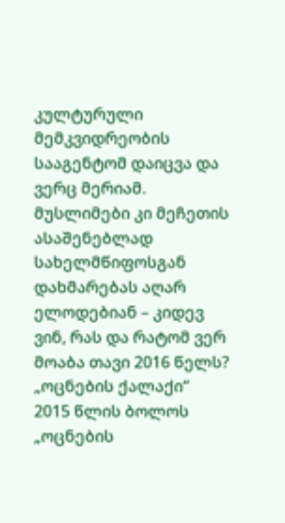კულტურული მემკვიდრეობის სააგენტომ დაიცვა და ვერც მერიამ. მუსლიმები კი მეჩეთის ასაშენებლად სახელმწიფოსგან დახმარებას აღარ ელოდებიან – კიდევ ვინ, რას და რატომ ვერ მოაბა თავი 2016 წელს?
„ოცნების ქალაქი“
2015 წლის ბოლოს „ოცნების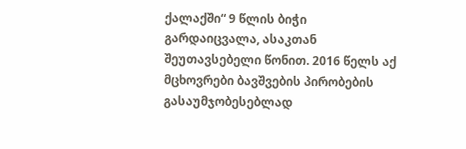ქალაქში“ 9 წლის ბიჭი გარდაიცვალა, ასაკთან შეუთავსებელი წონით. 2016 წელს აქ მცხოვრები ბავშვების პირობების გასაუმჯობესებლად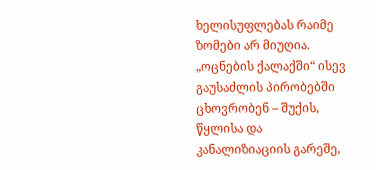ხელისუფლებას რაიმე ზომები არ მიუღია. „ოცნების ქალაქში“ ისევ გაუსაძლის პირობებში ცხოვრობენ – შუქის, წყლისა და კანალიზიაციის გარეშე,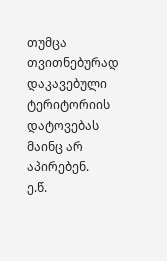თუმცა თვითნებურად დაკავებული ტერიტორიის დატოვებას მაინც არ აპირებენ.
ე.წ.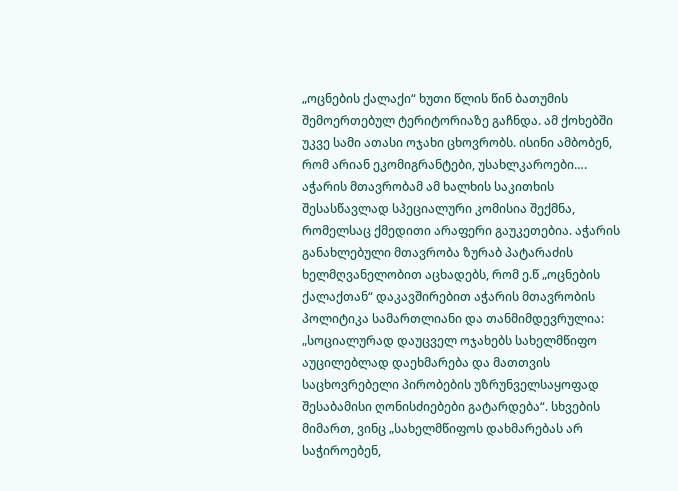„ოცნების ქალაქი“ ხუთი წლის წინ ბათუმის შემოერთებულ ტერიტორიაზე გაჩნდა. ამ ქოხებში უკვე სამი ათასი ოჯახი ცხოვრობს. ისინი ამბობენ, რომ არიან ეკომიგრანტები, უსახლკაროები….
აჭარის მთავრობამ ამ ხალხის საკითხის შესასწავლად სპეციალური კომისია შექმნა, რომელსაც ქმედითი არაფერი გაუკეთებია. აჭარის განახლებული მთავრობა ზურაბ პატარაძის ხელმღვანელობით აცხადებს, რომ ე.წ „ოცნების ქალაქთან“ დაკავშირებით აჭარის მთავრობის პოლიტიკა სამართლიანი და თანმიმდევრულია: „სოციალურად დაუცველ ოჯახებს სახელმწიფო აუცილებლად დაეხმარება და მათთვის საცხოვრებელი პირობების უზრუნველსაყოფად შესაბამისი ღონისძიებები გატარდება“. სხვების მიმართ, ვინც „სახელმწიფოს დახმარებას არ საჭიროებენ,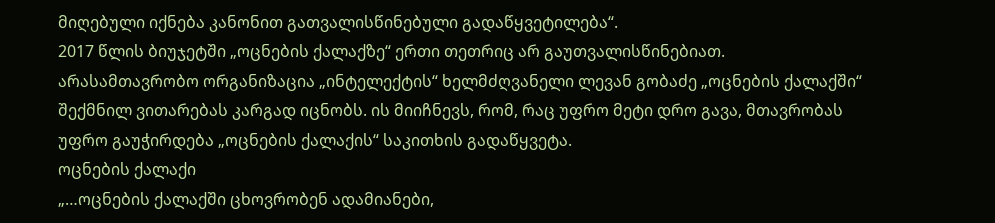მიღებული იქნება კანონით გათვალისწინებული გადაწყვეტილება“.
2017 წლის ბიუჯეტში „ოცნების ქალაქზე“ ერთი თეთრიც არ გაუთვალისწინებიათ.
არასამთავრობო ორგანიზაცია „ინტელექტის“ ხელმძღვანელი ლევან გობაძე „ოცნების ქალაქში“ შექმნილ ვითარებას კარგად იცნობს. ის მიიჩნევს, რომ, რაც უფრო მეტი დრო გავა, მთავრობას უფრო გაუჭირდება „ოცნების ქალაქის“ საკითხის გადაწყვეტა.
ოცნების ქალაქი
„…ოცნების ქალაქში ცხოვრობენ ადამიანები,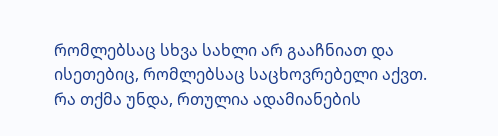რომლებსაც სხვა სახლი არ გააჩნიათ და ისეთებიც, რომლებსაც საცხოვრებელი აქვთ. რა თქმა უნდა, რთულია ადამიანების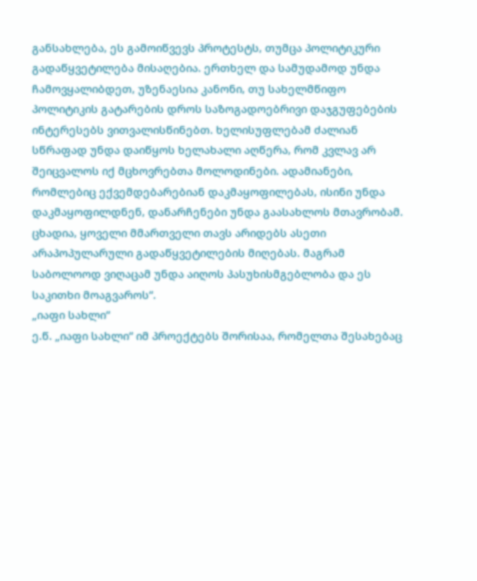განსახლება, ეს გამოიწვევს პროტესტს, თუმცა პოლიტიკური გადაწყვეტილება მისაღებია. ერთხელ და სამუდამოდ უნდა ჩამოვყალიბდეთ, უზენაესია კანონი, თუ სახელმწიფო პოლიტიკის გატარების დროს საზოგადოებრივი დაჯგუფებების ინტერესებს ვითვალისწინებთ. ხელისუფლებამ ძალიან სწრაფად უნდა დაიწყოს ხელახალი აღწერა, რომ კვლავ არ შეიცვალოს იქ მცხოვრებთა მოლოდინები. ადამიანები, რომლებიც ექვემდებარებიან დაკმაყოფილებას, ისინი უნდა დაკმაყოფილდნენ, დანარჩენები უნდა გაასახლოს მთავრობამ. ცხადია, ყოველი მმართველი თავს არიდებს ასეთი არაპოპულარული გადაწყვეტილების მიღებას. მაგრამ საბოლოოდ ვიღაცამ უნდა აიღოს პასუხისმგებლობა და ეს საკითხი მოაგვაროს“.
„იაფი სახლი“
ე.წ. „იაფი სახლი“ იმ პროექტებს შორისაა, რომელთა შესახებაც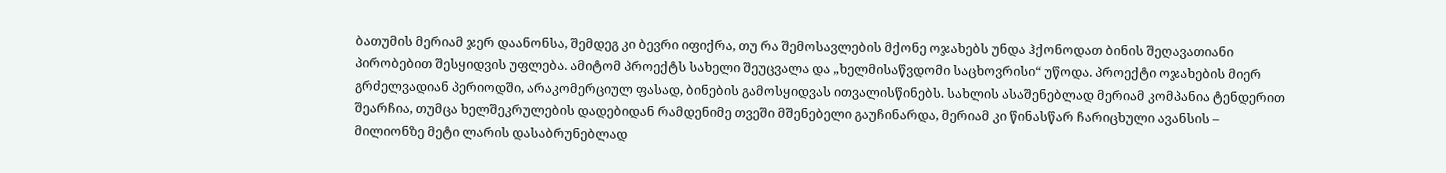ბათუმის მერიამ ჯერ დაანონსა, შემდეგ კი ბევრი იფიქრა, თუ რა შემოსავლების მქონე ოჯახებს უნდა ჰქონოდათ ბინის შეღავათიანი პირობებით შესყიდვის უფლება. ამიტომ პროექტს სახელი შეუცვალა და „ხელმისაწვდომი საცხოვრისი“ უწოდა. პროექტი ოჯახების მიერ გრძელვადიან პერიოდში, არაკომერციულ ფასად, ბინების გამოსყიდვას ითვალისწინებს. სახლის ასაშენებლად მერიამ კომპანია ტენდერით შეარჩია, თუმცა ხელშეკრულების დადებიდან რამდენიმე თვეში მშენებელი გაუჩინარდა, მერიამ კი წინასწარ ჩარიცხული ავანსის – მილიონზე მეტი ლარის დასაბრუნებლად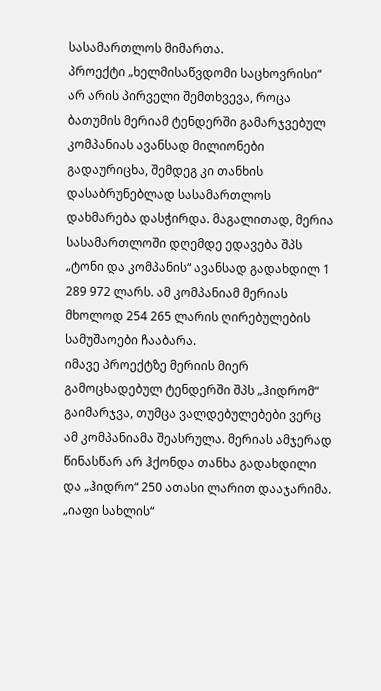სასამართლოს მიმართა.
პროექტი „ხელმისაწვდომი საცხოვრისი“ არ არის პირველი შემთხვევა, როცა ბათუმის მერიამ ტენდერში გამარჯვებულ კომპანიას ავანსად მილიონები გადაურიცხა, შემდეგ კი თანხის დასაბრუნებლად სასამართლოს დახმარება დასჭირდა. მაგალითად, მერია სასამართლოში დღემდე ედავება შპს „ტონი და კომპანის“ ავანსად გადახდილ 1 289 972 ლარს. ამ კომპანიამ მერიას მხოლოდ 254 265 ლარის ღირებულების სამუშაოები ჩააბარა.
იმავე პროექტზე მერიის მიერ გამოცხადებულ ტენდერში შპს „ჰიდრომ“ გაიმარჯვა, თუმცა ვალდებულებები ვერც ამ კომპანიამა შეასრულა. მერიას ამჯერად წინასწარ არ ჰქონდა თანხა გადახდილი და „ჰიდრო“ 250 ათასი ლარით დააჯარიმა.
„იაფი სახლის“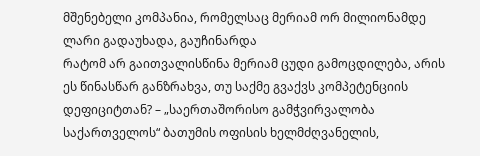მშენებელი კომპანია, რომელსაც მერიამ ორ მილიონამდე ლარი გადაუხადა, გაუჩინარდა
რატომ არ გაითვალისწინა მერიამ ცუდი გამოცდილება, არის ეს წინასწარ განზრახვა, თუ საქმე გვაქვს კომპეტენციის დეფიციტთან? – „საერთაშორისო გამჭვირვალობა საქართველოს“ ბათუმის ოფისის ხელმძღვანელის,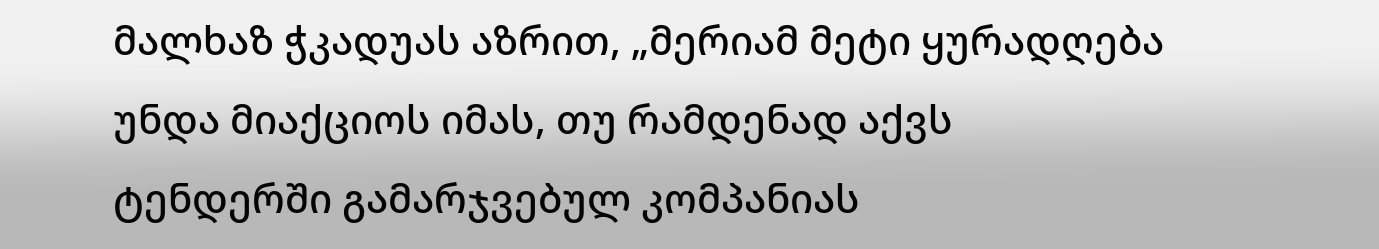მალხაზ ჭკადუას აზრით, „მერიამ მეტი ყურადღება უნდა მიაქციოს იმას, თუ რამდენად აქვს ტენდერში გამარჯვებულ კომპანიას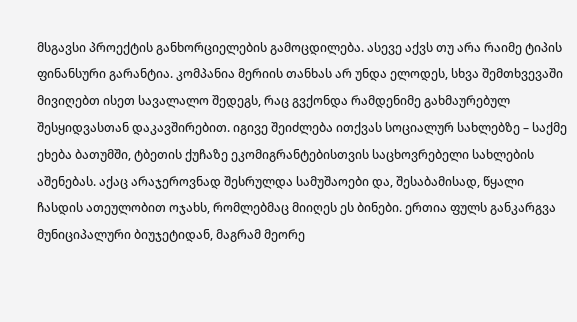მსგავსი პროექტის განხორციელების გამოცდილება. ასევე აქვს თუ არა რაიმე ტიპის ფინანსური გარანტია. კომპანია მერიის თანხას არ უნდა ელოდეს, სხვა შემთხვევაში მივიღებთ ისეთ სავალალო შედეგს, რაც გვქონდა რამდენიმე გახმაურებულ შესყიდვასთან დაკავშირებით. იგივე შეიძლება ითქვას სოციალურ სახლებზე – საქმე ეხება ბათუმში, ტბეთის ქუჩაზე ეკომიგრანტებისთვის საცხოვრებელი სახლების აშენებას. აქაც არაჯეროვნად შესრულდა სამუშაოები და, შესაბამისად, წყალი ჩასდის ათეულობით ოჯახს, რომლებმაც მიიღეს ეს ბინები. ერთია ფულს განკარგვა მუნიციპალური ბიუჯეტიდან, მაგრამ მეორე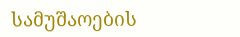სამუშაოების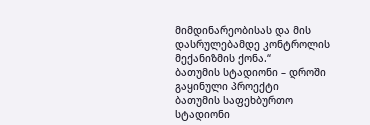მიმდინარეობისას და მის დასრულებამდე კონტროლის მექანიზმის ქონა.“
ბათუმის სტადიონი – დროში გაყინული პროექტი
ბათუმის საფეხბურთო სტადიონი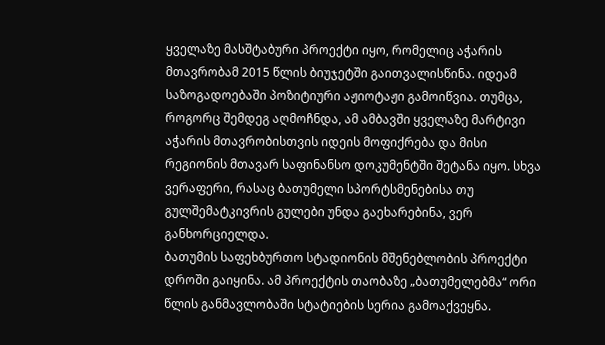ყველაზე მასშტაბური პროექტი იყო, რომელიც აჭარის მთავრობამ 2015 წლის ბიუჯეტში გაითვალისწინა. იდეამ საზოგადოებაში პოზიტიური აჟიოტაჟი გამოიწვია. თუმცა, როგორც შემდეგ აღმოჩნდა, ამ ამბავში ყველაზე მარტივი აჭარის მთავრობისთვის იდეის მოფიქრება და მისი რეგიონის მთავარ საფინანსო დოკუმენტში შეტანა იყო. სხვა ვერაფერი, რასაც ბათუმელი სპორტსმენებისა თუ გულშემატკივრის გულები უნდა გაეხარებინა, ვერ განხორციელდა.
ბათუმის საფეხბურთო სტადიონის მშენებლობის პროექტი დროში გაიყინა. ამ პროექტის თაობაზე „ბათუმელებმა“ ორი წლის განმავლობაში სტატიების სერია გამოაქვეყნა.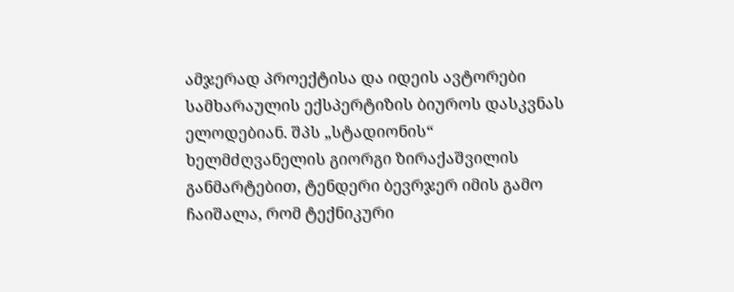ამჯერად პროექტისა და იდეის ავტორები სამხარაულის ექსპერტიზის ბიუროს დასკვნას ელოდებიან. შპს „სტადიონის“ ხელმძღვანელის გიორგი ზირაქაშვილის განმარტებით, ტენდერი ბევრჯერ იმის გამო ჩაიშალა, რომ ტექნიკური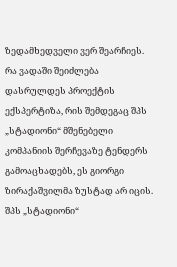ზედამხედველი ვერ შეარჩიეს.
რა ვადაში შეიძლება დასრულდეს პროექტის ექსპერტიზა, რის შემდეგაც შპს „სტადიონი“ მშენებელი კომპანიის შერჩევაზე ტენდერს გამოაცხადებს, ეს გიორგი ზირაქაშვილმა ზუსტად არ იცის. შპს „სტადიონი“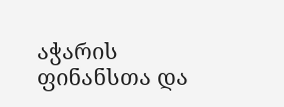აჭარის ფინანსთა და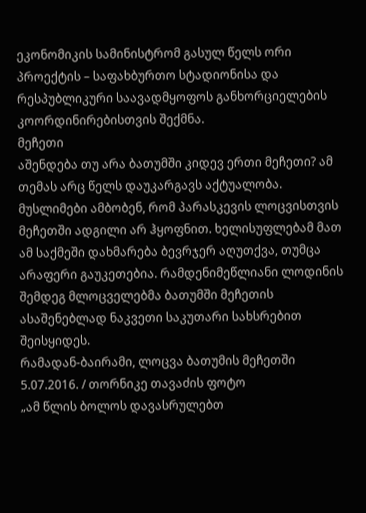ეკონომიკის სამინისტრომ გასულ წელს ორი პროექტის – საფახბურთო სტადიონისა და რესპუბლიკური საავადმყოფოს განხორციელების კოორდინირებისთვის შექმნა.
მეჩეთი
აშენდება თუ არა ბათუმში კიდევ ერთი მეჩეთი? ამ თემას არც წელს დაუკარგავს აქტუალობა. მუსლიმები ამბობენ, რომ პარასკევის ლოცვისთვის მეჩეთში ადგილი არ ჰყოფნით. ხელისუფლებამ მათ ამ საქმეში დახმარება ბევრჯერ აღუთქვა, თუმცა არაფერი გაუკეთებია. რამდენიმეწლიანი ლოდინის შემდეგ მლოცველებმა ბათუმში მეჩეთის ასაშენებლად ნაკვეთი საკუთარი სახსრებით შეისყიდეს.
რამადან-ბაირამი, ლოცვა ბათუმის მეჩეთში 5.07.2016. / თორნიკე თავაძის ფოტო
„ამ წლის ბოლოს დავასრულებთ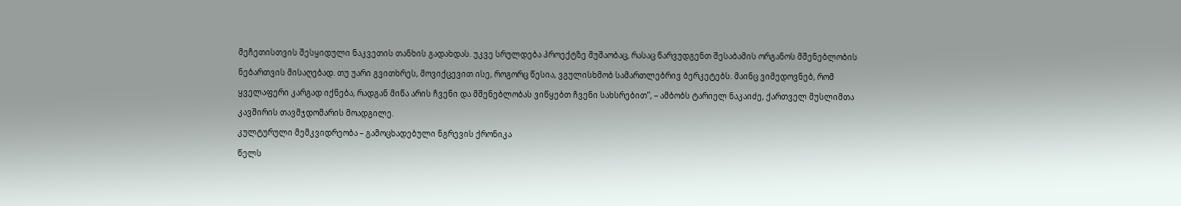მეჩეთისთვის შესყიდული ნაკვეთის თანხის გადახდას. უკვე სრულდება პროექტზე მუშაობაც, რასაც წარვუდგენთ შესაბამის ორგანოს მშენებლობის ნებართვის მისაღებად. თუ უარი გვითხრეს, მოვიქცევით ისე, როგორც წესია, ვგულისხმობ სამართლებრივ ბერკეტებს. მაინც ვიმედოვნებ, რომ ყველაფერი კარგად იქნება, რადგან მიწა არის ჩვენი და მშენებლობას ვიწყებთ ჩვენი სახსრებით“, – ამბობს ტარიელ ნაკაიძე, ქართველ მუსლიმთა კავშირის თავმჯდომარის მოადგილე.
კულტურული მემკვიდრეობა – გამოცხადებული ნგრევის ქრონიკა
წელს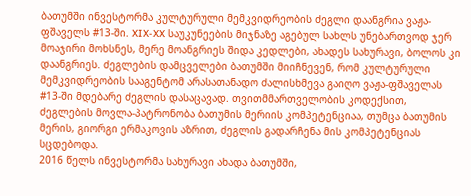ბათუმში ინვესტორმა კულტურული მემკვიდრეობის ძეგლი დაანგრია ვაჟა-ფშაველს #13-ში. XIX-XX საუკუნეების მიჯნაზე აგებულ სახლს უნებართვოდ ჯერ მოაჯირი მოხსნეს, მერე მოანგრიეს შიდა კედლები, ახადეს სახურავი, ბოლოს კი დაანგრიეს. ძეგლების დამცველები ბათუმში მიიჩნევენ, რომ კულტურული მემკვიდრეობის სააგენტომ არასათანადო ძალისხმევა გაიღო ვაჟა-ფშაველას #13-ში მდებარე ძეგლის დასაცავად. თვითმმართველობის კოდექსით, ძეგლების მოვლა-პატრონობა ბათუმის მერიის კომპეტენციაა, თუმცა ბათუმის მერის, გიორგი ერმაკოვის აზრით, ძეგლის გადარჩენა მის კომპეტენციას სცდებოდა.
2016 წელს ინვესტორმა სახურავი ახადა ბათუმში,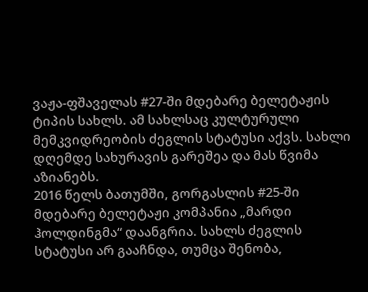ვაჟა-ფშაველას #27-ში მდებარე ბელეტაჟის ტიპის სახლს. ამ სახლსაც კულტურული მემკვიდრეობის ძეგლის სტატუსი აქვს. სახლი დღემდე სახურავის გარეშეა და მას წვიმა აზიანებს.
2016 წელს ბათუმში, გორგასლის #25-ში მდებარე ბელეტაჟი კომპანია „მარდი ჰოლდინგმა“ დაანგრია. სახლს ძეგლის სტატუსი არ გააჩნდა, თუმცა შენობა,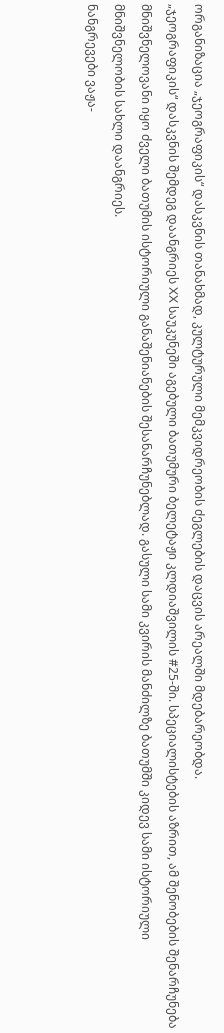ორგანიზაცია „ჯეოგრაფიკის“ დასკვნის თანახმად, კულტურული მემკვიდრეობის ძეგლების დაცვის არეალში მდებარეობდა.
„ჯეოგრაფიკის“ დასკვნის შემდეგ დაანგრიეს XX საუკუნეში აგებული ბათუმური ბელეტაჟი კლდიაშვილის #25-ში. სპეციალისტების აზრით, ამ შენობების შენარჩუნება მნიშვნელოვანი იყო ძველი ბათუმის ისტორიული განაშენიანების შესანარჩუნებლად. გასული სამი კვირის მანძილზე ბათუმში კიდევ სამი ისტორიული მნიშვნელობის სახლი დაანგრიეს.
ნანგრევები ვაჟა-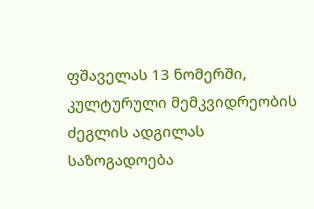ფშაველას 13 ნომერში, კულტურული მემკვიდრეობის ძეგლის ადგილას
საზოგადოება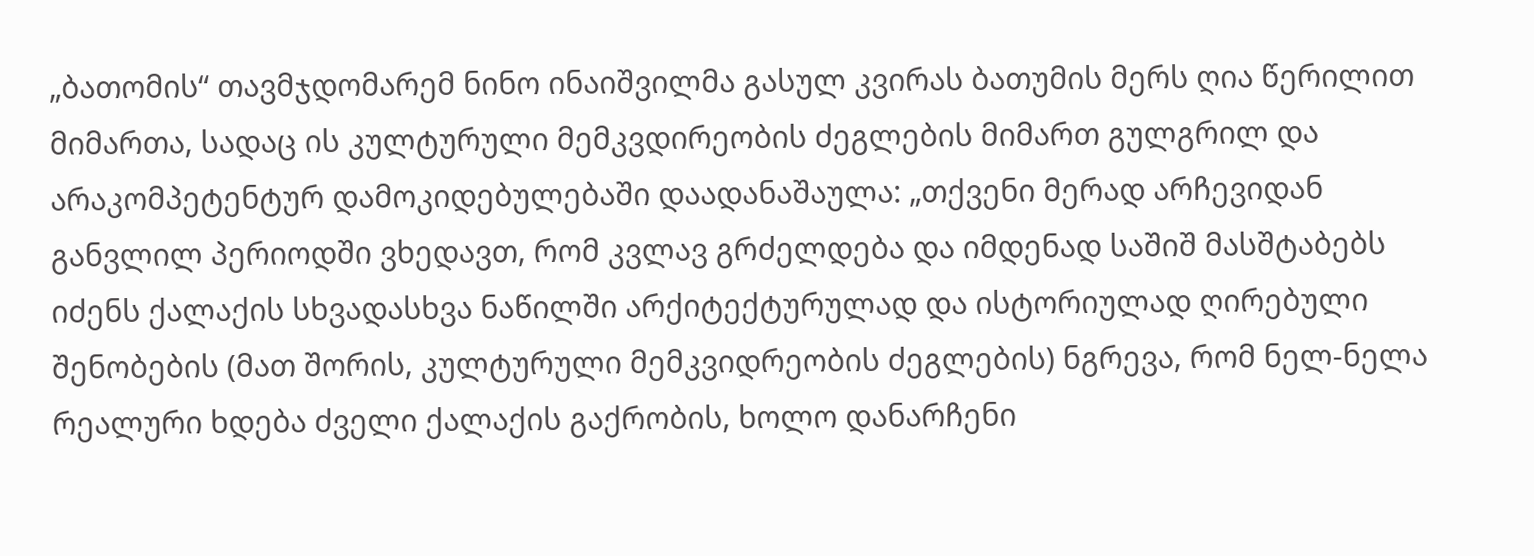„ბათომის“ თავმჯდომარემ ნინო ინაიშვილმა გასულ კვირას ბათუმის მერს ღია წერილით მიმართა, სადაც ის კულტურული მემკვდირეობის ძეგლების მიმართ გულგრილ და არაკომპეტენტურ დამოკიდებულებაში დაადანაშაულა: „თქვენი მერად არჩევიდან განვლილ პერიოდში ვხედავთ, რომ კვლავ გრძელდება და იმდენად საშიშ მასშტაბებს იძენს ქალაქის სხვადასხვა ნაწილში არქიტექტურულად და ისტორიულად ღირებული შენობების (მათ შორის, კულტურული მემკვიდრეობის ძეგლების) ნგრევა, რომ ნელ-ნელა რეალური ხდება ძველი ქალაქის გაქრობის, ხოლო დანარჩენი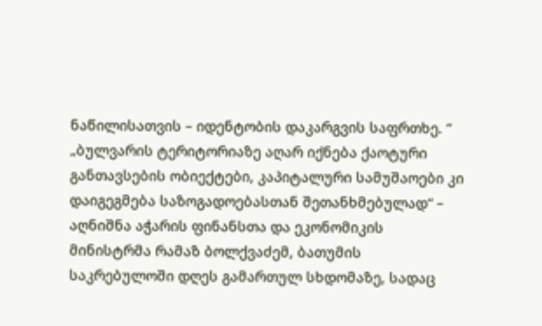ნაწილისათვის – იდენტობის დაკარგვის საფრთხე. “
„ბულვარის ტერიტორიაზე აღარ იქნება ქაოტური განთავსების ობიექტები, კაპიტალური სამუშაოები კი დაიგეგმება საზოგადოებასთან შეთანხმებულად“ – აღნიშნა აჭარის ფინანსთა და ეკონომიკის მინისტრმა რამაზ ბოლქვაძემ, ბათუმის საკრებულოში დღეს გამართულ სხდომაზე, სადაც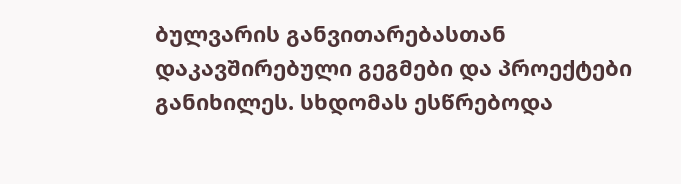ბულვარის განვითარებასთან დაკავშირებული გეგმები და პროექტები განიხილეს. სხდომას ესწრებოდა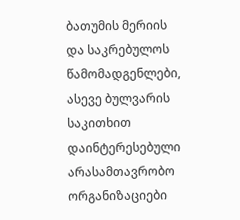ბათუმის მერიის და საკრებულოს წამომადგენლები, ასევე ბულვარის საკითხით დაინტერესებული არასამთავრობო ორგანიზაციები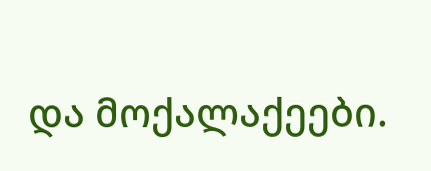და მოქალაქეები.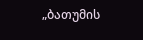„ბათუმის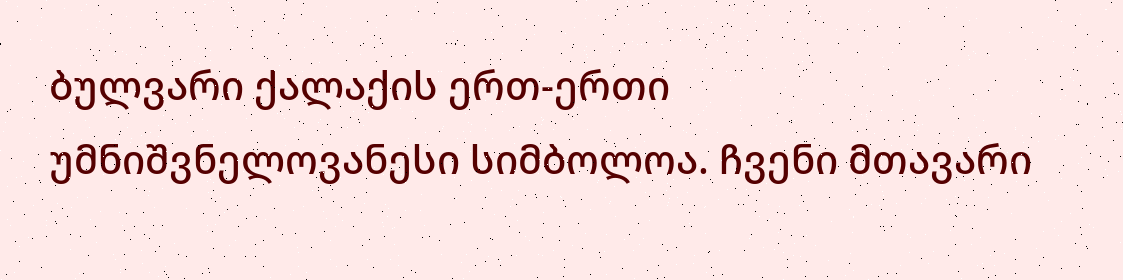ბულვარი ქალაქის ერთ-ერთი უმნიშვნელოვანესი სიმბოლოა. ჩვენი მთავარი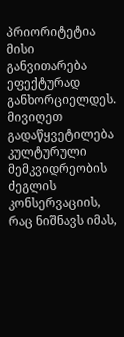პრიორიტეტია მისი განვითარება ეფექტურად განხორციელდეს. მივიღეთ გადაწყვეტილება კულტურული მემკვიდრეობის ძეგლის კონსერვაციის, რაც ნიშნავს იმას,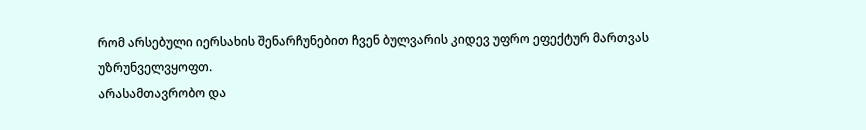რომ არსებული იერსახის შენარჩუნებით ჩვენ ბულვარის კიდევ უფრო ეფექტურ მართვას უზრუნველვყოფთ.
არასამთავრობო და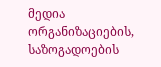მედია ორგანიზაციების, საზოგადოების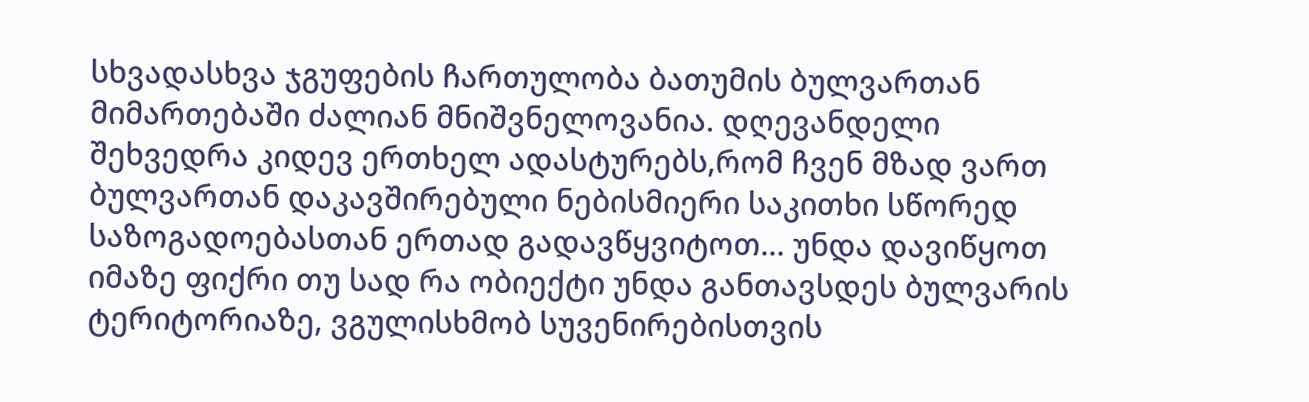სხვადასხვა ჯგუფების ჩართულობა ბათუმის ბულვართან მიმართებაში ძალიან მნიშვნელოვანია. დღევანდელი შეხვედრა კიდევ ერთხელ ადასტურებს,რომ ჩვენ მზად ვართ ბულვართან დაკავშირებული ნებისმიერი საკითხი სწორედ საზოგადოებასთან ერთად გადავწყვიტოთ… უნდა დავიწყოთ იმაზე ფიქრი თუ სად რა ობიექტი უნდა განთავსდეს ბულვარის ტერიტორიაზე, ვგულისხმობ სუვენირებისთვის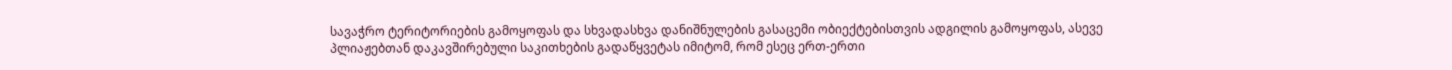სავაჭრო ტერიტორიების გამოყოფას და სხვადასხვა დანიშნულების გასაცემი ობიექტებისთვის ადგილის გამოყოფას, ასევე პლიაჟებთან დაკავშირებული საკითხების გადაწყვეტას იმიტომ, რომ ესეც ერთ-ერთი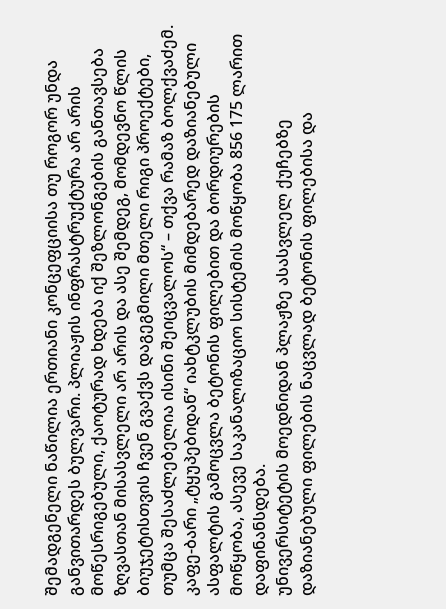შემადგენელი ნაწილია ერთიანი კონცეფციისა თუ როგორ უნდა განვითარდეს ბულვარი. პლიაჟის ინფრასტრუქტურა არ არის მოწესრიგებული, ქაოტურად ხდება იქ შეზლონგების განთავსება ზღვასთან მისასვლელი არ არის და ასე შემდეგ, მომდევნო წლის ბიუჯეტისთვის ჩვენ გვაქვს დაგეგმილი მთელი რიგი პროექტები, თუმცა შესაძლებელია ისინი შეიცვალოს“ – თქვა რამაზ ბოლქვაძემ.
კაფე-ბარი „ტყუპებიდან“ იახტკლუბის მიმდებარედ დაზიანებული ასფალტის გამოცვლა ბეტონის ფილებით და ბორდიურების მოწყობა, ასევე საკანალიზაციო სისტემის მოწყობა 856 175 ლარით დაფინანსდება.
უნივერსიტეტის მოედნიდან პლაჟზე ასასვლელ ქუჩებზე დაზიანებული ფილების ნაცვლად ბეტონის ფილებისა და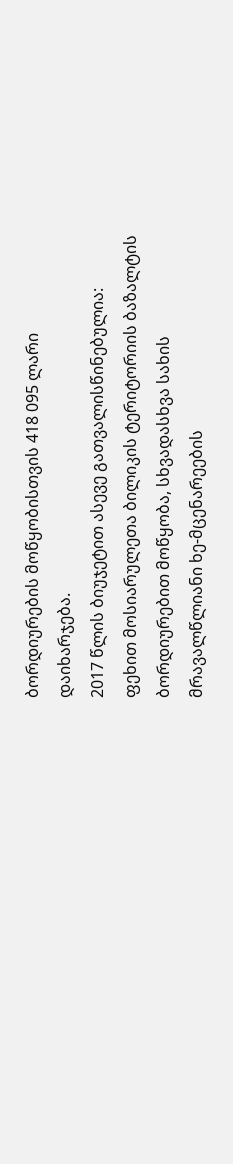ბორდიურების მოწყობისთვის 418 095 ლარი დაიხარჯება.
2017 წლის ბიუჯეტით ასევე გათვალისწინებულია: ფეხით მოსიარულეთა ბილიკის ტერიტორიის ბაზალტის ბორდიურებით მოწყობა, სხვადასხვა სახის მრავალწლიანი ხე-მცენარეების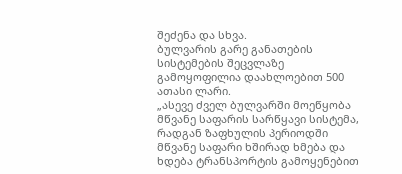შეძენა და სხვა.
ბულვარის გარე განათების სისტემების შეცვლაზე გამოყოფილია დაახლოებით 500 ათასი ლარი.
„ასევე ძველ ბულვარში მოეწყობა მწვანე საფარის სარწყავი სისტემა, რადგან ზაფხულის პერიოდში მწვანე საფარი ხშირად ხმება და ხდება ტრანსპორტის გამოყენებით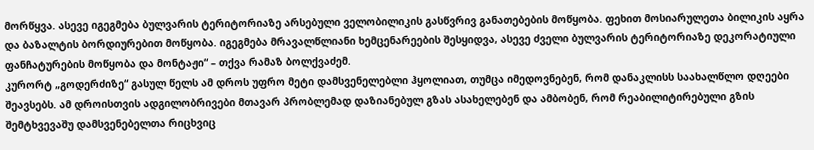მორწყვა. ასევე იგეგმება ბულვარის ტერიტორიაზე არსებული ველობილიკის გასწვრივ განათებების მოწყობა. ფეხით მოსიარულეთა ბილიკის აყრა და ბაზალტის ბორდიურებით მოწყობა. იგეგმება მრავალწლიანი ხემცენარეების შესყიდვა, ასევე ძველი ბულვარის ტერიტორიაზე დეკორატიული ფანჩატურების მოწყობა და მონტაჟი“ – თქვა რამაზ ბოლქვაძემ.
კურორტ „გოდერძიზე“ გასულ წელს ამ დროს უფრო მეტი დამსვენელებლი ჰყოლიათ, თუმცა იმედოვნებენ, რომ დანაკლისს საახალწლო დღეები შეავსებს. ამ დროისთვის ადგილობრივები მთავარ პრობლემად დაზიანებულ გზას ასახელებენ და ამბობენ, რომ რეაბილიტირებული გზის შემტხვევაშუ დამსვენებელთა რიცხვიც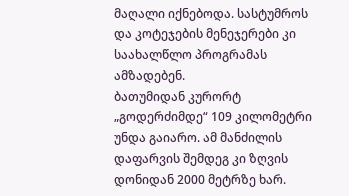მაღალი იქნებოდა. სასტუმროს და კოტეჯების მენეჯერები კი საახალწლო პროგრამას ამზადებენ.
ბათუმიდან კურორტ „გოდერძიმდე“ 109 კილომეტრი უნდა გაიარო. ამ მანძილის დაფარვის შემდეგ კი ზღვის დონიდან 2000 მეტრზე ხარ.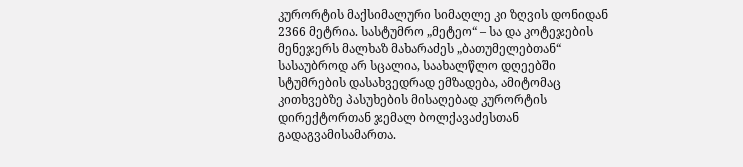კურორტის მაქსიმალური სიმაღლე კი ზღვის დონიდან 2366 მეტრია. სასტუმრო „მეტეო“ – სა და კოტეჯების მენეჯერს მალხაზ მახარაძეს „ბათუმელებთან“ სასაუბროდ არ სცალია, საახალწლო დღეებში სტუმრების დასახვედრად ემზადება, ამიტომაც კითხვებზე პასუხების მისაღებად კურორტის დირექტორთან ჯემალ ბოლქავაძესთან გადაგვამისამართა.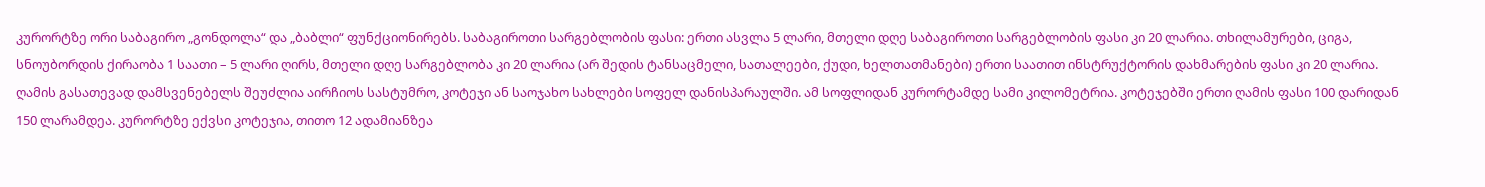კურორტზე ორი საბაგირო „გონდოლა“ და „ბაბლი“ ფუნქციონირებს. საბაგიროთი სარგებლობის ფასი: ერთი ასვლა 5 ლარი, მთელი დღე საბაგიროთი სარგებლობის ფასი კი 20 ლარია. თხილამურები, ციგა, სნოუბორდის ქირაობა 1 საათი – 5 ლარი ღირს, მთელი დღე სარგებლობა კი 20 ლარია (არ შედის ტანსაცმელი, სათალეები, ქუდი, ხელთათმანები) ერთი საათით ინსტრუქტორის დახმარების ფასი კი 20 ლარია.
ღამის გასათევად დამსვენებელს შეუძლია აირჩიოს სასტუმრო, კოტეჯი ან საოჯახო სახლები სოფელ დანისპარაულში. ამ სოფლიდან კურორტამდე სამი კილომეტრია. კოტეჯებში ერთი ღამის ფასი 100 დარიდან 150 ლარამდეა. კურორტზე ექვსი კოტეჯია, თითო 12 ადამიანზეა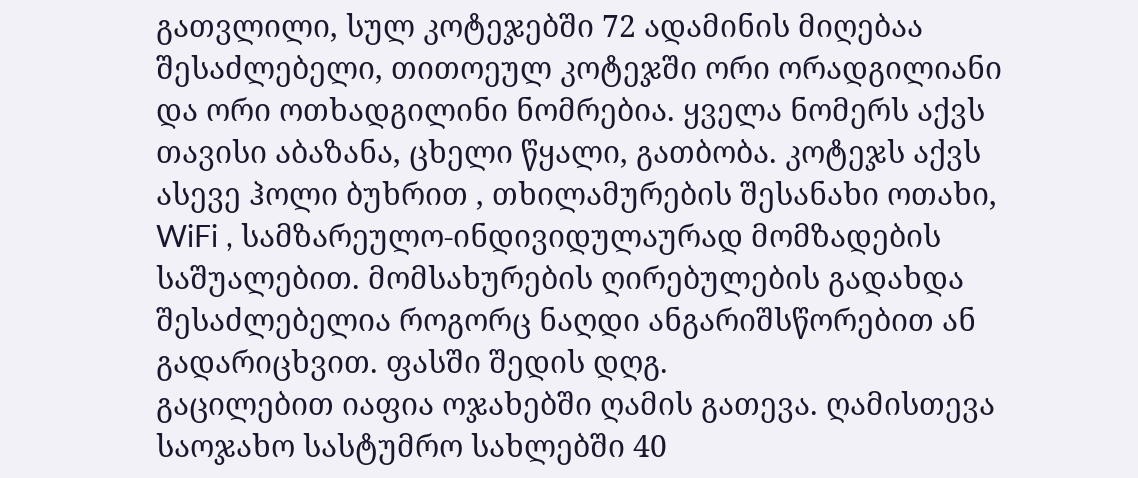გათვლილი, სულ კოტეჯებში 72 ადამინის მიღებაა შესაძლებელი, თითოეულ კოტეჯში ორი ორადგილიანი და ორი ოთხადგილინი ნომრებია. ყველა ნომერს აქვს თავისი აბაზანა, ცხელი წყალი, გათბობა. კოტეჯს აქვს ასევე ჰოლი ბუხრით , თხილამურების შესანახი ოთახი, WiFi , სამზარეულო-ინდივიდულაურად მომზადების საშუალებით. მომსახურების ღირებულების გადახდა შესაძლებელია როგორც ნაღდი ანგარიშსწორებით ან გადარიცხვით. ფასში შედის დღგ.
გაცილებით იაფია ოჯახებში ღამის გათევა. ღამისთევა საოჯახო სასტუმრო სახლებში 40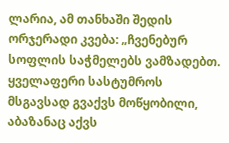ლარია, ამ თანხაში შედის ორჯერადი კვება: „ჩვენებურ სოფლის საჭმელებს ვამზადებთ. ყველაფერი სასტუმროს მსგავსად გვაქვს მოწყობილი, აბაზანაც აქვს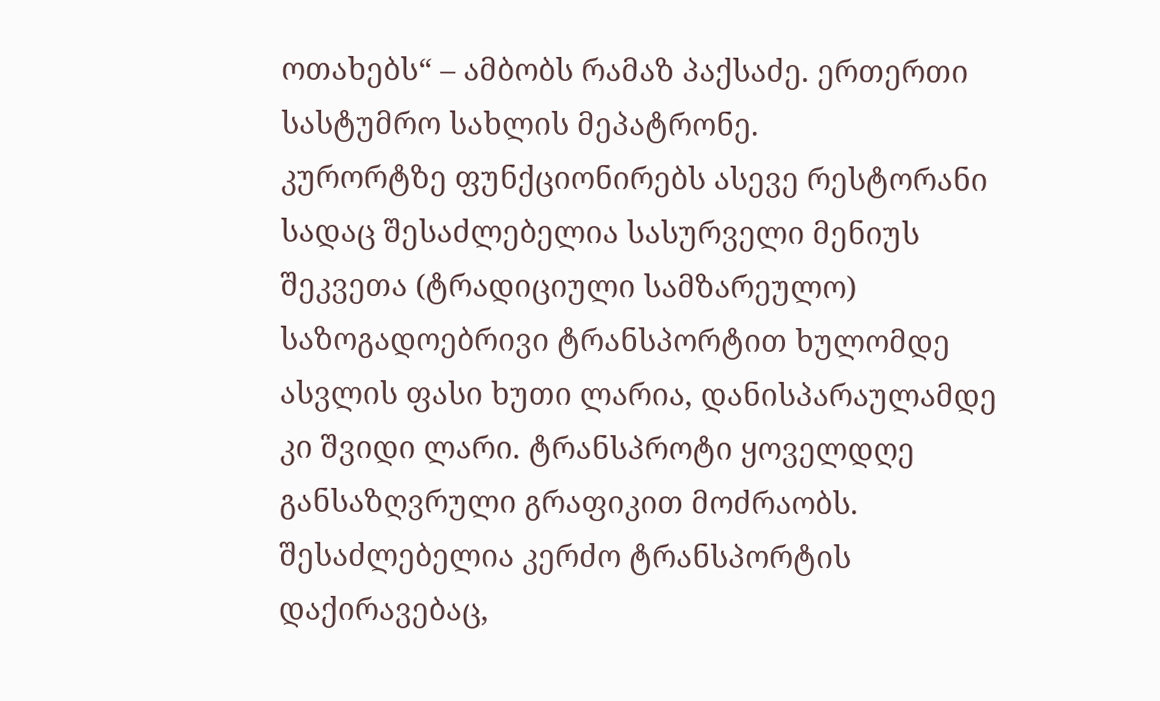ოთახებს“ – ამბობს რამაზ პაქსაძე. ერთერთი სასტუმრო სახლის მეპატრონე.
კურორტზე ფუნქციონირებს ასევე რესტორანი სადაც შესაძლებელია სასურველი მენიუს შეკვეთა (ტრადიციული სამზარეულო)
საზოგადოებრივი ტრანსპორტით ხულომდე ასვლის ფასი ხუთი ლარია, დანისპარაულამდე კი შვიდი ლარი. ტრანსპროტი ყოველდღე განსაზღვრული გრაფიკით მოძრაობს. შესაძლებელია კერძო ტრანსპორტის დაქირავებაც,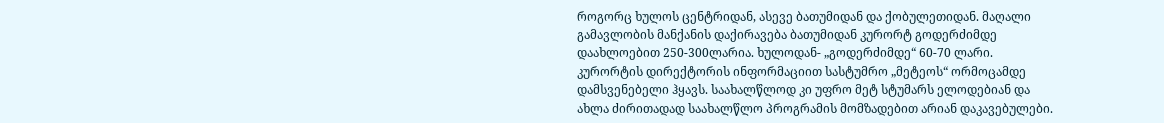როგორც ხულოს ცენტრიდან, ასევე ბათუმიდან და ქობულეთიდან. მაღალი გამავლობის მანქანის დაქირავება ბათუმიდან კურორტ გოდერძიმდე დაახლოებით 250-300ლარია. ხულოდან- „გოდერძიმდე“ 60-70 ლარი.
კურორტის დირექტორის ინფორმაციით სასტუმრო „მეტეოს“ ორმოცამდე დამსვენებელი ჰყავს. საახალწლოდ კი უფრო მეტ სტუმარს ელოდებიან და ახლა ძირითადად საახალწლო პროგრამის მომზადებით არიან დაკავებულები.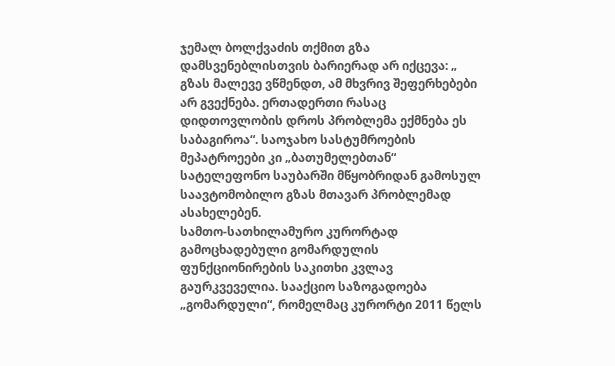ჯემალ ბოლქვაძის თქმით გზა დამსვენებლისთვის ბარიერად არ იქცევა: „ გზას მალევე ვწმენდთ, ამ მხვრივ შეფერხებები არ გვექნება. ერთადერთი რასაც დიდთოვლობის დროს პრობლემა ექმნება ეს საბაგიროა“. საოჯახო სასტუმროების მეპატროეები კი „ბათუმელებთან“ სატელეფონო საუბარში მწყობრიდან გამოსულ საავტომობილო გზას მთავარ პრობლემად ასახელებენ.
სამთო-სათხილამურო კურორტად გამოცხადებული გომარდულის ფუნქციონირების საკითხი კვლავ გაურკვეველია. სააქციო საზოგადოება „გომარდული“, რომელმაც კურორტი 2011 წელს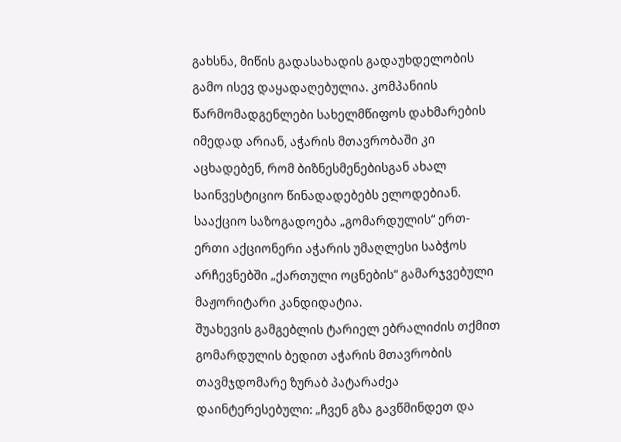გახსნა, მიწის გადასახადის გადაუხდელობის გამო ისევ დაყადაღებულია. კომპანიის წარმომადგენლები სახელმწიფოს დახმარების იმედად არიან, აჭარის მთავრობაში კი აცხადებენ, რომ ბიზნესმენებისგან ახალ საინვესტიციო წინადადებებს ელოდებიან. სააქციო საზოგადოება „გომარდულის“ ერთ-ერთი აქციონერი აჭარის უმაღლესი საბჭოს არჩევნებში „ქართული ოცნების“ გამარჯვებული მაჟორიტარი კანდიდატია.
შუახევის გამგებლის ტარიელ ებრალიძის თქმით გომარდულის ბედით აჭარის მთავრობის თავმჯდომარე ზურაბ პატარაძეა დაინტერესებული: „ჩვენ გზა გავწმინდეთ და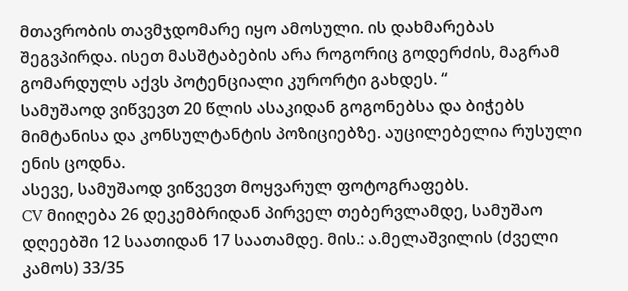მთავრობის თავმჯდომარე იყო ამოსული. ის დახმარებას შეგვპირდა. ისეთ მასშტაბების არა როგორიც გოდერძის, მაგრამ გომარდულს აქვს პოტენციალი კურორტი გახდეს. “
სამუშაოდ ვიწვევთ 20 წლის ასაკიდან გოგონებსა და ბიჭებს მიმტანისა და კონსულტანტის პოზიციებზე. აუცილებელია რუსული ენის ცოდნა.
ასევე, სამუშაოდ ვიწვევთ მოყვარულ ფოტოგრაფებს.
CV მიიღება 26 დეკემბრიდან პირველ თებერვლამდე, სამუშაო დღეებში 12 საათიდან 17 საათამდე. მის.: ა.მელაშვილის (ძველი კამოს) 33/35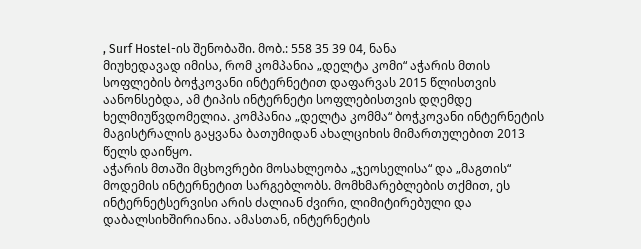, Surf Hostel-ის შენობაში. მობ.: 558 35 39 04, ნანა
მიუხედავად იმისა, რომ კომპანია „დელტა კომი“ აჭარის მთის სოფლების ბოჭკოვანი ინტერნეტით დაფარვას 2015 წლისთვის აანონსებდა, ამ ტიპის ინტერნეტი სოფლებისთვის დღემდე ხელმიუწვდომელია. კომპანია „დელტა კომმა“ ბოჭკოვანი ინტერნეტის მაგისტრალის გაყვანა ბათუმიდან ახალციხის მიმართულებით 2013 წელს დაიწყო.
აჭარის მთაში მცხოვრები მოსახლეობა „ჯეოსელისა“ და „მაგთის“ მოდემის ინტერნეტით სარგებლობს. მომხმარებლების თქმით, ეს ინტერნეტსერვისი არის ძალიან ძვირი, ლიმიტირებული და დაბალსიხშირიანია. ამასთან, ინტერნეტის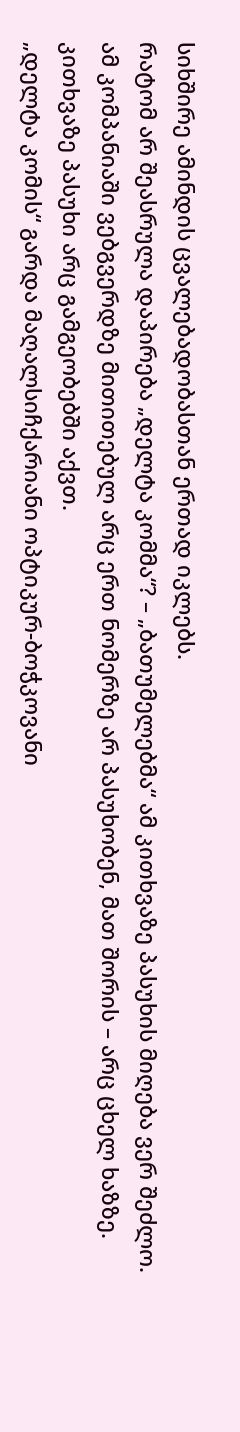სიხშირე ამინდის ცვალებადობასთან ერთად იკლებს.
რატომ არ შეასრულა დაპირება „დელტა კომმა“? – „ბათუმელებმა“ ამ კითხვაზე პასუხის მიღება ვერ შეძლო. ამ კომპანიაში ვებგვერდზე მითითებულ არც ერთ ნომერზე არ პასუხობენ, მათ შორის – არც ცხელ ხაზზე. კითხვაზე პასუხი არც გამგეობებში აქვთ.
„დელტა კომის“ გარდა მაღალსიჩქარიანი ოპტიკურ-ბოჭკოვანი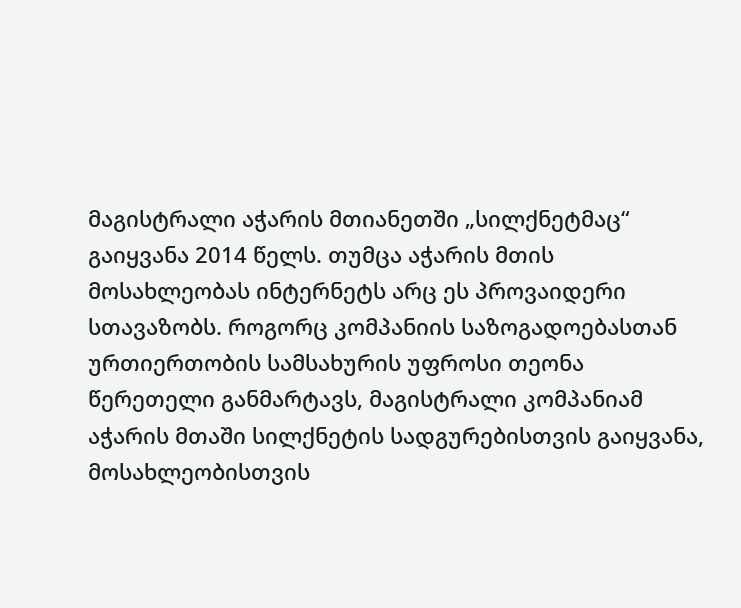მაგისტრალი აჭარის მთიანეთში „სილქნეტმაც“ გაიყვანა 2014 წელს. თუმცა აჭარის მთის მოსახლეობას ინტერნეტს არც ეს პროვაიდერი სთავაზობს. როგორც კომპანიის საზოგადოებასთან ურთიერთობის სამსახურის უფროსი თეონა წერეთელი განმარტავს, მაგისტრალი კომპანიამ აჭარის მთაში სილქნეტის სადგურებისთვის გაიყვანა, მოსახლეობისთვის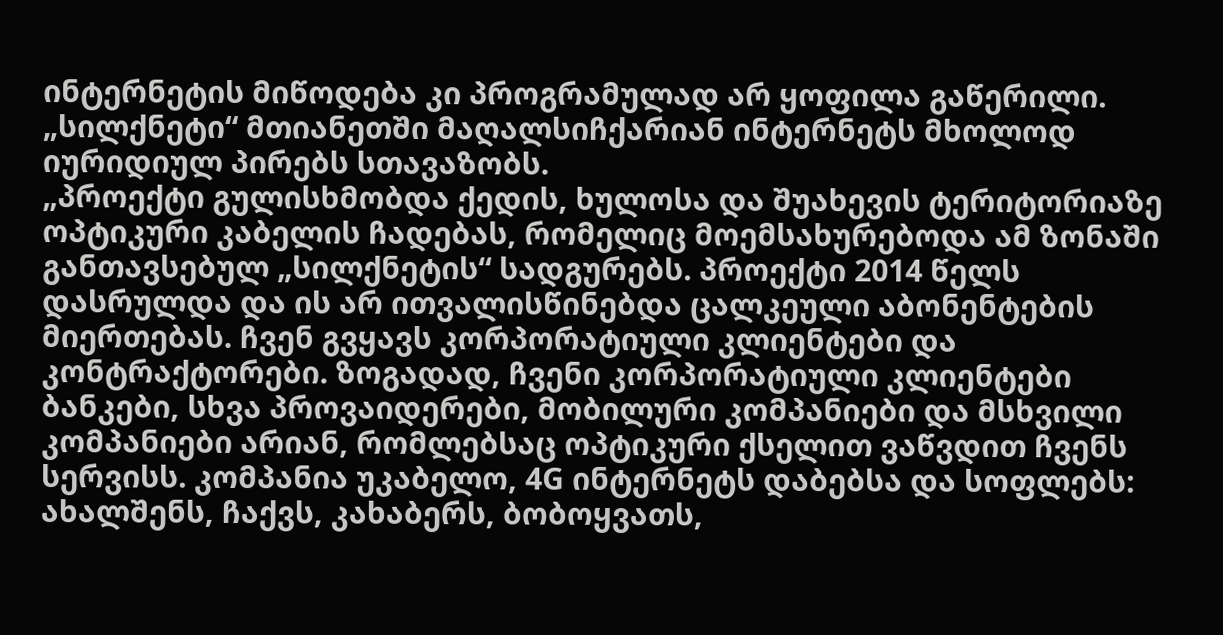ინტერნეტის მიწოდება კი პროგრამულად არ ყოფილა გაწერილი. „სილქნეტი“ მთიანეთში მაღალსიჩქარიან ინტერნეტს მხოლოდ იურიდიულ პირებს სთავაზობს.
„პროექტი გულისხმობდა ქედის, ხულოსა და შუახევის ტერიტორიაზე ოპტიკური კაბელის ჩადებას, რომელიც მოემსახურებოდა ამ ზონაში განთავსებულ „სილქნეტის“ სადგურებს. პროექტი 2014 წელს დასრულდა და ის არ ითვალისწინებდა ცალკეული აბონენტების მიერთებას. ჩვენ გვყავს კორპორატიული კლიენტები და კონტრაქტორები. ზოგადად, ჩვენი კორპორატიული კლიენტები ბანკები, სხვა პროვაიდერები, მობილური კომპანიები და მსხვილი კომპანიები არიან, რომლებსაც ოპტიკური ქსელით ვაწვდით ჩვენს სერვისს. კომპანია უკაბელო, 4G ინტერნეტს დაბებსა და სოფლებს: ახალშენს, ჩაქვს, კახაბერს, ბობოყვათს,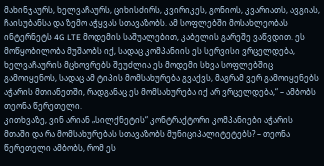მახინჯაურს, ხელვაჩაურს, ციხისძირს, კვირიკეს, გონიოს, კვარიათს, ავგიას, ჩაისუბანსა და ზემო აჭყვას სთავაზობს. ამ სოფლებში მოსახლეობას ინტერნეტს 4G LTE მოდემის საშუალებით, კაბელის გარეშე ვაწვდით. ეს მოწყობილობა მუშაობს იქ, სადაც კომპანიის ეს სერვისი ვრცელდება, ხელვაჩაურის მცხოვრებს შეუძლია ეს მოდემი სხვა სოფლებშიც გამოიყენოს, სადაც ამ ტიპის მომსახურება გვაქვს, მაგრამ ვერ გამოიყენებს აჭარის მთიანეთში, რადგანაც ეს მომსახურება იქ არ ვრცელდება,“ – ამბობს თეონა წერეთელი.
კითხვაზე, ვინ არიან „სილქნეტის“ კონტრაქტორი კომპანიები აჭარის მთაში და რა მომსახურებას სთავაზობს მუნიციპალიტეტებს? – თეონა წერეთელი ამბობს, რომ ეს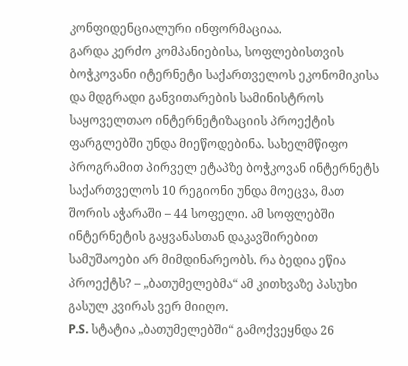კონფიდენციალური ინფორმაციაა.
გარდა კერძო კომპანიებისა, სოფლებისთვის ბოჭკოვანი იტერნეტი საქართველოს ეკონომიკისა და მდგრადი განვითარების სამინისტროს საყოველთაო ინტერნეტიზაციის პროექტის ფარგლებში უნდა მიეწოდებინა. სახელმწიფო პროგრამით პირველ ეტაპზე ბოჭკოვან ინტერნეტს საქართველოს 10 რეგიონი უნდა მოეცვა, მათ შორის აჭარაში – 44 სოფელი. ამ სოფლებში ინტერნეტის გაყვანასთან დაკავშირებით სამუშაოები არ მიმდინარეობს. რა ბედია ეწია პროექტს? – „ბათუმელებმა“ ამ კითხვაზე პასუხი გასულ კვირას ვერ მიიღო.
P.S. სტატია „ბათუმელებში“ გამოქვეყნდა 26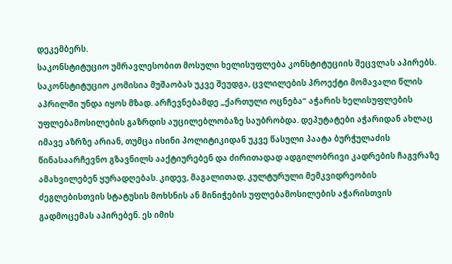დეკემბერს.
საკონსტიტუციო უმრავლესობით მოსული ხელისუფლება კონსტიტუციის შეცვლას აპირებს. საკონსტიტუციო კომისია მუშაობას უკვე შეუდგა, ცვლილების პროექტი მომავალი წლის აპრილში უნდა იყოს მზად. არჩევნებამდე „ქართული ოცნება“ აჭარის ხელისუფლების უფლებამოსილების გაზრდის აუცილებლობაზე საუბრობდა. დეპუტატები აჭარიდან ახლაც იმავე აზრზე არიან, თუმცა ისინი პოლიტიკიდან უკვე წასული პაატა ბურჭულაძის წინასაარჩევნო გზავნილს ააქტიურებენ და ძირითადად ადგილობრივი კადრების ჩაგვრაზე ამახვილებენ ყურადღებას. კიდევ, მაგალითად, კულტურული მემკვიდრეობის ძეგლებისთვის სტატუსის მოხსნის ან მინიჭების უფლებამოსილების აჭარისთვის გადმოცემას აპირებენ. ეს იმის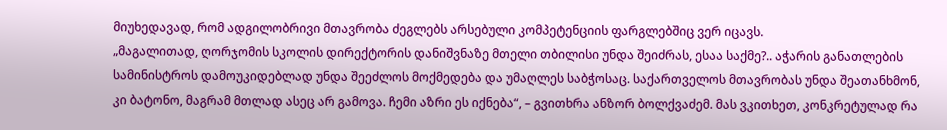მიუხედავად, რომ ადგილობრივი მთავრობა ძეგლებს არსებული კომპეტენციის ფარგლებშიც ვერ იცავს.
„მაგალითად, ღორჯომის სკოლის დირექტორის დანიშვნაზე მთელი თბილისი უნდა შეიძრას, ესაა საქმე?.. აჭარის განათლების სამინისტროს დამოუკიდებლად უნდა შეეძლოს მოქმედება და უმაღლეს საბჭოსაც. საქართველოს მთავრობას უნდა შეათანხმონ, კი ბატონო, მაგრამ მთლად ასეც არ გამოვა. ჩემი აზრი ეს იქნება“, – გვითხრა ანზორ ბოლქვაძემ. მას ვკითხეთ, კონკრეტულად რა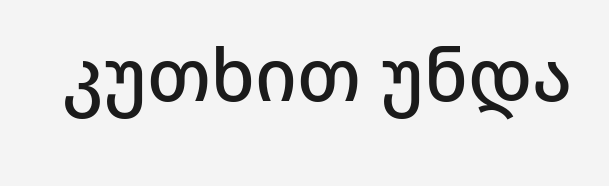კუთხით უნდა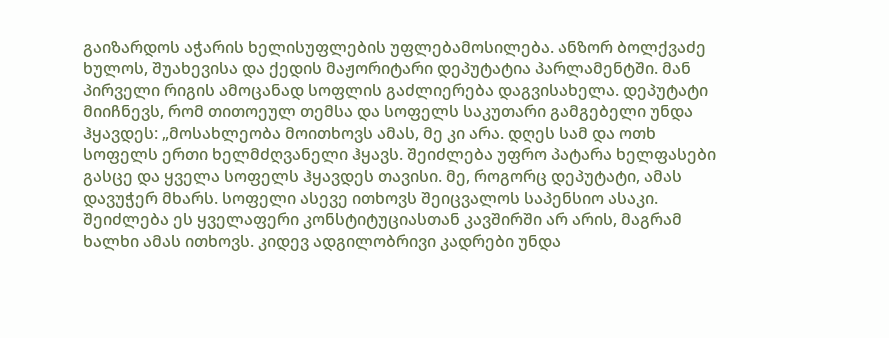გაიზარდოს აჭარის ხელისუფლების უფლებამოსილება. ანზორ ბოლქვაძე ხულოს, შუახევისა და ქედის მაჟორიტარი დეპუტატია პარლამენტში. მან პირველი რიგის ამოცანად სოფლის გაძლიერება დაგვისახელა. დეპუტატი მიიჩნევს, რომ თითოეულ თემსა და სოფელს საკუთარი გამგებელი უნდა ჰყავდეს: „მოსახლეობა მოითხოვს ამას, მე კი არა. დღეს სამ და ოთხ სოფელს ერთი ხელმძღვანელი ჰყავს. შეიძლება უფრო პატარა ხელფასები გასცე და ყველა სოფელს ჰყავდეს თავისი. მე, როგორც დეპუტატი, ამას დავუჭერ მხარს. სოფელი ასევე ითხოვს შეიცვალოს საპენსიო ასაკი. შეიძლება ეს ყველაფერი კონსტიტუციასთან კავშირში არ არის, მაგრამ ხალხი ამას ითხოვს. კიდევ ადგილობრივი კადრები უნდა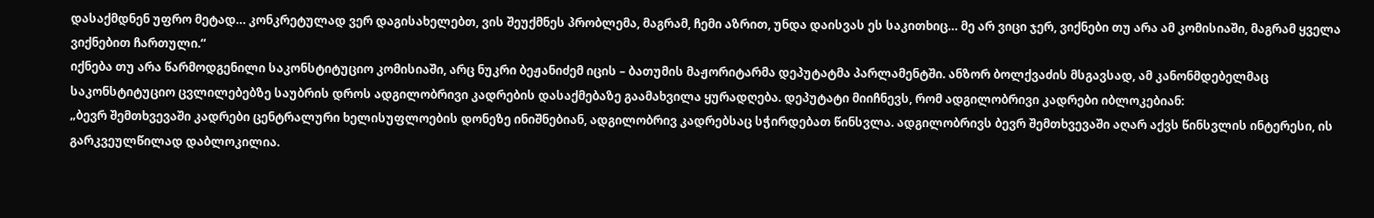დასაქმდნენ უფრო მეტად… კონკრეტულად ვერ დაგისახელებთ, ვის შეუქმნეს პრობლემა, მაგრამ, ჩემი აზრით, უნდა დაისვას ეს საკითხიც… მე არ ვიცი ჯერ, ვიქნები თუ არა ამ კომისიაში, მაგრამ ყველა ვიქნებით ჩართული.“
იქნება თუ არა წარმოდგენილი საკონსტიტუციო კომისიაში, არც ნუკრი ბეჟანიძემ იცის – ბათუმის მაჟორიტარმა დეპუტატმა პარლამენტში. ანზორ ბოლქვაძის მსგავსად, ამ კანონმდებელმაც საკონსტიტუციო ცვლილებებზე საუბრის დროს ადგილობრივი კადრების დასაქმებაზე გაამახვილა ყურადღება. დეპუტატი მიიჩნევს, რომ ადგილობრივი კადრები იბლოკებიან:
„ბევრ შემთხვევაში კადრები ცენტრალური ხელისუფლოების დონეზე ინიშნებიან, ადგილობრივ კადრებსაც სჭირდებათ წინსვლა. ადგილობრივს ბევრ შემთხვევაში აღარ აქვს წინსვლის ინტერესი, ის გარკვეულწილად დაბლოკილია.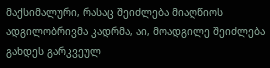მაქსიმალური, რასაც შეიძლება მიაღწიოს ადგილობრივმა კადრმა, აი, მოადგილე შეიძლება გახდეს გარკვეულ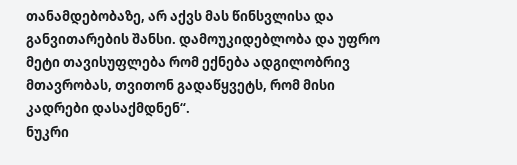თანამდებობაზე, არ აქვს მას წინსვლისა და განვითარების შანსი. დამოუკიდებლობა და უფრო მეტი თავისუფლება რომ ექნება ადგილობრივ მთავრობას, თვითონ გადაწყვეტს, რომ მისი კადრები დასაქმდნენ“.
ნუკრი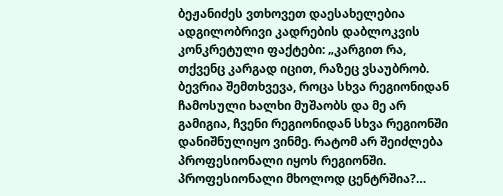ბეჟანიძეს ვთხოვეთ დაესახელებია ადგილობრივი კადრების დაბლოკვის კონკრეტული ფაქტები: „კარგით რა, თქვენც კარგად იცით, რაზეც ვსაუბრობ. ბევრია შემთხვევა, როცა სხვა რეგიონიდან ჩამოსული ხალხი მუშაობს და მე არ გამიგია, ჩვენი რეგიონიდან სხვა რეგიონში დანიშნულიყო ვინმე. რატომ არ შეიძლება პროფესიონალი იყოს რეგიონში. პროფესიონალი მხოლოდ ცენტრშია?…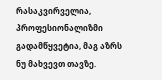რასაკვირველია, პროფესიონალიზმი გადამწყვეტია, მაგ აზრს ნუ მახვევთ თავზე.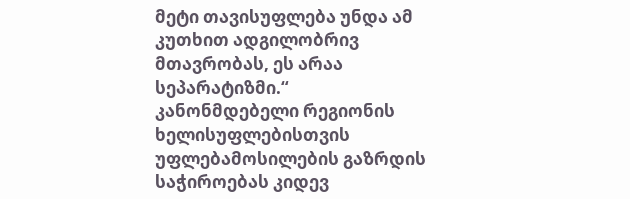მეტი თავისუფლება უნდა ამ კუთხით ადგილობრივ მთავრობას, ეს არაა სეპარატიზმი.“
კანონმდებელი რეგიონის ხელისუფლებისთვის უფლებამოსილების გაზრდის საჭიროებას კიდევ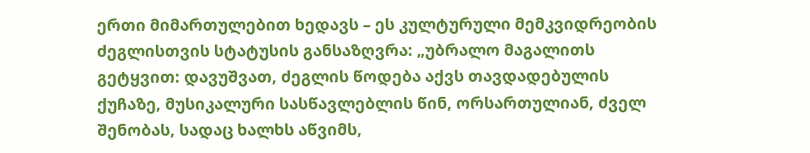ერთი მიმართულებით ხედავს – ეს კულტურული მემკვიდრეობის ძეგლისთვის სტატუსის განსაზღვრა: „უბრალო მაგალითს გეტყვით: დავუშვათ, ძეგლის წოდება აქვს თავდადებულის ქუჩაზე, მუსიკალური სასწავლებლის წინ, ორსართულიან, ძველ შენობას, სადაც ხალხს აწვიმს,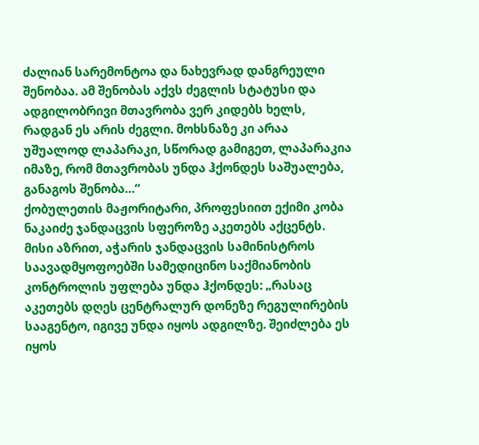ძალიან სარემონტოა და ნახევრად დანგრეული შენობაა. ამ შენობას აქვს ძეგლის სტატუსი და ადგილობრივი მთავრობა ვერ კიდებს ხელს, რადგან ეს არის ძეგლი. მოხსნაზე კი არაა უშუალოდ ლაპარაკი, სწორად გამიგეთ, ლაპარაკია იმაზე, რომ მთავრობას უნდა ჰქონდეს საშუალება, განაგოს შენობა…“
ქობულეთის მაჟორიტარი, პროფესიით ექიმი კობა ნაკაიძე ჯანდაცვის სფეროზე აკეთებს აქცენტს. მისი აზრით, აჭარის ჯანდაცვის სამინისტროს საავადმყოფოებში სამედიცინო საქმიანობის კონტროლის უფლება უნდა ჰქონდეს: „რასაც აკეთებს დღეს ცენტრალურ დონეზე რეგულირების სააგენტო, იგივე უნდა იყოს ადგილზე. შეიძლება ეს იყოს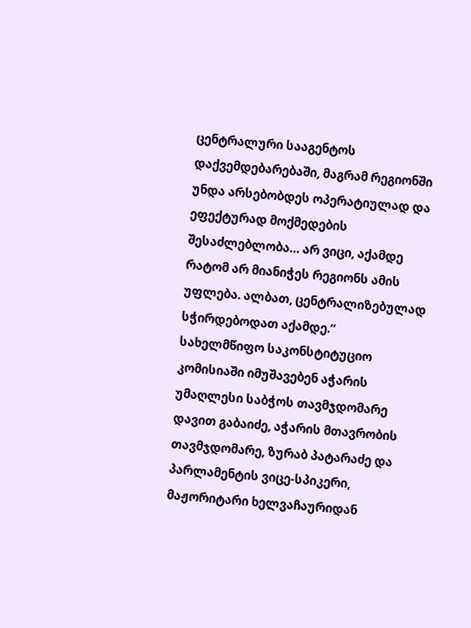ცენტრალური სააგენტოს დაქვემდებარებაში, მაგრამ რეგიონში უნდა არსებობდეს ოპერატიულად და ეფექტურად მოქმედების შესაძლებლობა… არ ვიცი, აქამდე რატომ არ მიანიჭეს რეგიონს ამის უფლება. ალბათ, ცენტრალიზებულად სჭირდებოდათ აქამდე.“
სახელმწიფო საკონსტიტუციო კომისიაში იმუშავებენ აჭარის უმაღლესი საბჭოს თავმჯდომარე დავით გაბაიძე, აჭარის მთავრობის თავმჯდომარე, ზურაბ პატარაძე და პარლამენტის ვიცე-სპიკერი, მაჟორიტარი ხელვაჩაურიდან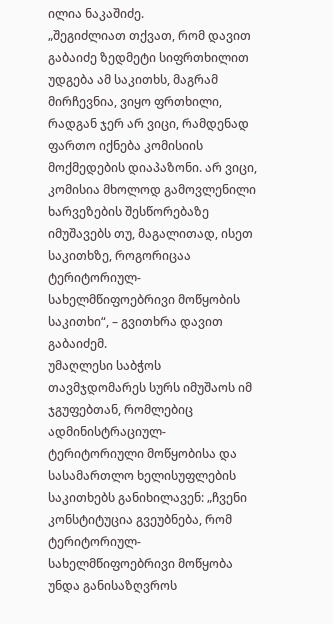ილია ნაკაშიძე.
„შეგიძლიათ თქვათ, რომ დავით გაბაიძე ზედმეტი სიფრთხილით უდგება ამ საკითხს, მაგრამ მირჩევნია, ვიყო ფრთხილი, რადგან ჯერ არ ვიცი, რამდენად ფართო იქნება კომისიის მოქმედების დიაპაზონი. არ ვიცი, კომისია მხოლოდ გამოვლენილი ხარვეზების შესწორებაზე იმუშავებს თუ, მაგალითად, ისეთ საკითხზე, როგორიცაა ტერიტორიულ-სახელმწიფოებრივი მოწყობის საკითხი“, – გვითხრა დავით გაბაიძემ.
უმაღლესი საბჭოს თავმჯდომარეს სურს იმუშაოს იმ ჯგუფებთან, რომლებიც ადმინისტრაციულ-ტერიტორიული მოწყობისა და სასამართლო ხელისუფლების საკითხებს განიხილავენ: „ჩვენი კონსტიტუცია გვეუბნება, რომ ტერიტორიულ-სახელმწიფოებრივი მოწყობა უნდა განისაზღვროს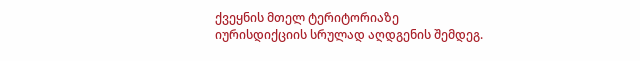ქვეყნის მთელ ტერიტორიაზე იურისდიქციის სრულად აღდგენის შემდეგ.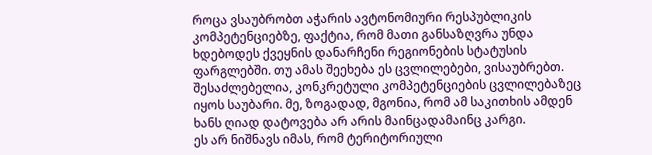როცა ვსაუბრობთ აჭარის ავტონომიური რესპუბლიკის კომპეტენციებზე, ფაქტია, რომ მათი განსაზღვრა უნდა ხდებოდეს ქვეყნის დანარჩენი რეგიონების სტატუსის ფარგლებში. თუ ამას შეეხება ეს ცვლილებები, ვისაუბრებთ. შესაძლებელია, კონკრეტული კომპეტენციების ცვლილებაზეც იყოს საუბარი. მე, ზოგადად, მგონია, რომ ამ საკითხის ამდენ ხანს ღიად დატოვება არ არის მაინცადამაინც კარგი.
ეს არ ნიშნავს იმას, რომ ტერიტორიული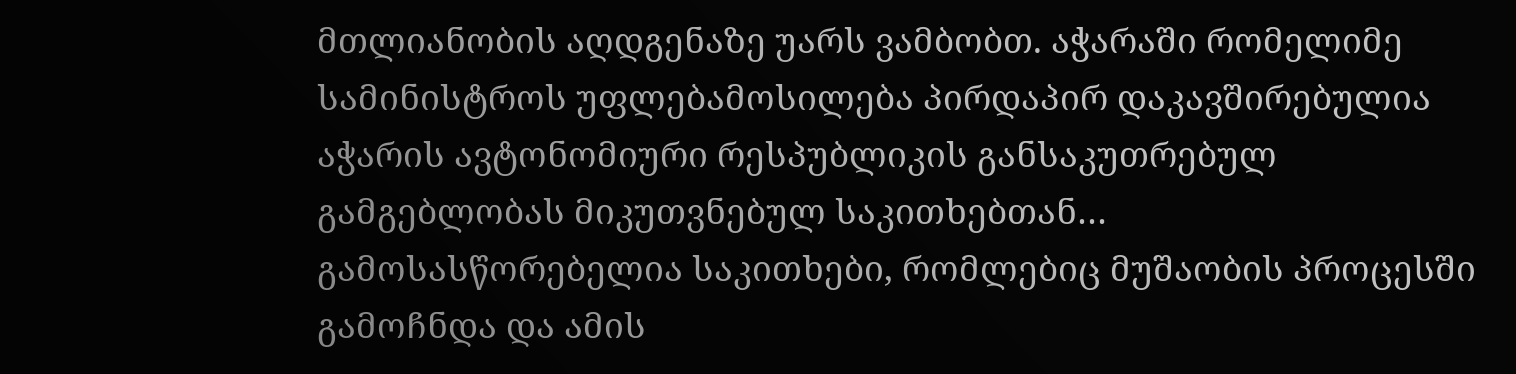მთლიანობის აღდგენაზე უარს ვამბობთ. აჭარაში რომელიმე სამინისტროს უფლებამოსილება პირდაპირ დაკავშირებულია აჭარის ავტონომიური რესპუბლიკის განსაკუთრებულ გამგებლობას მიკუთვნებულ საკითხებთან… გამოსასწორებელია საკითხები, რომლებიც მუშაობის პროცესში გამოჩნდა და ამის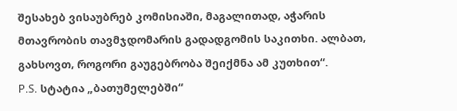შესახებ ვისაუბრებ კომისიაში, მაგალითად, აჭარის მთავრობის თავმჯდომარის გადადგომის საკითხი. ალბათ, გახსოვთ, როგორი გაუგებრობა შეიქმნა ამ კუთხით“.
P.S. სტატია „ბათუმელებში“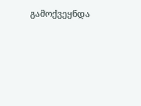გამოქვეყნდა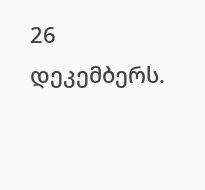26 დეკემბერს.